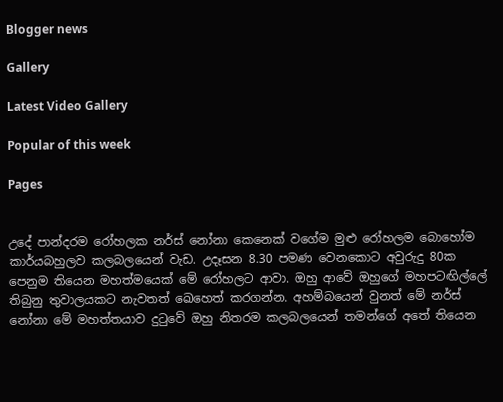Blogger news

Gallery

Latest Video Gallery

Popular of this week

Pages


උදේ පාන්දරම රෝහලක නර්ස් නෝනා කෙනෙක් වගේම මුළු රෝහලම බොහෝම කාර්යබහුලව කලබලයෙන් වැඩ. උදෑසන 8.30 පමණ වෙනකොට අවුරුදු 80ක පෙනුම තියෙන මහත්මයෙක් මේ රෝහලට ආවා. ඔහු ආවේ ඔහුගේ මහපටඟිල්ලේ තිබුනු තුවාලයකට නැවතත් ඛෙහෙත් කරගන්න. අහම්බයෙන් වුනත් මේ නර්ස් නෝනා මේ මහත්තයාව දුටුවේ ඔහු නිතරම කලබලයෙන් තමන්ගේ අතේ තියෙන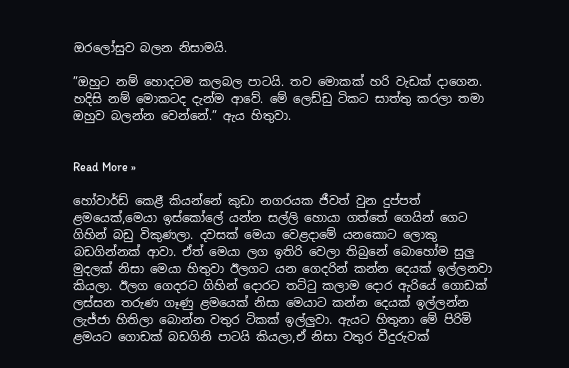ඔරලෝසුව බලන නිසාමයි.

”ඔහුට නම් හොදටම කලබල පාටයි. තව මොකක් හරි වැඩක් දාගෙන. හදිසි නම් මොකටද දැන්ම ආවේ. මේ ලෙඩ්ඩු ටිකට සාත්තු කරලා තමා ඔහුව බලන්න වෙන්නේ.” ඇය හිතුවා.


Read More »

හෝවාර්ඩ් කෙළී කියන්නේ කුඩා නගරයක ජීවත් වුන දුප්පත් ළමයෙක්,මෙයා ඉස්කෝලේ යන්න සල්ලි හොයා ගත්තේ ගෙයින් ගෙට ගිහින් බඩු විකුණලා. දවසක් මෙයා වෙළදාමේ යනකොට ලොකු බඩගින්නක් ආවා. ඒත් මෙයා ලග ඉතිරි වෙලා තිබුනේ බොහෝම සුලු මුදලක් නිසා මෙයා හිතුවා ඊලගට යන ගෙදරින් කන්න දෙයක් ඉල්ලනවා කියලා. ඊලග ගෙදරට ගිහින් දොරට තට්ටු කලාම දොර ඇරියේ ගොඩක් ලස්සන තරුණ ගෑණු ළමයෙක් නිසා මෙයාට කන්න දෙයක් ඉල්ලන්න ලැජ්ජා හිතිලා බොන්න වතුර ටිකක් ඉල්ලුවා. ඇයට හිතුනා මේ පිරිමි ළමයට ගොඩක් බඩගිනි පාටයි කියලා,ඒ නිසා වතුර වීදුරුවක්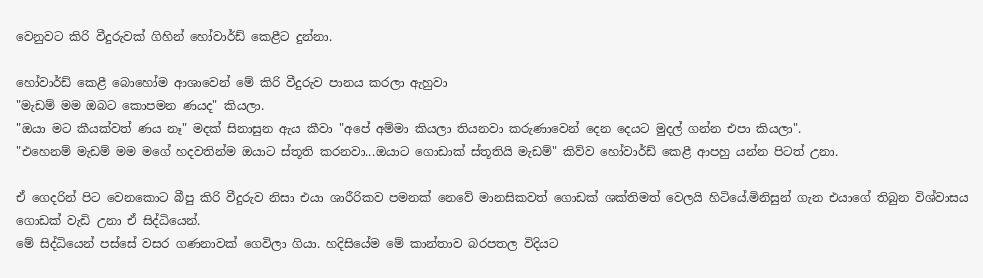වෙනුවට කිරි වීදුරුවක් ගිහින් හෝවාර්ඩ් කෙළීට දුන්නා.

හෝවාර්ඩ් කෙළී බොහෝම ආශාවෙන් මේ කිරි වීදුරුව පානය කරලා ඇහුවා
"මැඩම් මම ඔබට කොපමන ණයද" කියලා.
"ඔයා මට කීයක්වත් ණය නෑ" මදක් සිනාසුන ඇය කීවා "අපේ අම්මා කියලා තියනවා කරුණාවෙන් දෙන දෙයට මුදල් ගන්න එපා කියලා".
"එහෙනම් මැඩම් මම මගේ හදවතින්ම ඔයාට ස්තූති කරනවා...ඔයාට ගොඩාක් ස්තූතියි මැඩම්" කිව්ව හෝවාර්ඩ් කෙළී ආපහු යන්න පිටත් උනා.

ඒ ගෙදරින් පිට වෙනකොට බීපු කිරි වීදුරුව නිසා එයා ශාරීරිකව පමනක් නෙවේ මානසිකවත් ගොඩක් ශක්තිමත් වෙලයි හිටියේ.මිනිසුන් ගැන එයාගේ තිබුන විශ්වාසය ගොඩක් වැඩි උනා ඒ සිද්ධියෙන්.
මේ සිද්ධියෙන් පස්සේ වසර ගණනාවක් ගෙවිලා ගියා. හදිසියේම මේ කාන්තාව බරපතල විදියට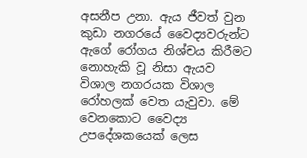අසනීප උනා. ඇය ජීවත් වුන කුඩා නගරයේ වෛද්‍යවරුන්ට ඇගේ රෝගය නිශ්චය කිරීමට නොහැකි වූ නිසා ඇයව විශාල නගරයක විශාල රෝහලක් වෙත යැවුවා. මේ වෙනකොට වෛද්‍ය උපදේශකයෙක් ලෙස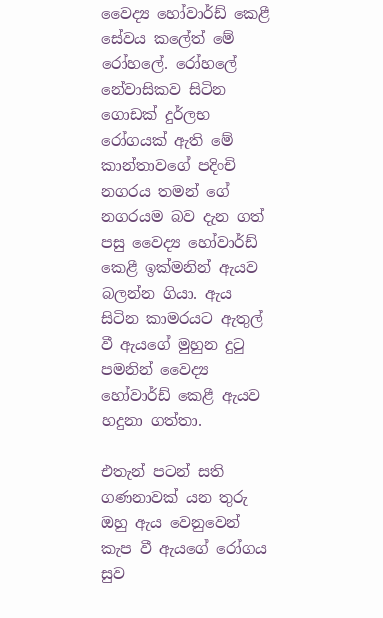වෛද්‍ය හෝවාර්ඩ් කෙළී සේවය කලේත් මේ රෝහලේ. රෝහලේ නේවාසිකව සිටින ගොඩක් දුර්ලභ රෝගයක් ඇති මේ කාන්තාවගේ පදිංචි නගරය තමන් ගේ නගරයම බව දැන ගත් පසු වෛද්‍ය හෝවාර්ඩ් කෙළී ඉක්මනින් ඇයව බලන්න ගියා. ඇය සිටින කාමරයට ඇතුල් වී ඇයගේ මුහුන දුටු පමනින් වෛද්‍ය හෝවාර්ඩ් කෙළී ඇයව හදුනා ගත්තා.

එතැන් පටන් සති ගණනාවක් යන තුරු ඔහු ඇය වෙනුවෙන් කැප වී ඇයගේ රෝගය සුව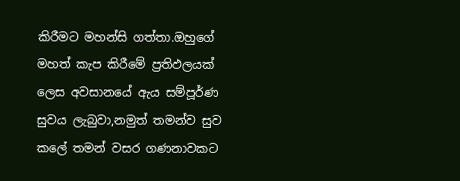කිරීමට මහන්සි ගත්තා.ඔහුගේ මහත් කැප කිරීමේ ප්‍රතිඵලයක් ලෙස අවසානයේ ඇය සම්පූර්ණ සුවය ලැබුවා,නමුත් තමන්ව සුව කලේ තමන් වසර ගණනාවකට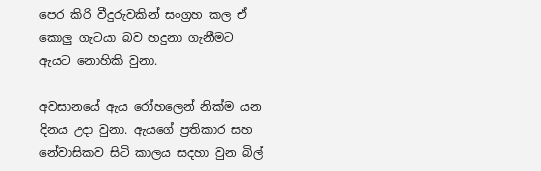පෙර කිරි වීදුරුවකින් සංග්‍රහ කල ඒ කොලු ගැටයා බව හදුනා ගැනීමට ඇයට නොහිකි වුනා.

අවසානයේ ඇය රෝහලෙන් නික්ම යන දිනය උදා වුනා. ඇයගේ ප්‍රතිකාර සහ නේවාසිකව සිටි කාලය සදහා වුන බිල්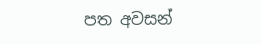පත අවසන්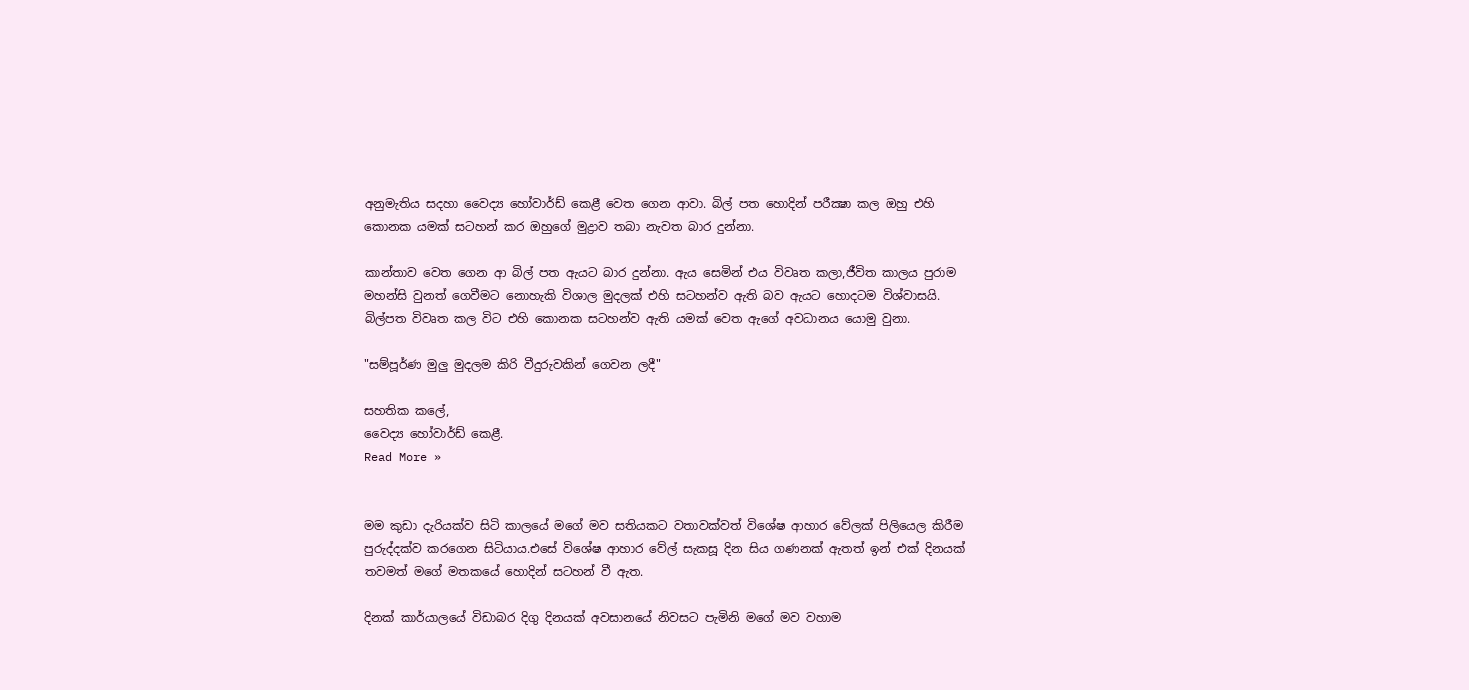අනුමැතිය සදහා වෛද්‍ය හෝවාර්ඩ් කෙළී වෙත ගෙන ආවා. බිල් පත හොදින් පරීක්‍ෂා කල ඔහු එහි කොනක යමක් සටහන් කර ඔහුගේ මුද්‍රාව තබා නැවත බාර දුන්නා.

කාන්තාව වෙත ගෙන ආ බිල් පත ඇයට බාර දුන්නා. ඇය සෙමින් එය විවෘත කලා,ජීවිත කාලය පුරාම මහන්සි වුනත් ගෙවීමට නොහැකි විශාල මුදලක් එහි සටහන්ව ඇති බව ඇයට හොදටම විශ්වාසයි. බිල්පත විවෘත කල විට එහි කොනක සටහන්ව ඇති යමක් වෙත ඇගේ අවධානය යොමු වුනා.

"සම්පූර්ණ මුලු මුදලම කිරි වීදුරුවකින් ගෙවන ලදී"

සහතික කලේ,
වෛද්‍ය හෝවාර්ඩ් කෙළී.
Read More »


මම කුඩා දැරියක්ව සිටි කාලයේ මගේ මව සතියකට වතාවක්වත් විශේෂ ආහාර වේලක් පිලියෙල කිරීම පුරුද්දක්ව කරගෙන සිටියාය.එසේ විශේෂ ආහාර වේල් සැකසූ දින සිය ගණනක් ඇතත් ඉන් එක් දිනයක් තවමත් මගේ මතකයේ හොදින් සටහන් වී ඇත.

දිනක් කාර්යාලයේ විඩාබර දිගු දිනයක් අවසානයේ නිවසට පැමිනි මගේ මව වහාම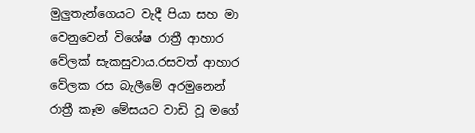මුලුතැන්ගෙයට වැදී පියා සහ මා වෙනුවෙන් විශේෂ රාත්‍රී ආහාර වේලක් සැකසුවාය.රසවත් ආහාර වේලක රස බැලීමේ අරමුනෙන් රාත්‍රී කෑම මේසයට වාඩි වූ මගේ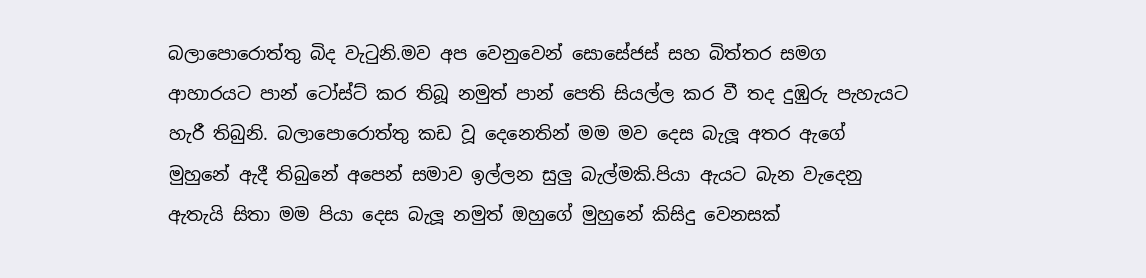බලාපොරොත්තු බිද වැටුනි.මව අප වෙනුවෙන් සොසේජස් සහ බිත්තර සමග ආහාරයට පාන් ටෝස්ට් කර තිබූ නමුත් පාන් පෙති සියල්ල කර වී තද දුඹුරු පැහැයට හැරී තිබුනි. බලාපොරොත්තු කඩ වූ දෙනෙතින් මම මව දෙස බැලූ අතර ඇගේ මුහුනේ ඇදී තිබුනේ අපෙන් සමාව ඉල්ලන සුලු බැල්මකි.පියා ඇයට බැන වැදෙනු ඇතැයි සිතා මම පියා දෙස බැලූ නමුත් ඔහුගේ මුහුනේ කිසිදු වෙනසක්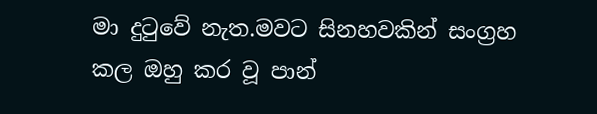මා දුටුවේ නැත.මවට සිනහවකින් සංග්‍රහ කල ඔහු කර වූ පාන්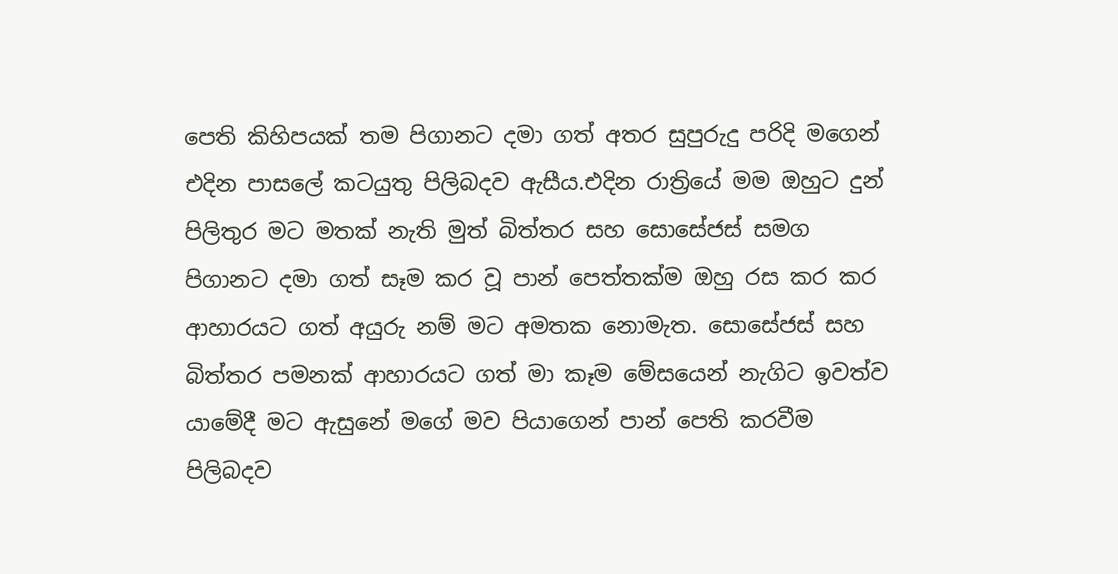පෙති කිහිපයක් තම පිගානට දමා ගත් අතර සුපුරුදු පරිදි මගෙන් එදින පාසලේ කටයුතු පිලිබදව ඇසීය.එදින රාත්‍රියේ මම ඔහුට දුන් පිලිතුර මට මතක් නැති මුත් බිත්තර සහ සොසේජස් සමග පිගානට දමා ගත් සෑම කර වූ පාන් පෙත්තක්ම ඔහු රස කර කර ආහාරයට ගත් අයුරු නම් මට අමතක නොමැත. සොසේජස් සහ බිත්තර පමනක් ආහාරයට ගත් මා කෑම මේසයෙන් නැගිට ඉවත්ව යාමේදී මට ඇසුනේ මගේ මව පියාගෙන් පාන් පෙති කරවීම පිලිබදව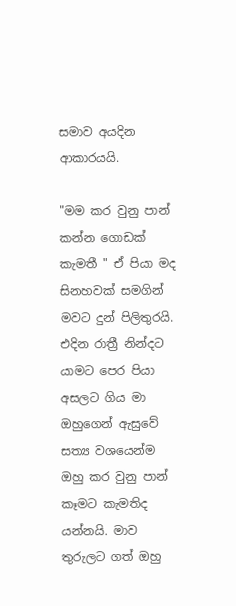සමාව අයදින ආකාරයයි.

"මම කර වුනු පාන් කන්න ගොඩක් කැමතී " ඒ පියා මද සිනහවක් සමගින් මවට දුන් පිලිතුරයි.
එදින රාත්‍රී නින්දට යාමට පෙර පියා අසලට ගිය මා ඔහුගෙන් ඇසුවේ සත්‍ය වශයෙන්ම ඔහු කර වුනු පාන් කෑමට කැමතිද යන්නයි. මාව තුරුලට ගත් ඔහු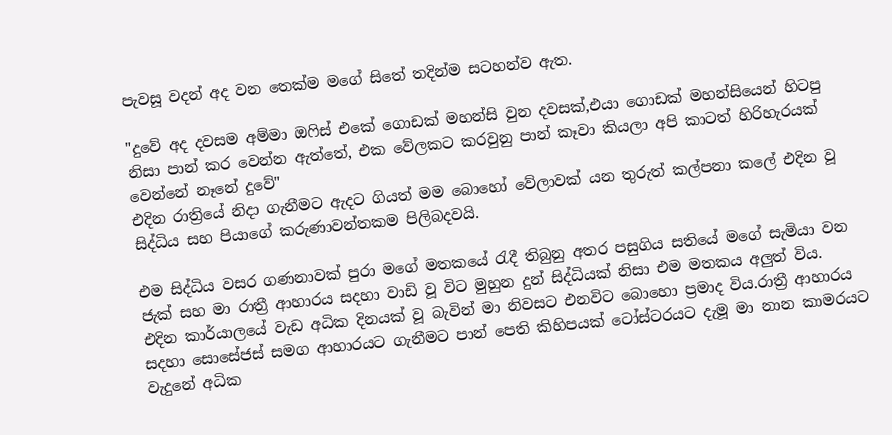පැවසූ වදන් අද වන තෙක්ම මගේ සිතේ තදින්ම සටහන්ව ඇත.

"දුවේ අද දවසම අම්මා ඔෆිස් එකේ ගොඩක් මහන්සි වුන දවසක්,එයා ගොඩක් මහන්සියෙන් හිටපු නිසා පාන් කර වෙන්න ඇත්තේ, එක වේලකට කරවුනු පාන් කෑවා කියලා අපි කාටත් හිරිහැරයක් වෙන්නේ නෑනේ දුවේ"
එදින රාත්‍රියේ නිදා ගැනීමට ඇදට ගියත් මම බොහෝ වේලාවක් යන තුරුත් කල්පනා කලේ එදින වූ සිද්ධිය සහ පියාගේ කරුණාවන්තකම පිලිබදවයි.

එම සිද්ධිය වසර ගණනාවක් පුරා මගේ මතකයේ රැදී තිබුනු අතර පසුගිය සතියේ මගේ සැමියා වන ජැක් සහ මා රාත්‍රී ආහාරය සදහා වාඩි වූ විට මුහුන දුන් සිද්ධියක් නිසා එම මතකය අලුත් විය.
එදින කාර්යාලයේ වැඩ අධික දිනයක් වූ බැවින් මා නිවසට එනවිට බොහො ප්‍රමාද විය.රාත්‍රී ආහාරය සදහා සොසේජස් සමග ආහාරයට ගැනීමට පාන් පෙති කිහිපයක් ටෝස්ටරයට දැමූ මා නාන කාමරයට වැදුනේ අධික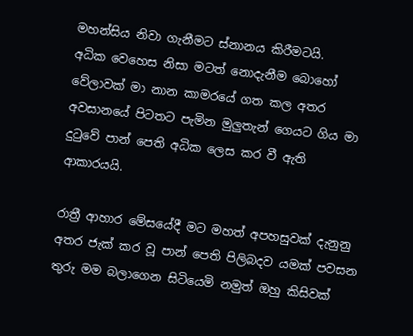මහන්සිය නිවා ගැනීමට ස්නානය කිරීමටයි.
අධික වෙහෙස නිසා මටත් නොදැනීම බොහෝ වේලාවක් මා නාන කාමරයේ ගත කල අතර අවසානයේ පිටතට පැමින මුලුතැන් ගෙයට ගිය මා දුටුවේ පාන් පෙති අධික ලෙස කර වී ඇති ආකාරයයි.

රාත්‍රී ආහාර මේසයේදී මට මහත් අපහසුවක් දැනුනු අතර ජැක් කර වූ පාන් පෙති පිලිබදව යමක් පවසන තුරු මම බලාගෙන සිටියෙමි නමුත් ඔහු කිසිවක්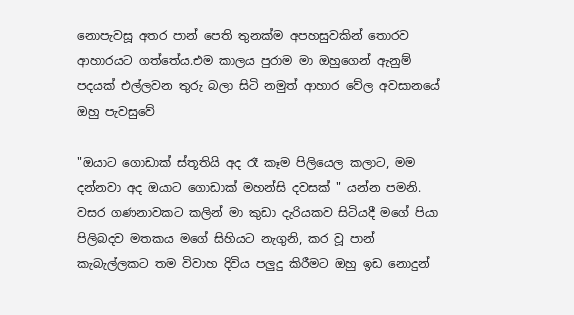නොපැවසූ අතර පාන් පෙති තුනක්ම අපහසුවකින් තොරව ආහාරයට ගත්තේය.එම කාලය පුරාම මා ඔහුගෙන් ඇනුම් පදයක් එල්ලවන තුරු බලා සිටි නමුත් ආහාර වේල අවසානයේ ඔහු පැවසුවේ

"ඔයාට ගොඩාක් ස්තූතියි අද රෑ කෑම පිලියෙල කලාට, මම දන්නවා අද ඔයාට ගොඩාක් මහන්සි දවසක් " යන්න පමනි.
වසර ගණනාවකට කලින් මා කුඩා දැරියකව සිටියදී මගේ පියා පිලිබදව මතකය මගේ සිහියට නැගුනි, කර වූ පාන් කැබැල්ලකට තම විවාහ දිවිය පලුදු කිරීමට ඔහු ඉඩ නොදුන්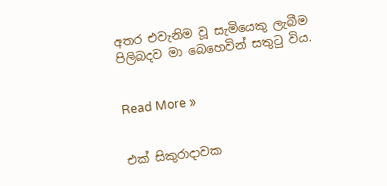අතර එවැනිම වූ සැමියෙකු ලැබීම පිලිබදව මා බෙහෙවින් සතුටු විය.


Read More »


එක් සිකුරාදාවක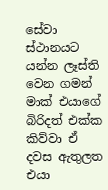සේවා ස්ථානයට යන්න ලෑස්ති වෙන ගමන් මාක් එයාගේ බිරිදත් එක්ක කිව්වා ඒ දවස ඇතුලත එයා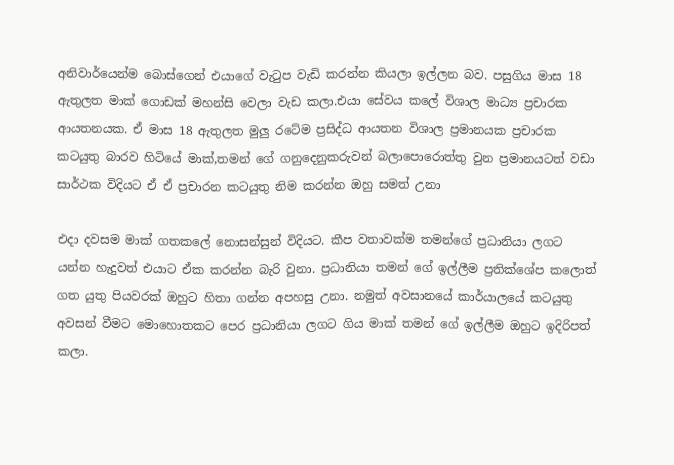අනිවාර්යෙන්ම බොස්ගෙන් එයාගේ වැටුප වැඩි කරන්න කියලා ඉල්ලන බව. පසුගිය මාස 18 ඇතුලත මාක් ගොඩක් මහන්සි වෙලා වැඩ කලා.එයා සේවය කලේ විශාල මාධ්‍ය ප්‍රචාරක ආයතනයක. ඒ මාස 18 ඇතුලත මුලු රටේම ප්‍රසිද්ධ ආයතන විශාල ප්‍රමානයක ප්‍රචාරක කටයුතු බාරව හිටියේ මාක්,තමන් ගේ ගනුදෙනුකරුවන් බලාපොරොත්තු වුන ප්‍රමානයටත් වඩා සාර්ථක විදියට ඒ ඒ ප්‍රචාරන කටයුතු නිම කරන්න ඔහු සමත් උනා

එදා දවසම මාක් ගතකලේ නොසන්සුන් විදියට. කීප වතාවක්ම තමන්ගේ ප්‍රධානියා ලගට යන්න හැදුවත් එයාට ඒක කරන්න බැරි වුනා. ප්‍රධානියා තමන් ගේ ඉල්ලීම ප්‍රතික්ශේප කලොත් ගත යුතු පියවරක් ඔහුට හිතා ගන්න අපහසු උනා. නමුත් අවසානයේ කාර්යාලයේ කටයුතු අවසන් වීමට මොහොතකට පෙර ප්‍රධානියා ලගට ගිය මාක් තමන් ගේ ඉල්ලීම ඔහුට ඉදිරිපත් කලා.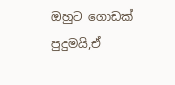ඔහුට ගොඩක් පුදුමයි,ඒ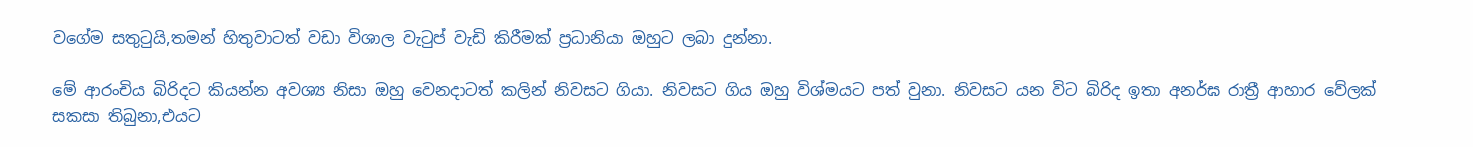වගේම සතුටුයි,තමන් හිතුවාටත් වඩා විශාල වැටුප් වැඩි කිරීමක් ප්‍රධානියා ඔහුට ලබා දුන්නා.

මේ ආරංචිය බිරිදට කියන්න අවශ්‍ය නිසා ඔහු වෙනදාටත් කලින් නිවසට ගියා. නිවසට ගිය ඔහු විශ්මයට පත් වුනා. නිවසට යන විට බිරිද ඉතා අනර්ඝ රාත්‍රී ආහාර වේලක් සකසා තිබුනා,එයට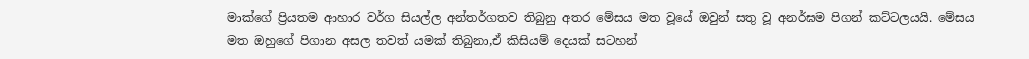මාක්ගේ ප්‍රියතම ආහාර වර්ග සියල්ල අන්තර්ගතව තිබුනු අතර මේසය මත වූයේ ඔවුන් සතු වූ අනර්ඝම පිගන් කට්ටලයයි. මේසය මත ඔහුගේ පිගාන අසල තවත් යමක් තිබුනා,ඒ කිසියම් දෙයක් සටහන්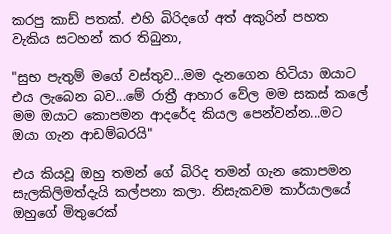කරපු කාඩ් පතක්. එහි බිරිදගේ අත් අකුරින් පහත වැකිය සටහන් කර තිබුනා,

"සුභ පැතුම් මගේ වස්තුව...මම දැනගෙන හිටියා ඔයාට එය ලැබෙන බව...මේ රාත්‍රී ආහාර වේල මම සකස් කලේ මම ඔයාට කොපමන ආදරේද කියල පෙන්වන්න...මට ඔයා ගැන ආඩම්බරයි"

එය කියවූ ඔහු තමන් ගේ බිරිද තමන් ගැන කොපමන සැලකිලිමත්දැයි කල්පනා කලා. නිසැකවම කාර්යාලයේ ඔහුගේ මිතුරෙක්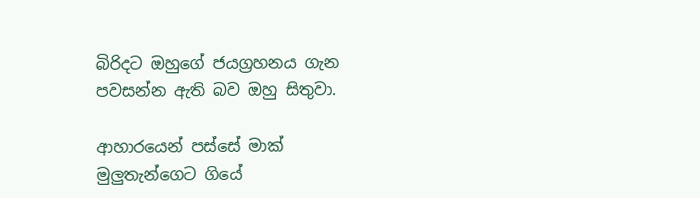බිරිදට ඔහුගේ ජයග්‍රහනය ගැන පවසන්න ඇති බව ඔහු සිතුවා.

ආහාරයෙන් පස්සේ මාක් මුලුතැන්ගෙට ගියේ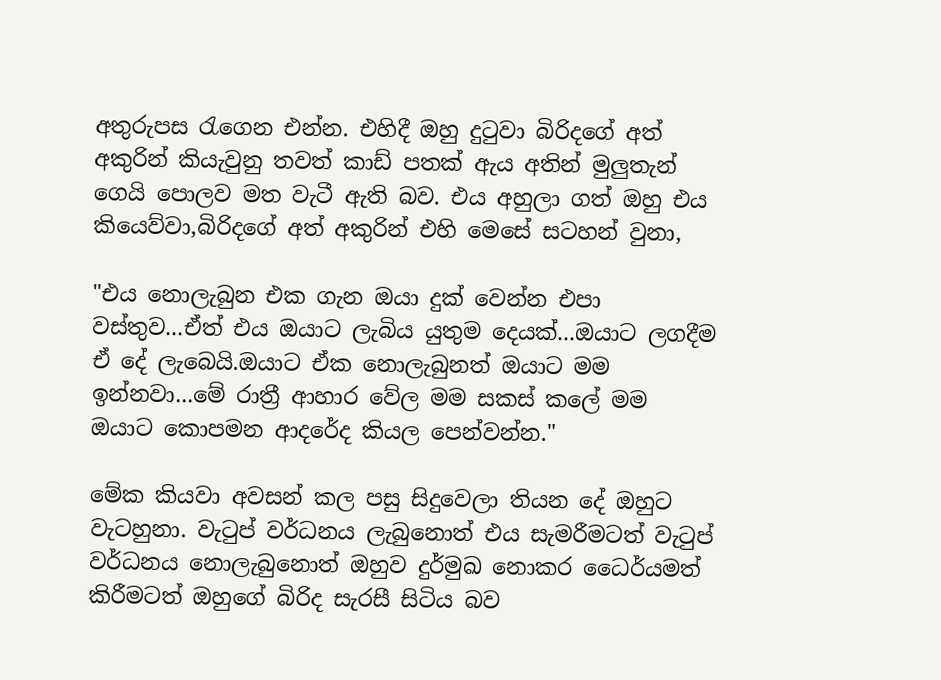අතුරුපස රැගෙන එන්න. එහිදී ඔහු දුටුවා බිරිදගේ අත් අකුරින් කියැවුනු තවත් කාඩ් පතක් ඇය අතින් මුලුතැන් ගෙයි පොලව මත වැටී ඇති බව. එය අහුලා ගත් ඔහු එය කියෙව්වා,බිරිදගේ අත් අකුරින් එහි මෙසේ සටහන් වුනා,

"එය නොලැබුන එක ගැන ඔයා දුක් වෙන්න එපා වස්තුව...ඒත් එය ඔයාට ලැබිය යුතුම දෙයක්...ඔයාට ලගදීම ඒ දේ ලැබෙයි.ඔයාට ඒක නොලැබුනත් ඔයාට මම ඉන්නවා...මේ රාත්‍රී ආහාර වේල මම සකස් කලේ මම ඔයාට කොපමන ආදරේද කියල පෙන්වන්න."

මේක කියවා අවසන් කල පසු සිදුවෙලා තියන දේ ඔහුට වැටහුනා. වැටුප් වර්ධනය ලැබුනොත් එය සැමරීමටත් වැටුප් වර්ධනය නොලැබුනොත් ඔහුව දුර්මුඛ නොකර ධෛර්යමත් කිරීමටත් ඔහුගේ බිරිද සැරසී සිටිය බව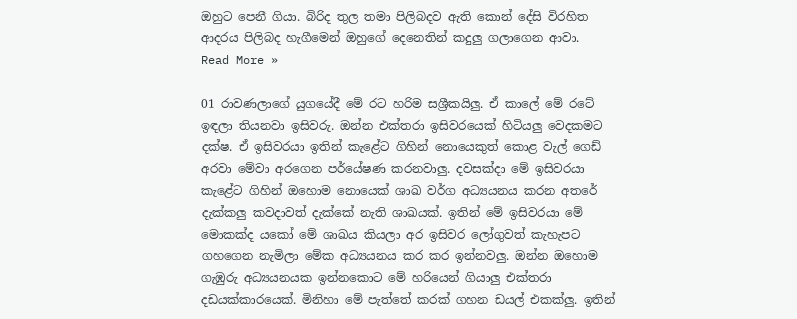ඔහුට පෙනී ගියා. බිරිද තුල තමා පිලිබදව ඇති කොන් දේසි විරහිත ආදරය පිලිබද හැගීමෙන් ඔහුගේ දෙනෙතින් කදුලු ගලාගෙන ආවා.
Read More »

01 රාවණලාගේ යුගයේදී මේ රට හරිම සශ්‍රීකයිලු. ඒ කාලේ මේ රටේ ඉඳලා තියනවා ඉසිවරු. ඔන්න එක්තරා ඉසිවරයෙක් හිටියලු වෙදකමට දක්ෂ. ඒ ඉසිවරයා ඉතින් කැළේට ගිහින් නොයෙකුත් කොළ වැල් ගෙඩ් අරවා මේවා අරගෙන පර්යේෂණ කරනවාලු. දවසක්දා මේ ඉසිවරයා කැළේට ගිහින් ඔහොම නොයෙක් ශාඛ වර්ග අධ්‍යයනය කරන අතරේ දැක්කලු කවදාවත් දැක්කේ නැති ශාඛයක්. ඉතින් මේ ඉසිවරයා මේ මොකක්ද යකෝ මේ ශාඛය කියලා අර ඉසිවර ලෝගුවත් කැහැපට ගහගෙන නැමිලා මේක අධ්‍යයනය කර කර ඉන්නවලු. ඔන්න ඔහොම ගැඹුරු අධ්‍යයනයක ඉන්නකොට මේ හරියෙන් ගියාලු එක්තරා දඩයක්කාරයෙක්. මිනිහා මේ පැත්තේ කරක් ගහන ඩයල් එකක්ලු. ඉතින්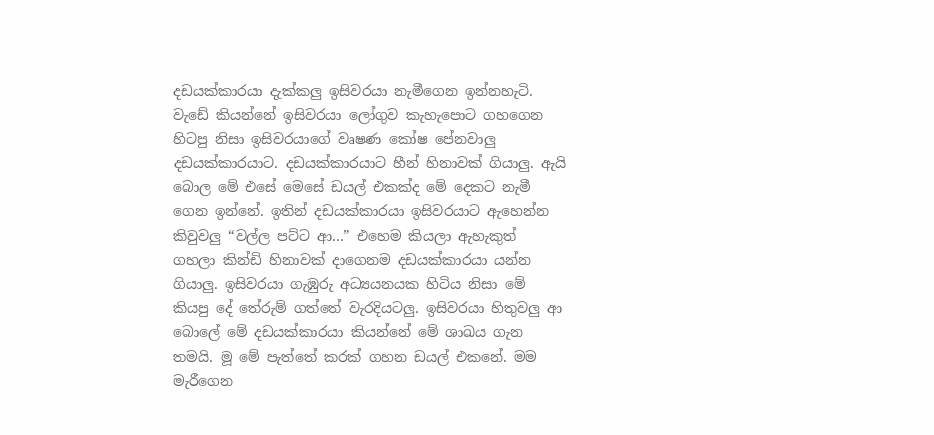දඩයක්කාරයා දැක්කලු ඉසිවරයා නැමීගෙන ඉන්නහැටි. වැඩේ කියන්නේ ඉසිවරයා ලෝගුව කැහැපොට ගහගෙන හිටපු නිසා ඉසිවරයාගේ වෘෂණ කෝෂ පේනවාලු දඩයක්කාරයාට. දඩයක්කාරයාට හීන් හිනාවක් ගියාලු. ඇයි බොල මේ එසේ මෙසේ ඩයල් එකක්ද මේ දෙකට නැමී ගෙන ඉන්නේ. ඉතින් දඩයක්කාරයා ඉසිවරයාට ඇහෙන්න කිවුවලු “වල්ල පට්ට ආ...” එහෙම කියලා ඇහැකුත් ගහලා කින්ඩි හිනාවක් දාගෙනම දඩයක්කාරයා යන්න ගියාලු. ඉසිවරයා ගැඹුරු අධ්‍යයනයක හිටිය නිසා මේ කියපු දේ තේරුම් ගත්තේ වැරදියටලු. ඉසිවරයා හිතුවලු ආ බොලේ මේ දඩයක්කාරයා කියන්නේ මේ ශාඛය ගැන තමයි. මූ මේ පැත්තේ කරක් ගහන ඩයල් එකනේ. මම මැරීගෙන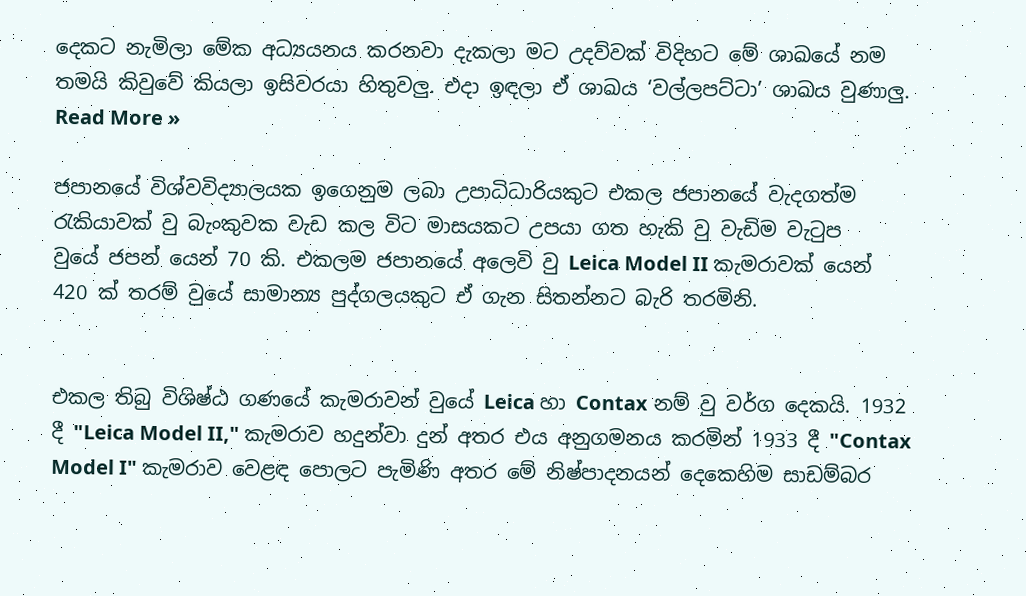දෙකට නැමිලා මේක අධ්‍යයනය කරනවා දැකලා මට උදව්වක් විදිහට මේ ශාඛයේ නම තමයි කිවුවේ කියලා ඉසිවරයා හිතුවලු. එදා ඉඳල‍ා ඒ ශාඛය ‘වල්ලපට්ටා’ ශාඛය වුණාලු.
Read More »

ජපානයේ විශ්වවිද්‍යාලයක ඉගෙනුම ලබා උපාධිධාරියකුට එකල ජපානයේ වැදගත්ම රැකියාවක් වු බැංකුවක වැඩ කල විට මාසයකට උපයා ගත හැකි වු වැඩිම වැටුප වුයේ ‍ජපන් යෙන් 70 කි. එකලම ජපානයේ අලෙවි වු Leica Model II කැමරාවක් යෙන් 420 ක් තරම් වුයේ සාමාන්‍ය පුද්ගලයකුට ඒ ගැන සිතන්නට බැරි තරමිනි.


එකල තිබු විශිෂ්ඨ ගණයේ කැමරාවන් වුයේ Leica හා Contax නම් වු වර්ග දෙකයි. 1932 දී "Leica Model II," කැමරාව හදුන්වා දුන් අතර එය අනුගමනය කරමින් 1933 දී "Contax Model I" කැමරාව වෙළඳ පොලට පැමිණි අතර මේ නිෂ්පාදනයන් දෙකෙහිම සාඩම්බර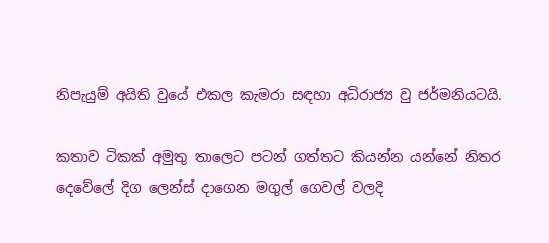නිපැයුම් අයිති වුයේ එකල කැමරා සඳහා අධි‍රාජ්‍ය වු ජර්මනියටයි.

කතාව ටිකක් අමුතු තාලෙට පටන් ගත්තට කියන්න යන්නේ නිතර දෙවේලේ දිග ලෙන්ස් දාගෙන මගුල් ගෙවල් වලදි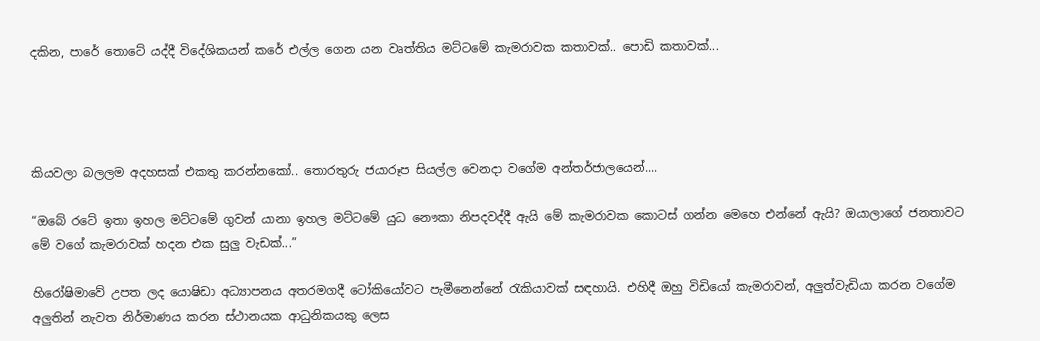දකින, පාරේ ‍තොටේ යද්දී විදේශිකයන් කරේ එල්ල ගෙන යන වෘත්තිය මට්ටමේ කැමරාවක කතාවක්.. පොඩි කතාවක්...




කියවලා බලලම අදහසක් එකතු කරන්නකෝ.. තොරතුරු ජයාරූප සියල්ල වෙනදා වගේම අන්තර්ජාලයෙන්....

“ඔබේ රටේ ඉතා ඉහල මට්ටමේ ගුවන් යානා ඉහල මට්ටමේ යුධ නෞකා නිපදවද්දී ඇයි මේ කැමරාවක කොටස් ගන්න මෙහෙ එන්නේ ඇයි? ඔයාලාගේ ජනතාවට මේ වගේ කැමරාවක් හදන එක සුලු වැඩක්...”

හිරෝෂිමාවේ උපත ලද යොෂි‍ඩා අධ්‍යාපනය අතරමගදී ‍ටෝකියෝවට පැමීනෙන්නේ රැකියාවක් සඳහායි. එහිදී ඔහු විඩියෝ කැමරාවන්, අලුත්වැඩියා කරන වගේම අලුතින් නැවත නිර්මාණය කරන ස්ථානයක ආධුනිකයකු ලෙස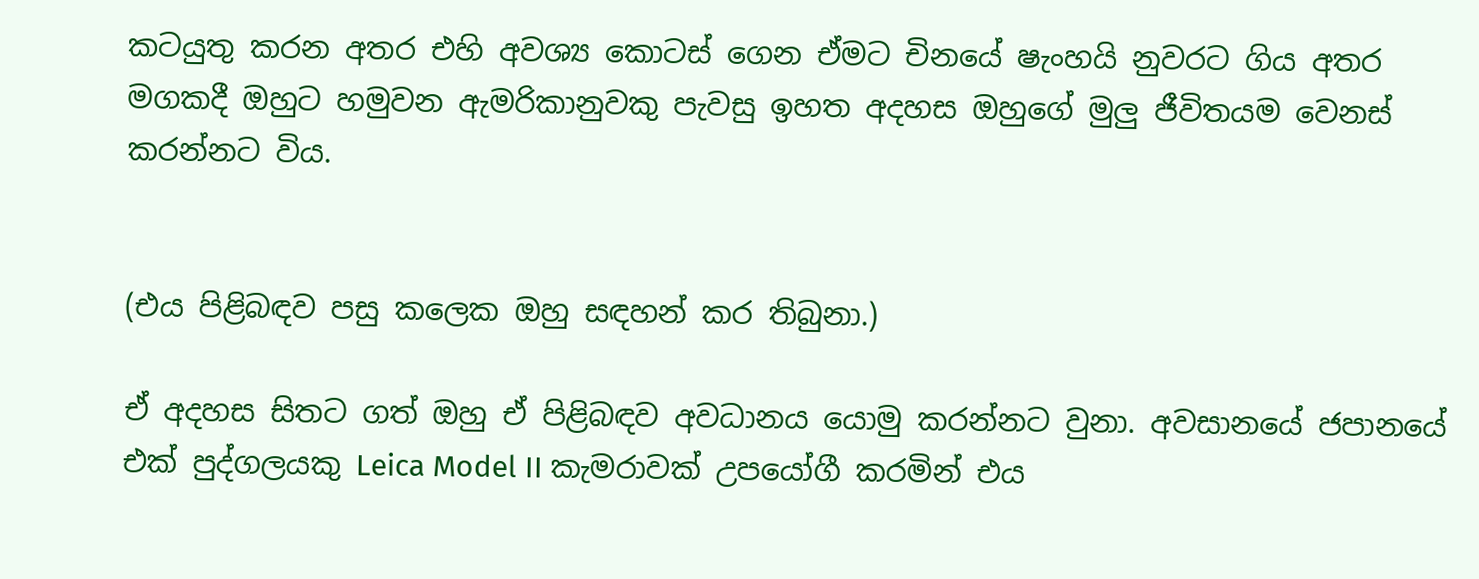කටයුතු කරන අතර එහි අවශ්‍ය කොටස් ගෙන ඒමට චිනයේ ෂැංහයි නුවරට ගිය අතර මගකදී ඔහුට හමුවන ඇමරිකානුවකු පැවසු ඉහත අදහස ඔහුගේ මුලු ජීවිතයම වෙනස් කරන්නට විය.


(එය පිළිබඳව පසු කලෙක ඔහු සඳහන් කර තිබුනා.)

ඒ අදහස සිතට ගත් ඔහු ඒ පිළිබඳව අවධානය යොමු කරන්නට වුනා. අවසානයේ ජපානයේ එක් පුද්ගලයකු Leica Model II කැමරාවක් උපයෝගී කරමින් එය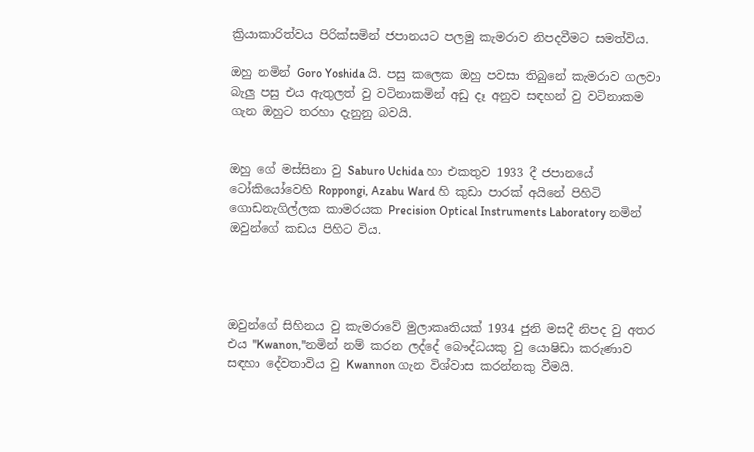ක්‍රියාකාරිත්වය පිරික්සමින් ජපානයට පලමු කැමරාව නිපදවීමට සමත්විය.

ඔහු නමින් Goro Yoshida යි. පසු කලෙක ඔහු පවසා තිබුනේ කැමරාව ගලවා බැලු පසු එය ඇතුලත් වු වටිනාකමින් අඩු දෑ අනුව සඳහන් වු වටිනාකම ගැන ඔහුට තරහා දැනුනු බවයි.


ඔහු ගේ මස්සිනා වු Saburo Uchida හා එකතුව 1933 දී ජපානයේ ටෝකියෝවෙහි Roppongi, Azabu Ward හි කුඩා පාරක් අයිනේ පිහිටි ගොඩනැගිල්ලක කාමරයක Precision Optical Instruments Laboratory නමින් ඔවුන්ගේ කඩය පිහිට විය.




ඔවුන්ගේ සිහිනය වු කැමරාවේ මුලාකෘතියක් 1934 ජුනි මසදී නිපද වු අතර එය "Kwanon,"නමින් නම් කරන ලද්දේ බෞද්ධයකු වු යොෂිඩා කරුණාව සඳහා දේවතාවිය වු Kwannon ගැන විශ්වාස කරන්නකු වීමයි.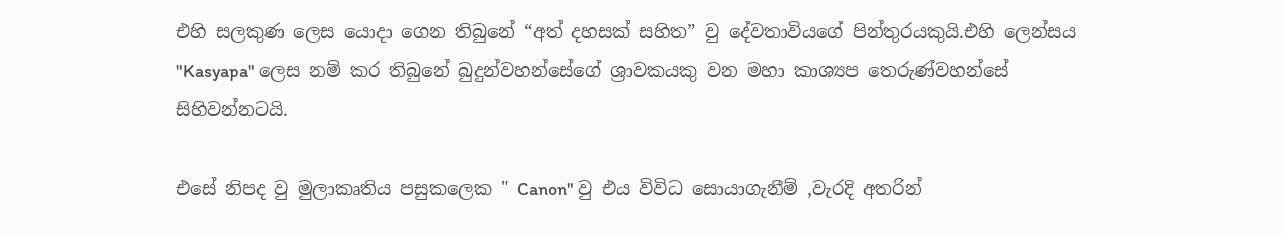එහි සලකුණ ලෙස යොදා ගෙන තිබුනේ “අත් දහසක් සහිත” වු දේවතාවියගේ පින්තුරයකුයි.එහි ලෙන්සය "Kasyapa" ලෙස නම් කර තිබුනේ බුදුන්වහන්සේගේ ශ්‍රාවකයකු වන මහා කාශ්‍යප තෙරුණ්වහන්සේ සිහිවන්නටයි.

එසේ නිපද වු මුලාකෘතිය පසුකලෙක " Canon" වු එය විවිධ සොයාගැනීම් ,වැරදි අතරින්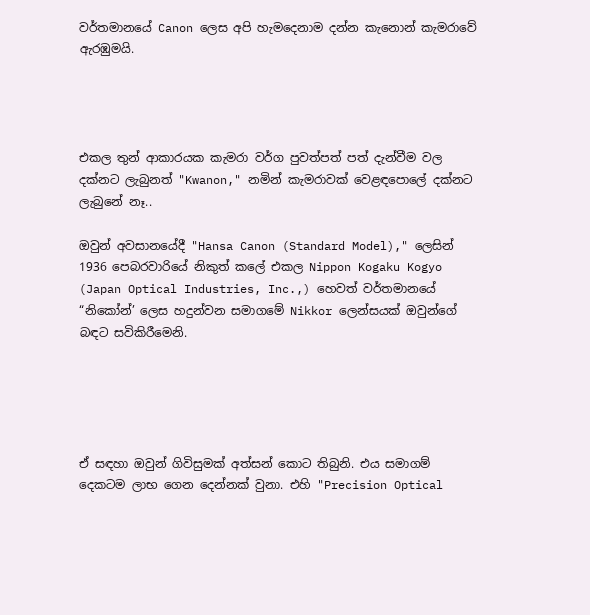වර්තමානයේ Canon ලෙස අපි හැමදෙනාම දන්න කැනොන් කැමරාවේ ඇරඹුමයි.




එකල තුන් ආකාරයක කැමරා වර්ග පුවත්පත් පත් දැන්වීම වල දක්නට ලැබුනත් "Kwanon," නමින් කැමරාවක් වෙළඳපොලේ දක්නට ලැබුනේ නෑ..

ඔවුන් අවසානයේදී "Hansa Canon (Standard Model)," ලෙසින් 1936 පෙබරවාරියේ නිකුත් කලේ එකල Nippon Kogaku Kogyo (Japan Optical Industries, Inc.,) හෙවත් වර්තමානයේ “නිකෝන්’ ලෙස හදුන්වන සමාගමේ Nikkor ලෙන්සයක් ඔවුන්ගේ බඳට සවිකිරීමෙනි.





ඒ සඳහා ඔවුන් ගිවිසුමක් අත්සන් ‍කොට තිබුනි. එය සමාගම් දෙකටම ලාභ ගෙන දෙන්නක් වුනා. එහි "Precision Optical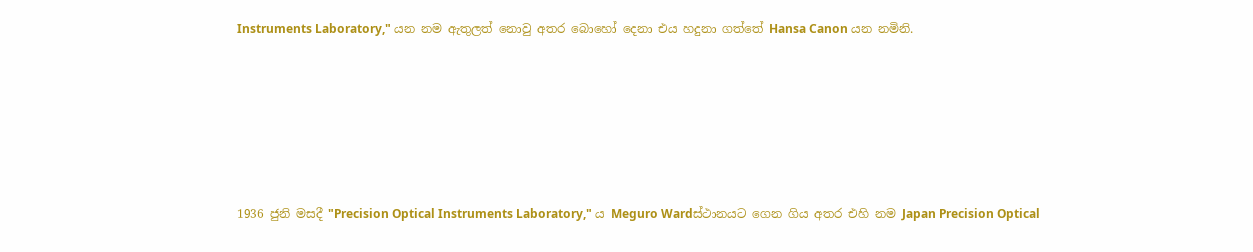Instruments Laboratory," යන නම ඇතුලත් නොවු අතර බොහෝ දෙනා එය හදුනා ගත්තේ Hansa Canon යන නමිනි.








1936 ජුනි මසදී "Precision Optical Instruments Laboratory," ය Meguro Wardස්ථානයට ගෙන ගිය අතර එහි නම Japan Precision Optical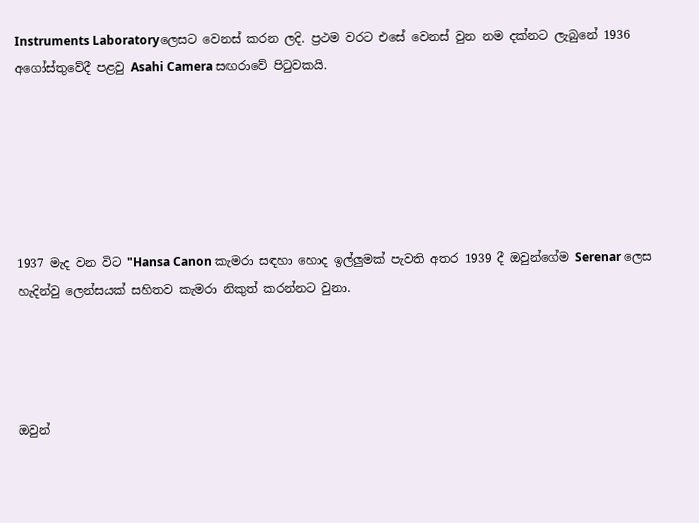Instruments Laboratoryලෙසට වෙනස් කරන ලදි. ප්‍රථම වරට එසේ වෙනස් වුන නම දක්නට ලැබුනේ 1936 අගෝස්තුවේදී පළවු Asahi Camera සඟරාවේ පිටුවකයි.






1937 මැද වන විට "Hansa Canon කැමරා සඳහා හොද ඉල්ලුමක් පැවති අතර 1939 දී ඔවුන්ගේම Serenar ලෙස හැදින්වු ලෙන්සයක් සහිතව කැමරා නිකුත් කරන්නට වුනා.




ඔවුන්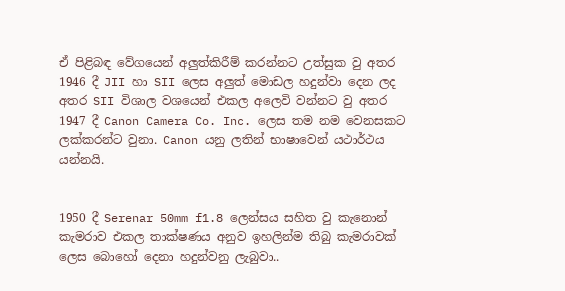ඒ පිළිබඳ වේගයෙන් අලුත්කිරීම් කරන්නට උත්සුක වු අතර 1946 දී JII හා SII ලෙස අලුත් මොඩල හදුන්වා දෙන ලද අතර SII විශාල වශයෙන් එකල අලෙවි වන්නට වු අතර 1947 දී Canon Camera Co. Inc. ලෙස තම නම වෙනසකට ලක්කරන්ට වුනා. Canon යනු ලතින් භාෂාවෙන් යථාර්ථය යන්නයි.


1950 දී Serenar 50mm f1.8 ලෙන්සය සහිත වු කැනොන් කැමරාව එකල තාක්ෂණය අනුව ඉහලින්ම තිබු කැමරාවක් ලෙස ‍බොහෝ දෙනා හදුන්වනු ලැබුවා..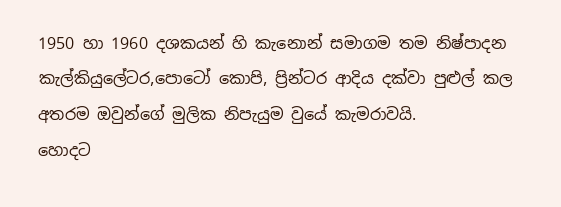1950 හා 1960 දශකයන් හි කැනොන් සමාගම තම නිෂ්පාදන කැල්කියුලේටර,පොටෝ කොපි, ප්‍රින්ටර ආදිය දක්වා පුළුල් කල අතරම ඔවුන්ගේ මුලික නිපැයුම වුයේ කැමරාවයි.
හොදට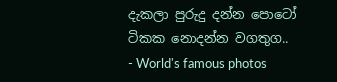දැකලා පුරුදු දන්න පොටෝ ටිකක නොදන්න වගතුග.. - World's famous photos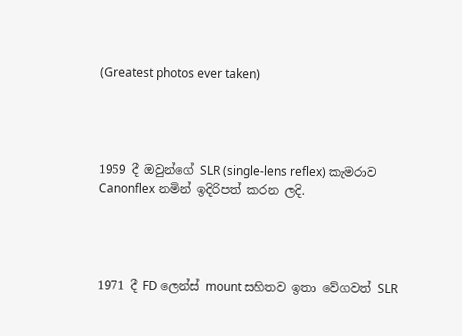(Greatest photos ever taken)




1959 දී ඔවුන්ගේ SLR (single-lens reflex) කැමරාව Canonflex නමින් ඉදිරිපත් කරන ලදි.




1971 දී FD ලෙන්ස් mount සහිතව ඉතා වේගවත් SLR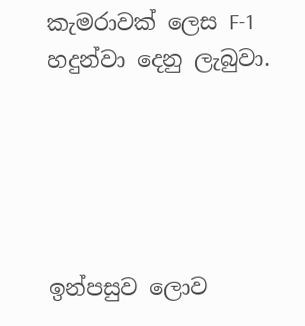කැමරාවක් ලෙස F-1 හදුන්වා දෙනු ලැබුවා.





ඉන්පසුව ලොව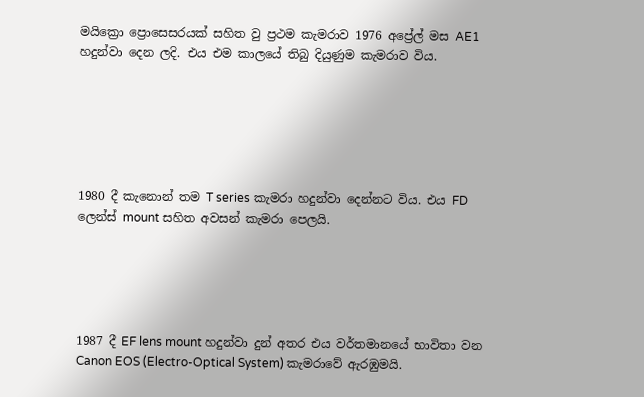මයික්‍රො ප්‍රෙ‍ාසෙසරයක් සහිත වු ප්‍රථම කැමරාව 1976 අප්‍රේල් මස AE1 හදුන්වා දෙන ලදි. එය එම කාලයේ තිබු දියුණුම කැමරාව විය.






1980 දී කැනොන් තම T series කැමරා හදුන්වා දෙන්නට විය. එය FD ලෙන්ස් mount සහිත අවසන් කැමරා පෙලයි.





1987 දී EF lens mount හදුන්වා දුන් අතර එය වර්තමානයේ භාවිතා වන Canon EOS (Electro-Optical System) කැමරාවේ ඇරඹුමයි.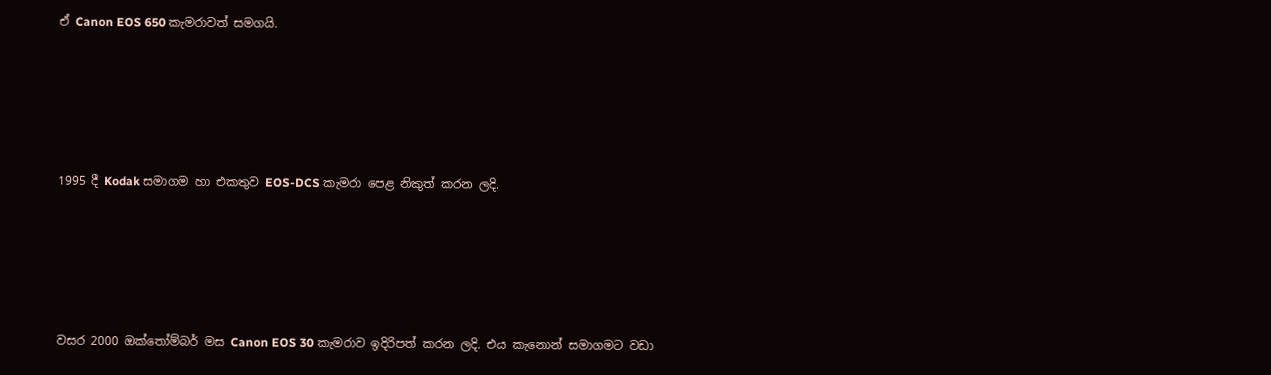ඒ Canon EOS 650 කැමරාවත් සමගයි.





1995 දී Kodak සමාගම හා එකතුව EOS-DCS කැමරා පෙළ නිකුත් කරන ලදි.





වසර 2000 ඔක්තෝම්බර් මස Canon EOS 30 කැමරාව ඉදිරිපත් කරන ලදි. එය කැනොන් සමාගමට වඩා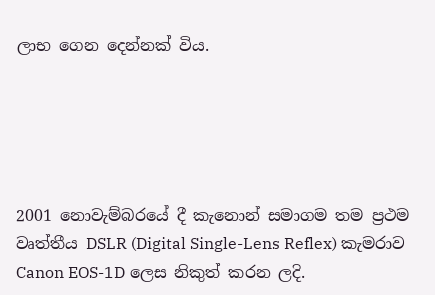ලාභ ගෙන දෙන්නක් විය.





2001 නොවැම්බරයේ දී කැනොන් සමාගම තම ප්‍රථම වෘත්තීය DSLR (Digital Single-Lens Reflex) කැමරාව Canon EOS-1D ලෙස නිකුත් කරන ලදි.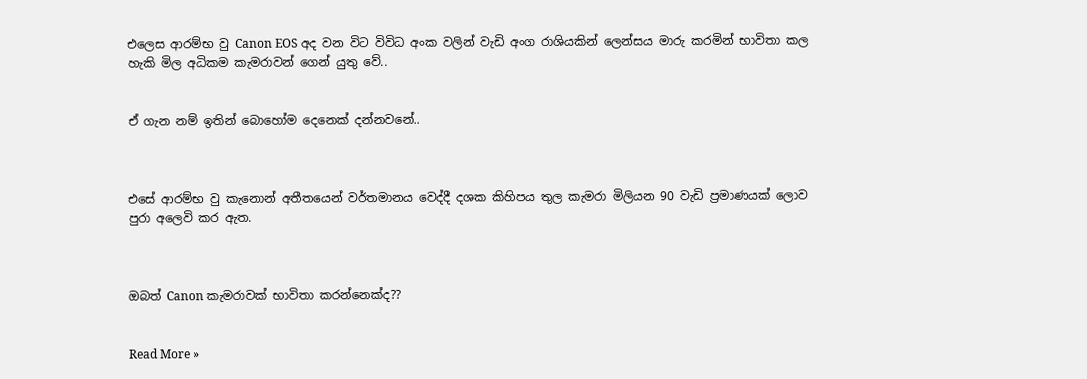එලෙස ආරම්භ වු Canon EOS අද වන විට විවිධ අංක වලින් වැඩි අංග රාශියකින් ලෙන්සය මාරු කරමින් භාවිතා කල හැකි මිල අධිකම කැමරාවන් ගෙන් යුතු වේ..


ඒ ගැන නම් ඉතින් බොහෝම දෙනෙක් දන්නවනේ..



එසේ ආරම්භ වු කැනොන් අතීතයෙන් වර්තමානය වෙද්දී දශක කිහිපය තුල කැමරා මිලියන 90 වැඩි ප්‍රමාණයක් ලොව පුරා අලෙවි කර ඇත.



ඔබත් Canon කැමරාවක් භාවිතා කරන්නෙක්ද??


Read More »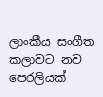ලාංකීය සංගීත කලාවට නව පෙරලියක්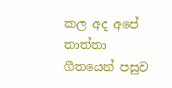කල අද අපේ තාත්තා ගීතයෙන් පසුව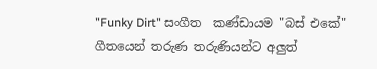"Funky Dirt" සංගීත  කණ්ඩායම "බස් එකේ" ගීතයෙන් තරුණ තරුණියන්ට අලුත්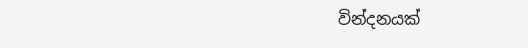වින්දනයක්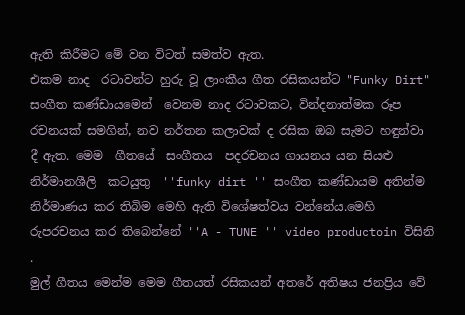ඇති කිරීමට මේ වන විටත් සමත්ව ඇත.
එකම නාද  රටාවන්ට හුරු වූ ලාංකීය ගීත රසිකයන්ට "Funky Dirt" සංගීත කණ්ඩායමෙන්  වෙනම නාද රටාවකට, වින්දනාත්මක රූප රචනයක් සමගින්, නව නර්තන කලාවක් ද රසික ඔබ සැමට හඳුන්වා දී ඇත. මෙම  ගීතයේ  සංගීතය  පදරචනය ගායනය යන සියළු නිර්මානශීලි  කටයුතු  ''funky dirt '' සංගීත කණ්ඩායම අතින්ම නිර්මාණය කර තිබිම මෙහි ඇති විශේෂත්වය වන්නේය.මෙහි  රුපරචනය කර තිබෙන්නේ ''A - TUNE '' video productoin විසිනි .
මුල් ගීතය මෙන්ම මෙම ගීතයත් රසිකයන් අතරේ අතිෂය ජනප්‍රිය වේ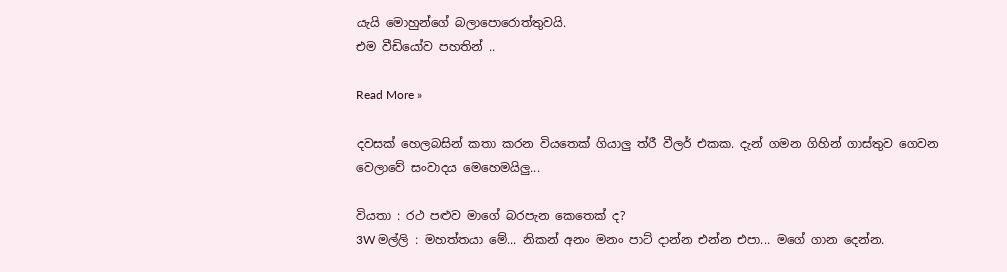යැයි මොහුන්ගේ බලාපොරොත්තුවයි.
එම වීඩියෝව පහතින් ..

Read More »

දවසක් හෙලබසින් කතා කරන වියතෙක් ගියාලු ත්රී වීලර් එකක. දැන් ගමන ගිහින් ගාස්තුව ගෙවන වෙලාවේ සංවාදය මෙහෙමයිලු...

වියතා : රථ පළුව මාගේ බරපැන කෙතෙක් ද?
3W මල්ලි : මහත්තයා මේ... නිකන් අනං මනං පාට් දාන්න එන්න එපා... මගේ ගාන දෙන්න.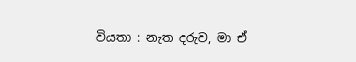වියතා : නැත දරුව, මා ඒ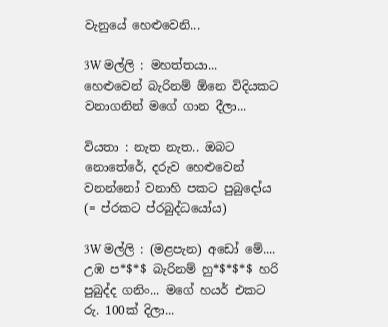වැනුයේ හෙළුවෙනි...

3W මල්ලි : මහත්තයා... හෙළුවෙන් බැරිනම් ඕනෙ විදියකට වනාගනින් මගේ ගාන දීලා...

වියතා : නැත නැත.. ඔබට නොතේරේ, දරුව හෙළුවෙන් වනන්නෝ වනාහි පකට පුබුදෝය (= ප්රකට ප්රබුද්ධයෝය)

3W මල්ලි : (මළපැන) අඩෝ මේ.... උඹ ප*$*$ බැරිනම් හු*$*$*$ හරි පුබුද්ද ගනිං... මගේ හයර් එකට රු. 100ක් දිලා...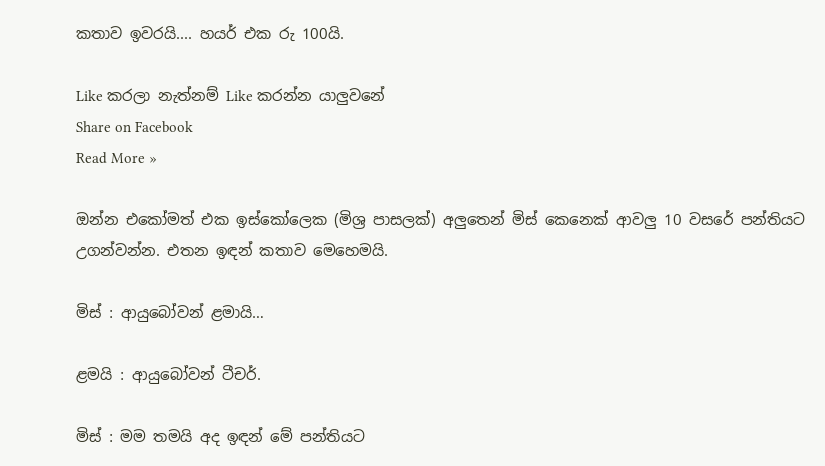කතාව ඉවරයි.... හයර් එක රු 100යි.

Like කරලා නැත්නම් Like කරන්න යාලුවනේ
Share on Facebook
Read More »

ඔන්න එකෝමත් එක ඉස්කෝලෙක (මිශ්‍ර පාසලක්) අලුතෙන් මිස් කෙනෙක් ආවලු 10 වසරේ පන්තියට උගන්වන්න. එතන ඉඳන් කතාව මෙහෙමයි.

මිස් : ආයුබෝවන් ළමායි…

ළමයි : ආයුබෝවන් ටීචර්.

මිස් : මම තමයි අද ඉඳන් මේ පන්තියට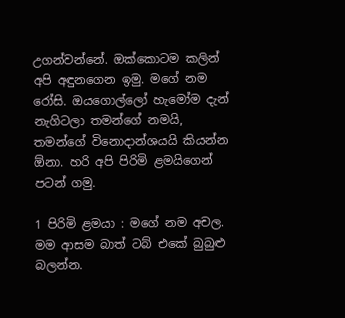උගන්වන්නේ. ඔක්කොටම කලින් අපි අඳුනගෙන ඉමු. මගේ නම රෝසි. ඔයගොල්ලෝ හැමෝම දැන් නැගිටලා තමන්ගේ නමයි, තමන්ගේ විනොදාන්ශයයි කියන්න ඕනා. හරි අපි පිරිමි ළමයිගෙන් පටන් ගමු.

1 පිරිමි ළමයා : මගේ නම අචල. මම ආසම බාත් ටබ් එකේ බුබුළු බලන්න.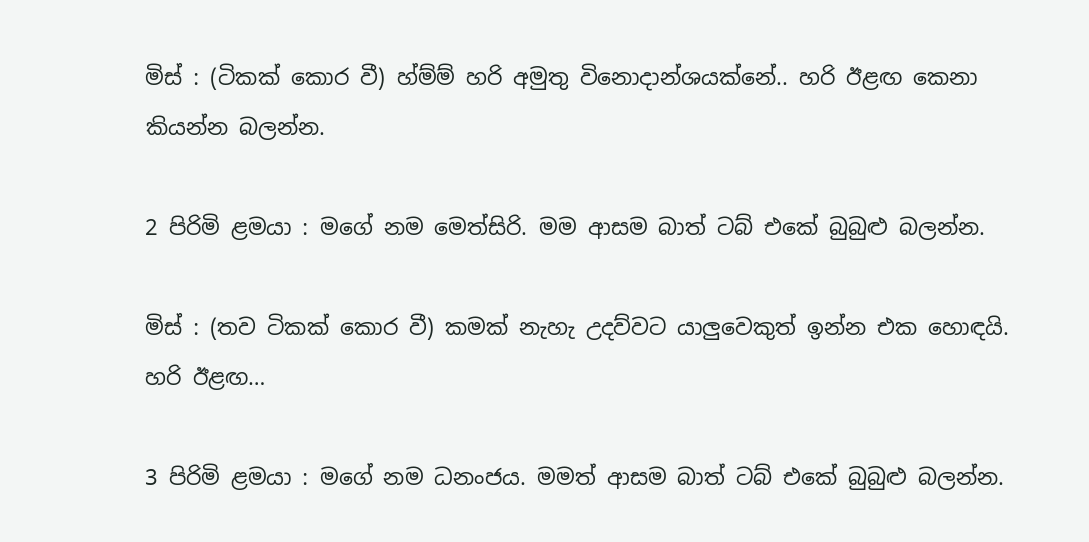මිස් : (ටිකක් කොර වී) හ්ම්ම් හරි අමුතු විනොදාන්ශයක්නේ.. හරි ඊළඟ කෙනා කියන්න බලන්න.

2 පිරිමි ළමයා : මගේ නම මෙත්සිරි. මම ආසම බාත් ටබ් එකේ බුබුළු බලන්න.

මිස් : (තව ටිකක් කොර වී) කමක් නැහැ උදව්වට යාලුවෙකුත් ඉන්න එක හොඳයි. හරි ඊළඟ…

3 පිරිමි ළමයා : මගේ නම ධනංජය. මමත් ආසම බාත් ටබ් එකේ බුබුළු බලන්න.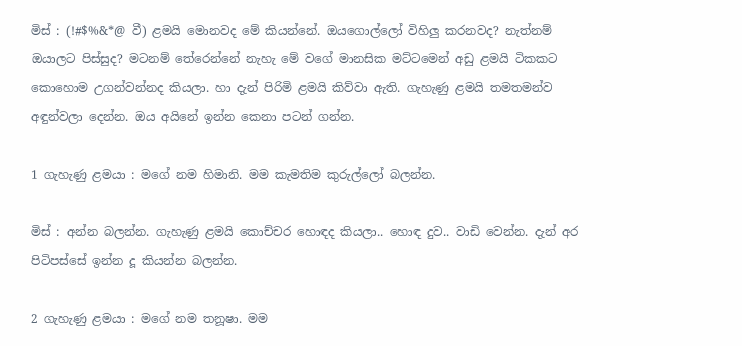මිස් : (!#$%&*@ වී) ළමයි මොනවද මේ කියන්නේ. ඔයගොල්ලෝ විහිලු කරනවද? නැත්නම් ඔයාලට පිස්සුද? මටනම් තේරෙන්නේ නැහැ මේ වගේ මානසික මට්ටමෙන් අඩු ළමයි ටිකකට කොහොම උගන්වන්නද කියලා. හා දැන් පිරිමි ළමයි කිව්වා ඇති. ගැහැණු ළමයි තමතමන්ව අඳුන්වලා දෙන්න. ඔය අයිනේ ඉන්න කෙනා පටන් ගන්න.

1 ගැහැණු ළමයා : මගේ නම හිමානි. මම කැමතිම කුරුල්ලෝ බලන්න.

මිස් : අන්න බලන්න. ගැහැණු ළමයි කොච්චර හොඳද කියලා.. හොඳ දුව.. වාඩි වෙන්න. දැන් අර පිටිපස්සේ ඉන්න දූ කියන්න බලන්න.

2 ගැහැණු ළමයා : මගේ නම තනූෂා. මම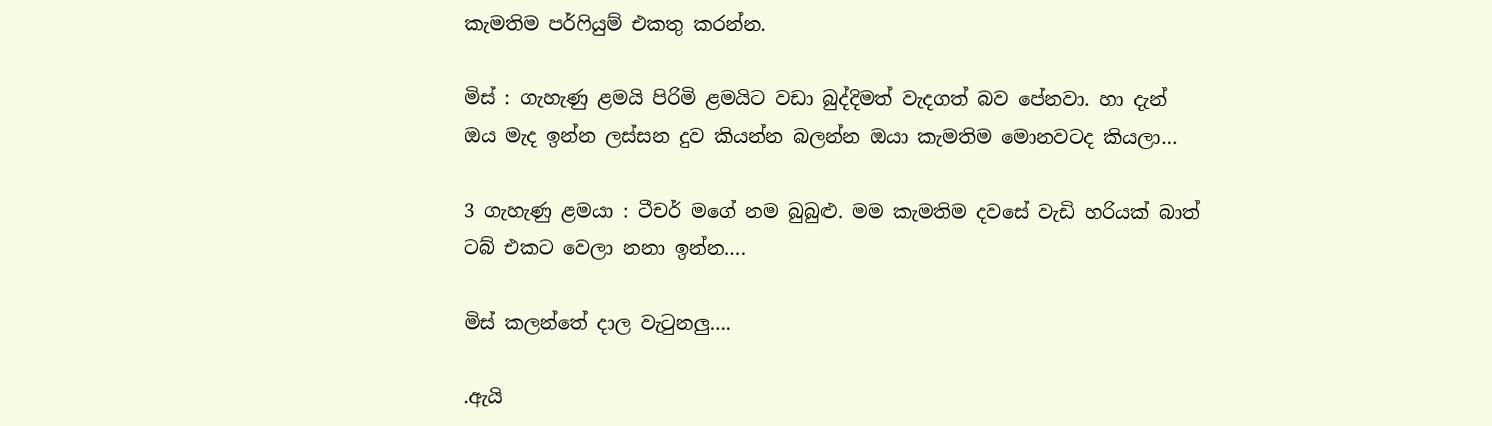කැමතිම පර්ෆියුම් එකතු කරන්න.

මිස් : ගැහැණු ළමයි පිරිමි ළමයිට වඩා බුද්දිමත් වැදගත් බව පේනවා. හා දැන් ඔය මැද ඉන්න ලස්සන දුව කියන්න බලන්න ඔයා කැමතිම මොනවටද කියලා…

3 ගැහැණු ළමයා : ටීචර් මගේ නම බුබුළු. මම කැමතිම දවසේ වැඩි හරියක් බාත් ටබ් එකට වෙලා නනා ඉන්න….

මිස් කලන්තේ දාල වැටුනලු….

.ඇයි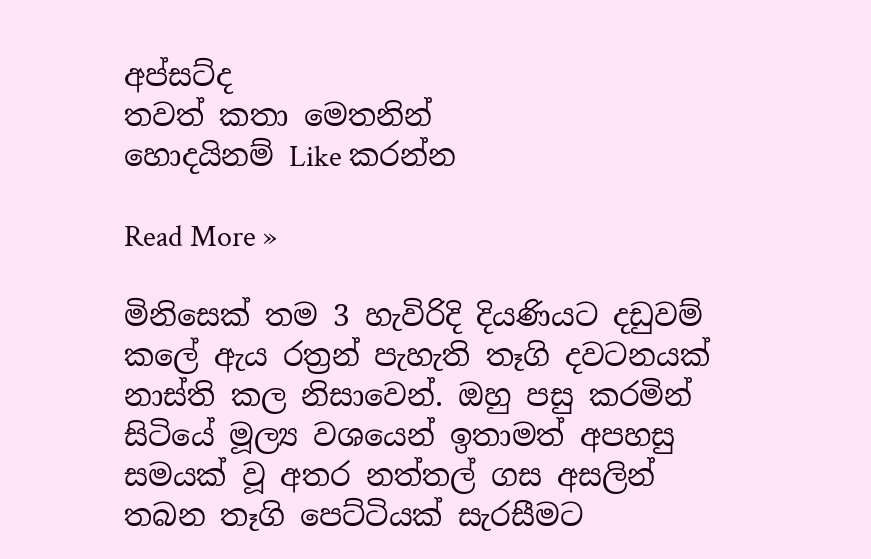අප්සට්ද
තවත් කතා මෙතනින්
හොදයිනම් Like කරන්න

Read More »

මිනිසෙක් තම 3 හැවිරිදි දියණියට දඩුවම් කලේ ඇය රත්‍රන් පැහැති තෑගි දවටනයක් නාස්ති කල නිසාවෙන්. ඔහු පසු කරමින් සිටියේ මූල්‍ය වශයෙන් ඉතාමත් අපහසු සමයක් වූ අතර නත්තල් ගස අසලින් තබන තෑගි පෙට්ටියක් සැරසීමට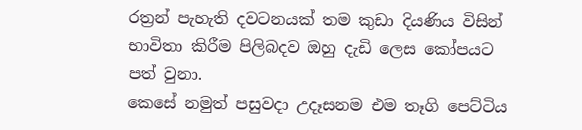රත්‍රන් පැහැති දවටනයක් තම කුඩා දියණිය විසින් භාවිතා කිරීම පිලිබදව ඔහු දැඩි ලෙස කෝපයට පත් වුනා.
කෙසේ නමුත් පසුවදා උදෑසනම එම තෑගි පෙට්ටිය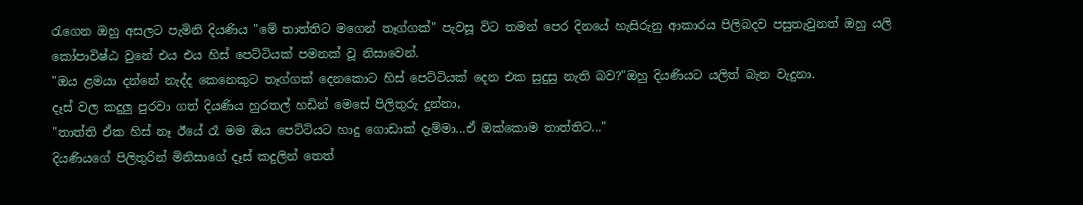රැගෙන ඔහු අසලට පැමිනි දියණිය "මේ තාත්තිට මගෙන් තෑග්ගක්" පැවසූ විට තමන් පෙර දිනයේ හැසිරුනු ආකාරය පිලිබදව පසුතැවුනත් ඔහු යලි කෝපාවිෂ්ඨ වුනේ එය එය හිස් පෙට්ටියක් පමනක් වූ නිසාවෙන්.
"ඔය ළමයා දන්නේ නැද්ද කෙනෙකුට තෑග්ගක් දෙනකොට හිස් පෙට්ටියක් දෙන එක සුදුසු නැති බව?"ඔහු දියණියට යලිත් බැන වැදුනා.
දෑස් වල කදුලු පුරවා ගත් දියණිය හුරතල් හඩින් මෙසේ පිලිතුරු දුන්නා,
"තාත්ති ඒක හිස් නෑ ඊයේ රෑ මම ඔය පෙට්ටියට හාදු ගොඩාක් දැම්මා...ඒ ඔක්කොම තාත්තිට..."
දියණියගේ පිලිතුරින් මිනිසාගේ දෑස් කදුලින් තෙත්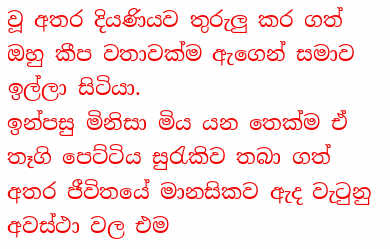වූ අතර දියණියව තුරුලු කර ගත් ඔහු කීප වතාවක්ම ඇගෙන් සමාව ඉල්ලා සිටියා.
ඉන්පසු මිනිසා මිය යන තෙක්ම ඒ තෑගි පෙට්ටිය සුරැකිව තබා ගත් අතර ජීවිතයේ මානසිකව ඇද වැටුනු අවස්ථා වල එම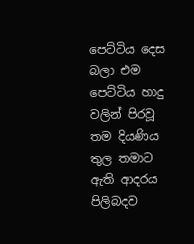පෙට්ටිය දෙස බලා එම පෙට්ටිය හාදු වලින් පිරවූ තම දියණිය තුල තමාට ඇති ආදරය පිලිබදව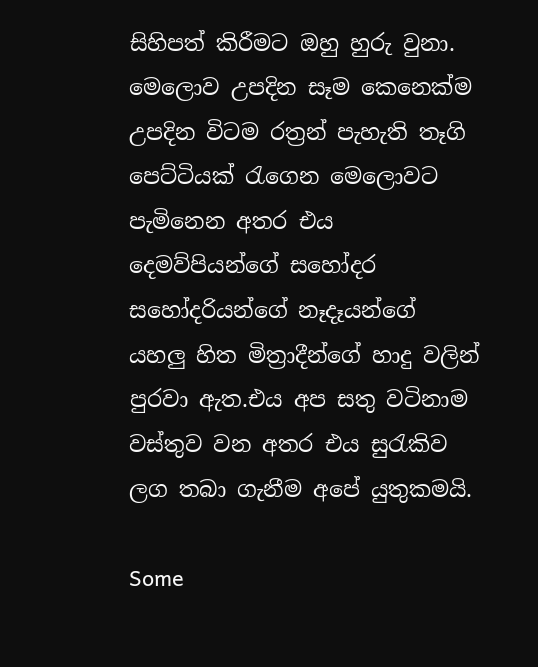සිහිපත් කිරීමට ඔහු හුරු වුනා.
මෙලොව උපදින සෑම කෙනෙක්ම උපදින විටම රත්‍රන් පැහැති තෑගි පෙට්ටියක් රැගෙන මෙලොවට පැමිනෙන අතර එය දෙමව්පියන්ගේ සහෝදර සහෝදරියන්ගේ නෑදෑයන්ගේ යහලු හිත මිත්‍රාදීන්ගේ හාදු වලින් පුරවා ඇත.එය අප සතු වටිනාම වස්තුව වන අතර එය සුරැකිව ලග තබා ගැනීම අපේ යුතුකමයි.

Some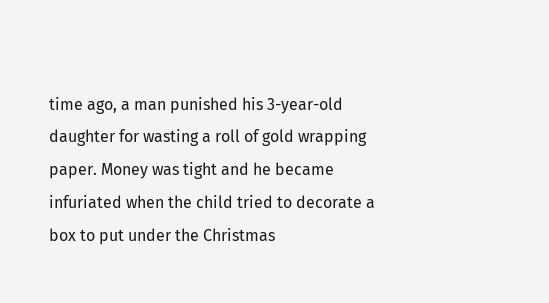time ago, a man punished his 3-year-old daughter for wasting a roll of gold wrapping paper. Money was tight and he became infuriated when the child tried to decorate a box to put under the Christmas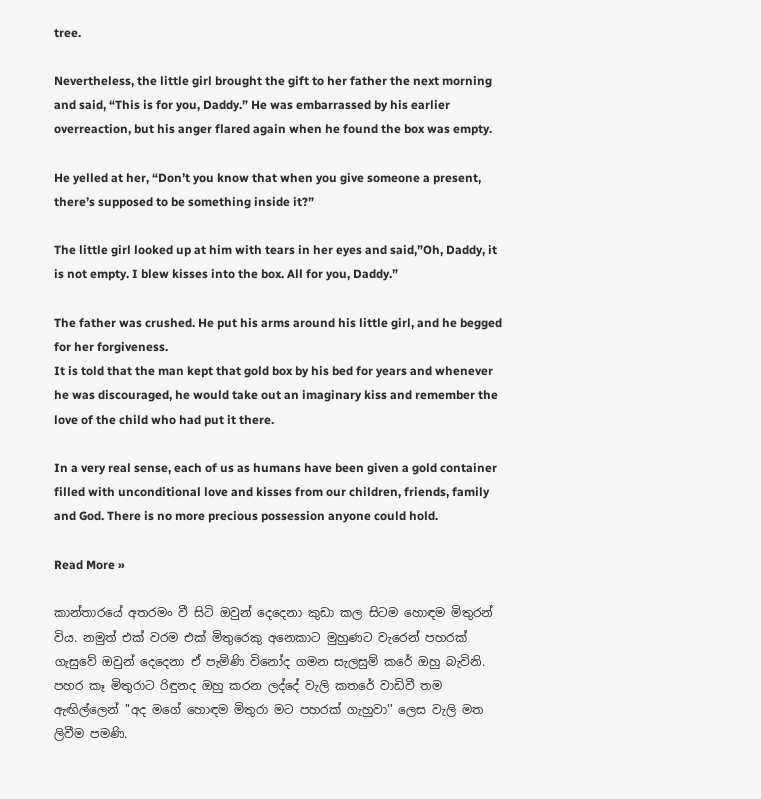tree.

Nevertheless, the little girl brought the gift to her father the next morning and said, “This is for you, Daddy.” He was embarrassed by his earlier overreaction, but his anger flared again when he found the box was empty.

He yelled at her, “Don’t you know that when you give someone a present, there’s supposed to be something inside it?”

The little girl looked up at him with tears in her eyes and said,”Oh, Daddy, it is not empty. I blew kisses into the box. All for you, Daddy.”

The father was crushed. He put his arms around his little girl, and he begged for her forgiveness.
It is told that the man kept that gold box by his bed for years and whenever he was discouraged, he would take out an imaginary kiss and remember the love of the child who had put it there.

In a very real sense, each of us as humans have been given a gold container filled with unconditional love and kisses from our children, friends, family and God. There is no more precious possession anyone could hold.

Read More »

කාන්තාරයේ අතරමං වී සිටි ඔවුන් දෙදෙනා කුඩා කල සිටම හොඳම මිතුරන් විය. නමුත් එක් වරම එක් මිතුරෙකු අනෙකාට මුහුණට වැරෙන් පහරක් ගැසුවේ ඔවුන් දෙදෙනා ඒ පැමිණි විනෝද ගමන සැලසුම් කරේ ඔහු බැවිනි. පහර කෑ මිතුරාට රිඳුනද ඔහු කරන ලද්දේ වැලි කතරේ වාඩිවී තම ඇඟිල්ලෙන් ''අද මගේ හොඳම මිතුරා මට පහරක් ගැහුවා'' ලෙස වැලි මත ලිවීම පමණි.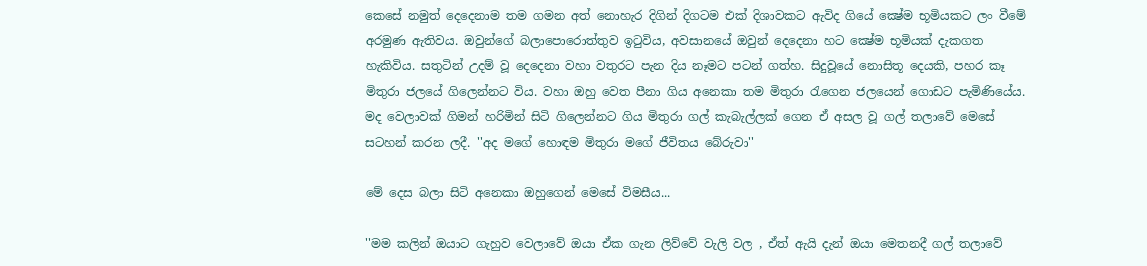කෙසේ නමුත් දෙදෙනාම තම ගමන අත් නොහැර දිගින් දිගටම එක් දිශාවකට ඇවිද ගියේ ක්‍ෂේම භූමියකට ලං වීමේ අරමුණ ඇතිවය. ඔවුන්ගේ බලාපොරොත්තුව ඉටුවිය, අවසානයේ ඔවුන් දෙදෙනා හට ක්‍ෂේම භූමියක් දැකගත හැකිවිය. සතුටින් උදම් වූ දෙදෙනා වහා වතුරට පැන දිය නෑමට පටන් ගත්හ. සිදුවූයේ නොසිතූ දෙයකි, පහර කෑ මිතුරා ජලයේ ගිලෙන්නට විය. වහා ඔහු වෙත පීනා ගිය අනෙකා තම මිතුරා රැගෙන ජලයෙන් ගොඩට පැමිණියේය. මද වෙලාවක් ගිමන් හරිමින් සිටි ගිලෙන්නට ගිය මිතුරා ගල් කැබැල්ලක් ගෙන ඒ අසල වූ ගල් තලාවේ මෙසේ සටහන් කරන ලදී. ''අද මගේ හොඳම මිතුරා මගේ ජීවිතය බේරුවා''

මේ දෙස බලා සිටි අනෙකා ඔහුගෙන් මෙසේ විමසීය...

''මම කලින් ඔයාට ගැහුව වෙලාවේ ඔයා ඒක ගැන ලිව්වේ වැලි වල , ඒත් ඇයි දැන් ඔයා මෙතනදී ගල් තලාවේ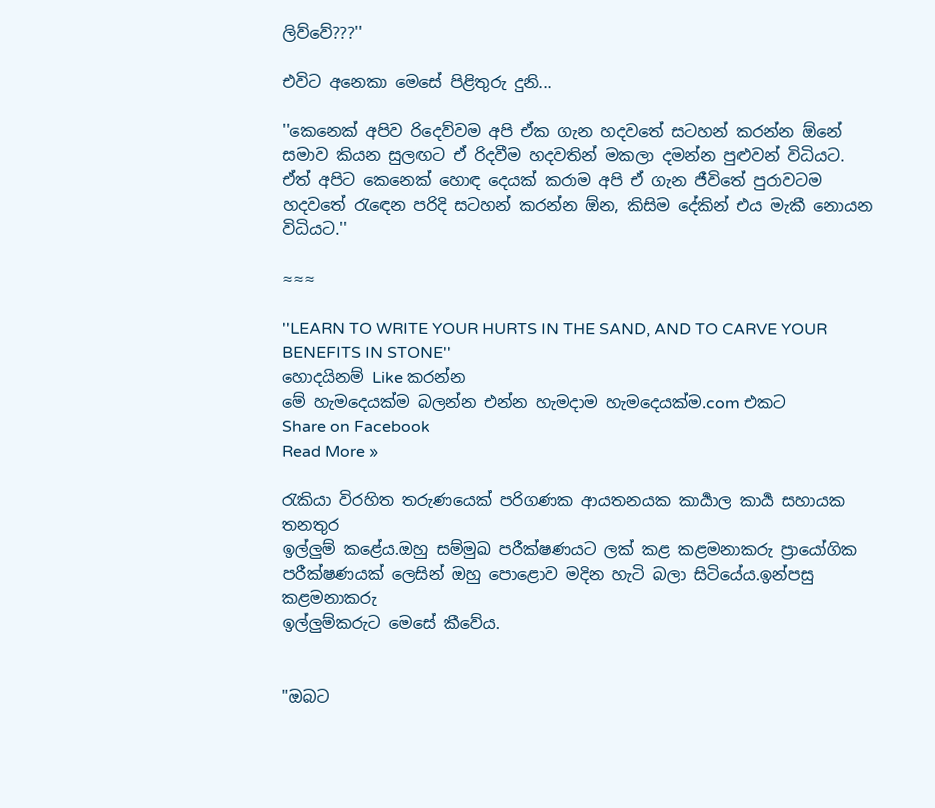ලිව්වේ???''

එවිට අනෙකා මෙසේ පිළිතුරු දුනි...

''කෙනෙක් අපිව රිදෙව්වම අපි ඒක ගැන හදවතේ සටහන් කරන්න ඕනේ සමාව කියන සුලඟට ඒ රිදවීම හදවතින් මකලා දමන්න පුළුවන් විධියට. ඒත් අපිට කෙනෙක් හොඳ දෙයක් කරාම අපි ඒ ගැන ජීවිතේ පුරාවටම හදවතේ රැඳෙන පරිදි සටහන් කරන්න ඕන, කිසිම දේකින් එය මැකී නොයන විධියට.''

≈≈≈

''LEARN TO WRITE YOUR HURTS IN THE SAND, AND TO CARVE YOUR BENEFITS IN STONE''
හොදයිනම් Like කරන්න
මේ හැමදෙයක්ම බලන්න එන්න හැමදාම හැමදෙයක්ම.com එකට
Share on Facebook
Read More »

රැකියා විරහිත තරුණයෙක් පරිගණක ආයතනයක කාර්‍යාල කාර්‍ය සහායක තනතුර
ඉල්ලුම් කළේය.ඔහු සම්මුඛ පරීක්ෂණයට ලක් කළ කළමනාකරු ප්‍රායෝගික
පරීක්ෂණයක් ලෙසින් ඔහු පොළොව මදින හැටි බලා සිටියේය.ඉන්පසු කළමනාකරු
ඉල්ලුම්කරුට මෙසේ කීවේය.


"ඔබට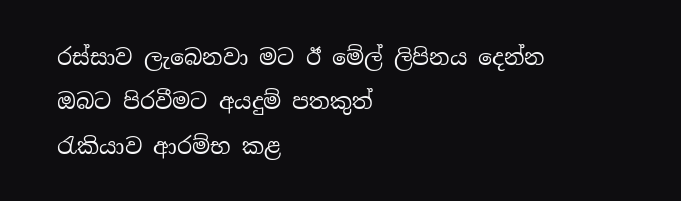රස්සාව ලැබෙනවා මට ඊ මේල් ලිපිනය දෙන්න ඔබට පිරවීමට අයදුම් පතකුත්
රැකියාව ආරම්භ කළ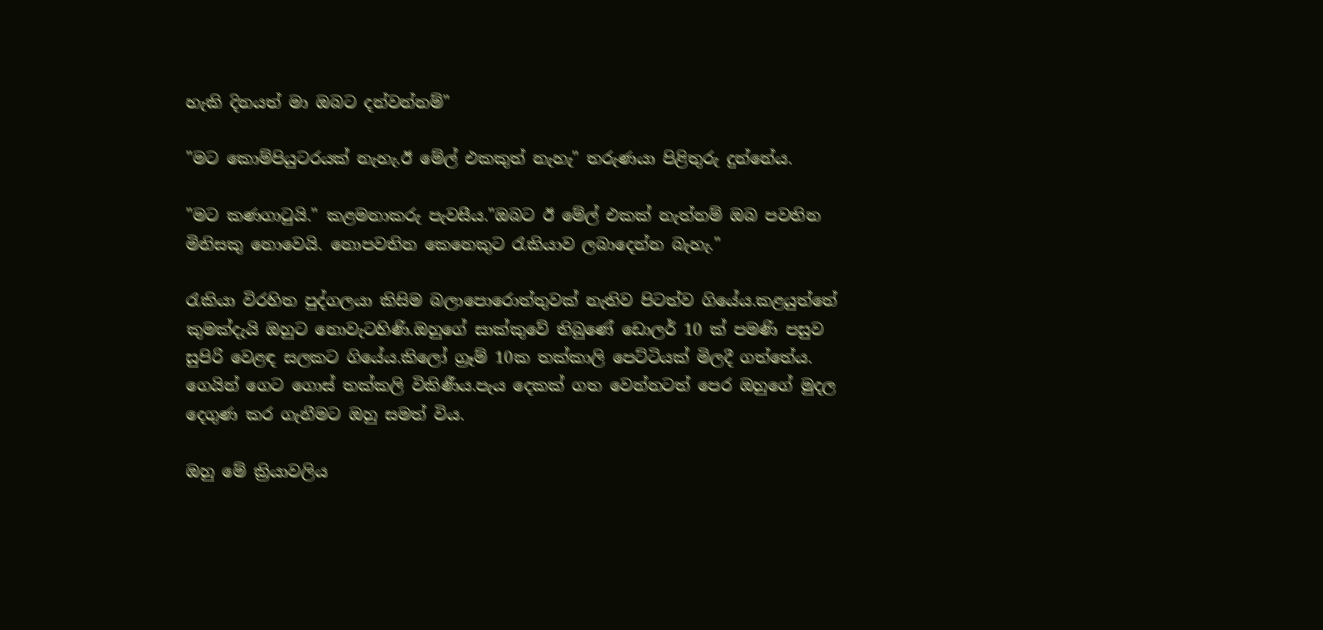හැකි දිනයත් මා ඔබට දන්වන්නම්"

"මට කොම්පියුටරයක් නැහැ.ඊ මේල් එකකුත් නැහැ" තරුණයා පිළිතුරු දුන්නේය.

"මට කණගාටුයි." කළමනාකරු පැවසීය."ඔබට ඊ මේල් එකක් නැත්නම් ඔබ පවතින
මිනිසකු නොවෙයි. නොපවතින කෙනෙකුට රැකියාව ලබාදෙන්න බැහැ."

රැකියා විරහිත පුද්ගලයා කිසිම බලාපොරොත්තුවක් නැතිව පිටත්ව ගියේය.කළයුත්තේ
කුමක්දැයි ඔහුට නොවැටහිණි.ඔහුගේ සාක්කුවේ තිබුණේ ඩොලර් 10 ක් පමණි පසුව
සුපිරි වෙළඳ සලකට ගියේය.කිලෝ ග්‍රෑම් 10ක තක්කාලි පෙට්ටියක් මිලදී ගත්තේය.
ගෙයින් ගෙට ගොස් තක්කලි විකිණීය.පැය දෙකක් ගත වෙන්නටත් පෙර ඔහුගේ මුදල
දෙගුණ කර ගැනීමට ඔහු සමත් විය.

ඔහු මේ ක්‍රියාවලිය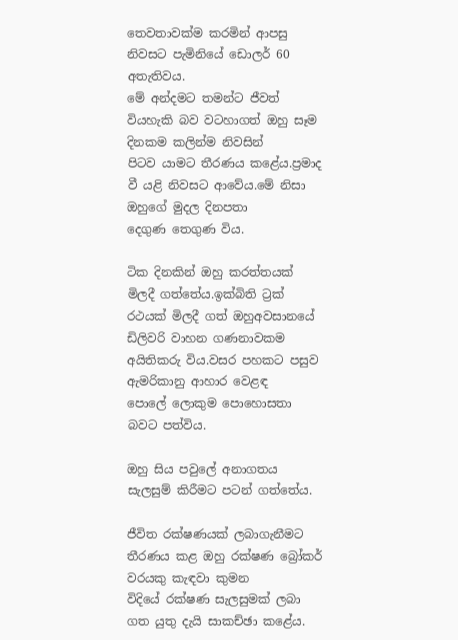තෙවතාවක්ම කරමින් ආපසු නිවසට පැමිනියේ ඩොලර් 60 අතැතිවය.
මේ අන්දමට තමන්ට ජීවත් වියහැකි බව වටහාගත් ඔහු සෑම දිනකම කලින්ම නිවසින්
පිටව යාමට තීරණය කළේය.ප්‍රමාද වී යළි නිවසට ආවේය.මේ නිසා ඔහුගේ මුදල දිනපතා
දෙගුණ තෙගුණ විය.

ටික දිනකින් ඔහු කරත්තයක් මිලදී ගත්තේය.ඉක්බිති ට්‍රක් රථයක් මිලදී ගත් ඔහුඅවසානයේ
ඩිලිවරි වාහන ගණනාවකම අයිතිකරු විය.වසර පහකට පසුව ඇමරිකානු ආහාර වෙළඳ
පොලේ ලොකුම පොහොසතා බවට පත්විය.

ඔහු සිය පවුලේ අනාගතය සැලසුම් කිරීමට පටන් ගත්තේය.

ජීවිත රක්ෂණයක් ලබාගැනීමට තීරණය කළ ඔහු රක්ෂණ බ්‍රෝකර් වරයකු කැඳවා කුමන
විදියේ රක්ෂණ සැලසුමක් ලබා ගත යුතු දැයි සාකච්ඡා කළේය.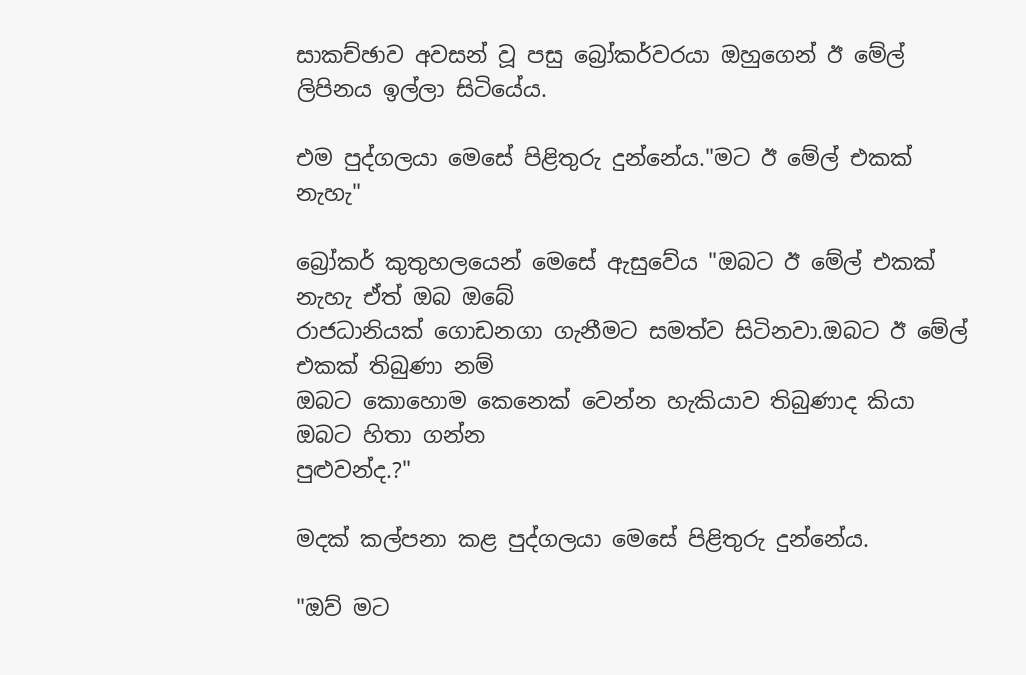සාකච්ඡාව අවසන් වූ පසු බ්‍රෝකර්වරයා ඔහුගෙන් ඊ මේල් ලිපිනය ඉල්ලා සිටියේය.

එම පුද්ගලයා මෙසේ පිළිතුරු දුන්නේය."මට ඊ මේල් එකක් නැහැ"

බ්‍රෝකර් කුතුහලයෙන් මෙසේ ඇසුවේය "ඔබට ඊ මේල් එකක් නැහැ ඒත් ඔබ ඔබේ
රාජධානියක් ගොඩනගා ගැනීමට සමත්ව සිටිනවා.ඔබට ඊ මේල් එකක් තිබුණා නම්
ඔබට කොහොම කෙනෙක් වෙන්න හැකියාව තිබුණාද කියා ඔබට හිතා ගන්න
පුළුවන්ද.?"

මදක් කල්පනා කළ පුද්ගලයා මෙසේ පිළිතුරු දුන්නේය.

"ඔව් මට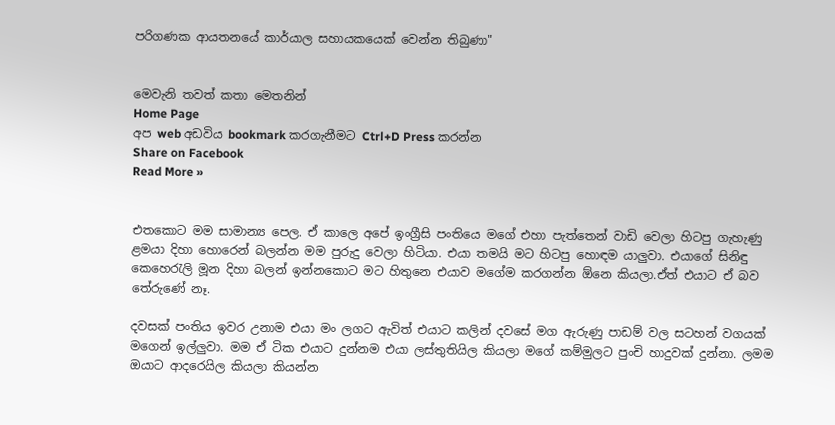පරිගණක ආයතනයේ කාර්යාල සහායකයෙක් වෙන්න තිබුණා"


මෙවැනි තවත් කතා මෙතනින්
Home Page
අප web අඩවිය bookmark කරගැනීමට Ctrl+D Press කරන්න
Share on Facebook
Read More »


එතකොට මම සාමාන්‍ය පෙල. ඒ කාලෙ අපේ ඉංග්‍රීසි පංතියෙ මගේ එහා පැත්තෙන් වාඩි වෙලා හිටපු ගැහැණු ළමයා දිහා හොරෙන් බලන්න මම පුරුදු වෙලා හිටියා. එයා තමයි මට හිටපු හොඳම යාලුවා. එයාගේ සිනිඳු කෙහෙරැලි මූන දිහා බලන් ඉන්නකොට මට හිතුනෙ එයාව මගේම කරගන්න ඕනෙ කියලා.ඒත් එයාට ඒ බව තේරුණේ නෑ.

දවසක් පංතිය ඉවර උනාම එයා මං ලගට ඇවිත් එයාට කලින් දවසේ මග ඇරුණු පාඩම් වල සටහන් වගයක් මගෙන් ඉල්ලුවා. මම ඒ ටික එයාට දුන්නම එයා ලස්තුතියිල කියලා මගේ කම්මුලට පුංචි හාදුවක් දුන්නා. ලමම ඔයාට ආදරෙයිල කියලා කියන්න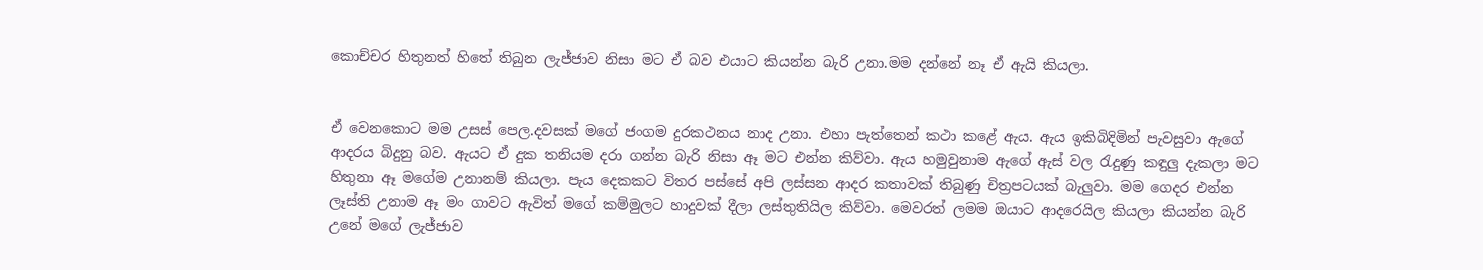කොච්චර හිතුනත් හිතේ තිබුන ලැජ්ජාව නිසා මට ඒ බව එයාට කියන්න බැරි උනා.මම දන්නේ නෑ ඒ ඇයි කියලා.


ඒ වෙනකොට මම උසස් පෙල.දවසක් මගේ ජංගම දුරකථනය නාද උනා. එහා පැත්තෙන් කථා කළේ ඇය. ඇය ඉකිබිදිමින් පැවසුවා ඇගේ ආදරය බිදුනු බව. ඇයට ඒ දුක තනියම දරා ගන්න බැරි නිසා ඈ මට එන්න කිව්වා. ඇය හමුවුනාම ඇගේ ඇස් වල රැදුණු කඳුලු දැකලා මට හිතුනා ඈ මගේම උනානම් කියලා. පැය දෙකකට විතර පස්සේ අපි ලස්සන ආදර කතාවක් තිබුණු චිත්‍රපටයක් බැලුවා. මම ගෙදර එන්න ලෑස්ති උනාම ඈ මං ගාවට ඇවිත් මගේ කම්මුලට හාදුවක් දීලා ලස්තුතියිල කිව්වා. මෙවරත් ලමම ඔයාට ආදරෙයිල කියලා කියන්න බැරි උනේ මගේ ලැජ්ජාව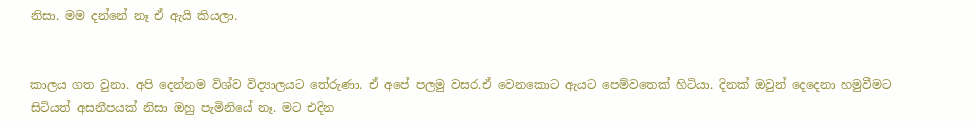නිසා. මම දන්නේ නෑ ඒ ඇයි කියලා.


කාලය ගත වුනා. අපි දෙන්නම විශ්ව විද්‍යාලයට තේරුණා. ඒ අපේ පලමු වසර.ඒ වෙනකොට ඇයට පෙම්වතෙක් හිටියා. දිනක් ඔවුන් දෙදෙනා හමුවීමට සිටියත් අසනීපයක් නිසා ඔහු පැමිනියේ නෑ. මට එදින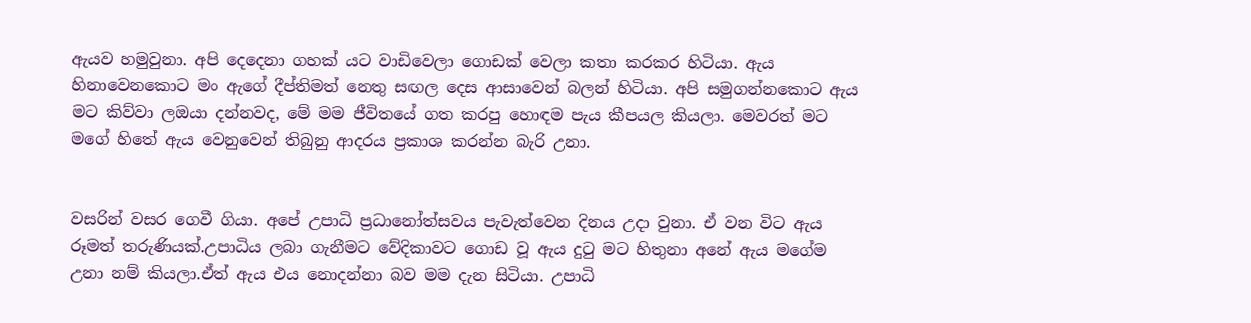ඇයව හමුවුනා. අපි දෙදෙනා ගහක් යට වාඩිවෙලා ගොඩක් වෙලා කතා කරකර හිටියා. ඇය හිනාවෙනකොට මං ඇගේ දීප්තිමත් නෙතු සඟල දෙස ආසාවෙන් බලන් හිටියා. අපි සමුගන්නකොට ඇය මට කිව්වා ලඔයා දන්නවද, මේ මම ජීවිතයේ ගත කරපු හොඳම පැය කීපයල කියලා. මෙවරත් මට මගේ හිතේ ඇය වෙනුවෙන් තිබුනු ආදරය ප්‍රකාශ කරන්න බැරි උනා.


වසරින් වසර ගෙවී ගියා. අපේ උපාධි ප්‍රධානෝත්සවය පැවැත්වෙන දිනය උදා වුනා. ඒ වන විට ඇය රූමත් තරුණියක්.උපාධිය ලබා ගැනීමට වේදිකාවට ගොඩ වූ ඇය දුටු මට හිතුනා අනේ ඇය මගේම උනා නම් කියලා.ඒත් ඇය එය නොදන්නා බව මම දැන සිටියා. උපාධි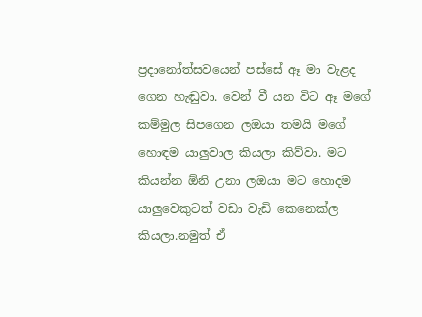ප්‍රදානෝත්සවයෙන් පස්සේ ඈ මා වැළද ගෙන හැඬුවා. වෙන් වී යන විට ඈ මගේ කම්මුල සිපගෙන ලඔයා තමයි මගේ හොඳම යාලුවාල කියලා කිව්වා. මට කියන්න ඕනි උනා ලඔයා මට හොදම යාලුවෙකුටත් වඩා වැඩි කෙනෙක්ල කියලා.නමුත් ඒ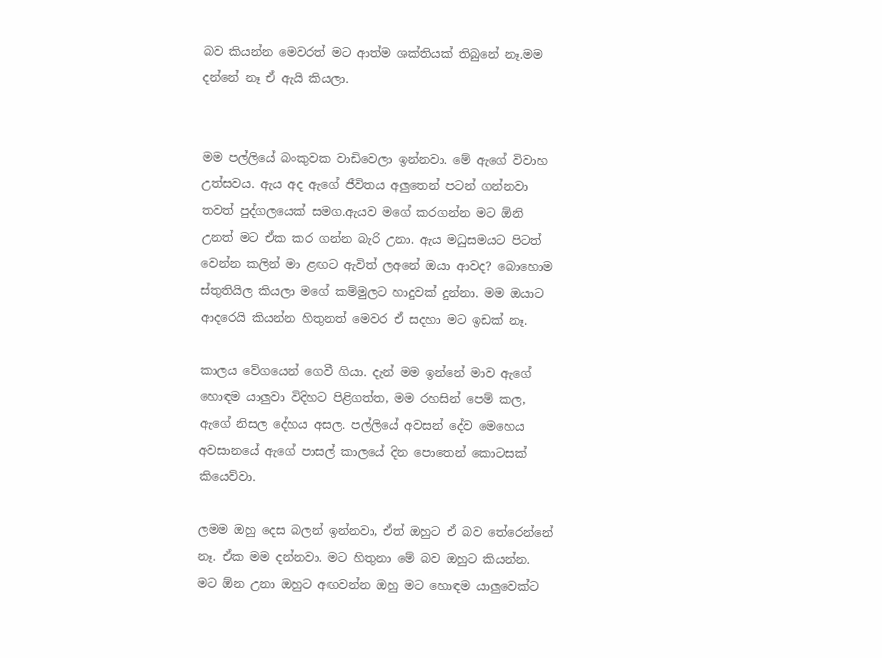බව කියන්න මෙවරත් මට ආත්ම ශක්තියක් තිබුනේ නෑ.මම දන්නේ නෑ ඒ ඇයි කියලා.


මම පල්ලියේ බංකුවක වාඩිවෙලා ඉන්නවා. මේ ඇගේ විවාහ උත්සවය. ඇය අද ඇගේ ජීවිතය අලුතෙන් පටන් ගන්නවා තවත් පුද්ගලයෙක් සමග.ඇයව මගේ කරගන්න මට ඕනි උනත් මට ඒක කර ගන්න බැරි උනා. ඇය මධුසමයට පිටත් වෙන්න කලින් මා ළඟට ඇවිත් ලඅනේ ඔයා ආවද? බොහොම ස්තුතියිල කියලා මගේ කම්මුලට හාදුවක් දුන්නා. මම ඔයාට ආදරෙයි කියන්න හිතුනත් මෙවර ඒ සදහා මට ඉඩක් නෑ.

කාලය වේගයෙන් ගෙවී ගියා. දැන් මම ඉන්නේ මාව ඇගේ හොඳම යාලුවා විදිහට පිළිගත්ත, මම රහසින් පෙම් කල, ඇගේ නිසල දේහය අසල. පල්ලියේ අවසන් දේව මෙහෙය අවසානයේ ඇගේ පාසල් කාලයේ දින පොතෙන් කොටසක් කියෙව්වා.

ලමම ඔහු දෙස බලන් ඉන්නවා, ඒත් ඔහුට ඒ බව තේරෙන්නේ නෑ. ඒක මම දන්නවා. මට හිතුනා මේ බව ඔහුට කියන්න. මට ඕන උනා ඔහුට අඟවන්න ඔහු මට හොඳම යාලුවෙක්ට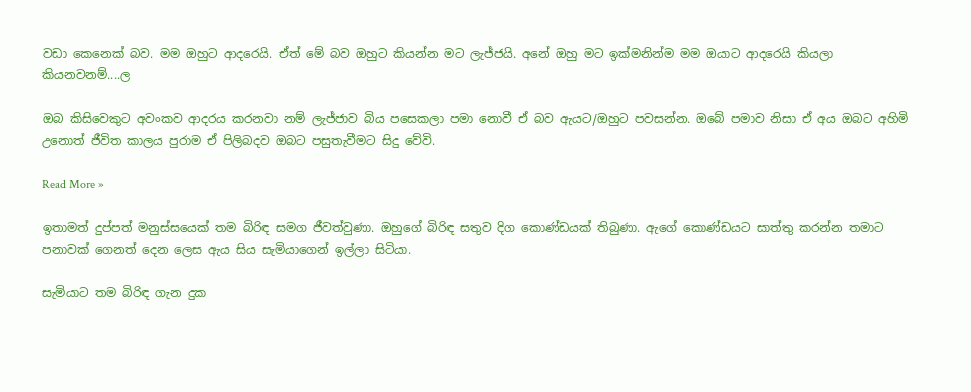වඩා කෙනෙක් බව. මම ඔහුට ආදරෙයි. ඒත් මේ බව ඔහුට කියන්න මට ලැජ්ජයි. අනේ ඔහු මට ඉක්මනින්ම මම ඔයාට ආදරෙයි කියලා කියනවනම්....ල

ඔබ කිසිවෙකුට අවංකව ආදරය කරනවා නම් ලැජ්ජාව බිය පසෙකලා පමා නොවී ඒ බව ඇයට/ඔහුට පවසන්න. ඔබේ පමාව නිසා ඒ අය ඔබට අහිමි උනොත් ජීවිත කාලය පුරාම ඒ පිලිබදව ඔබට පසුතැවීමට සිදු වේවි.

Read More »

ඉතාමත් දුප්පත් මනුස්සයෙක් තම බිරිඳ සමග ජීවත්වුණා. ඔහුගේ බිරිඳ සතුව දිග කොණ්ඩයක් තිබුණා. ඇගේ කොණ්ඩයට සාත්තු කරන්න තමාට පනාවක් ගෙනත් දෙන ලෙස ඇය සිය සැමියාගෙන් ඉල්ලා සිටියා.

සැමියාට තම බිරිඳ ගැන දුක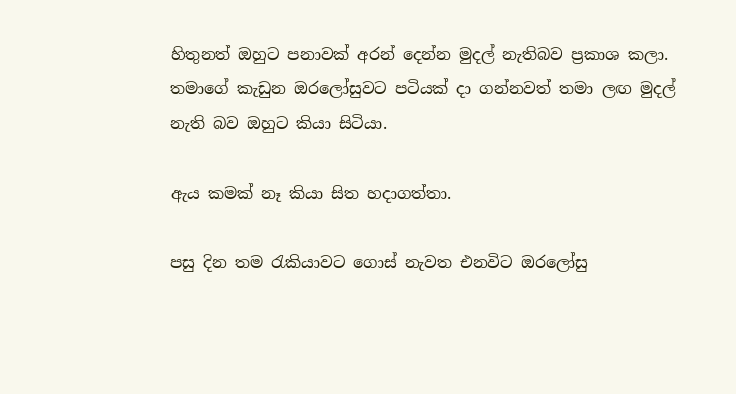හිතුනත් ඔහුට පනාවක් අරන් දෙන්න මුදල් නැතිබව ප්‍රකාශ කලා. තමාගේ කැඩුන ඔරලෝසුවට පටියක් දා ගන්නවත් තමා ලඟ මුදල් නැති බව ඔහුට කියා සිටියා.

ඇය කමක් නෑ කියා සිත හදාගත්තා.

පසු දින තම රැකියාවට ගොස් නැවත එනවිට ඔරලෝසු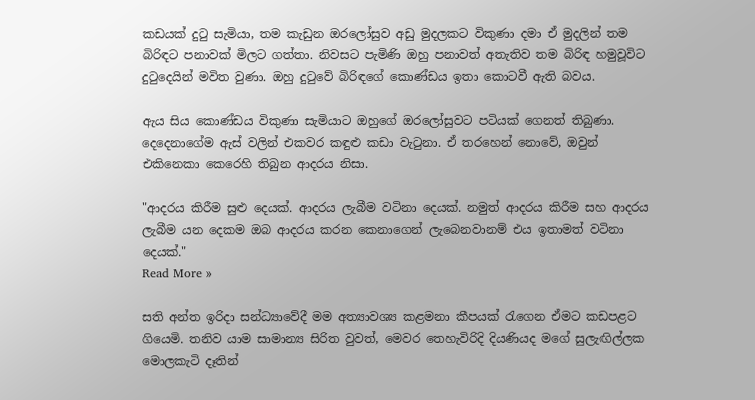කඩයක් දුටු සැමියා, තම කැඩුන ඔරලෝසුව අඩු මුදලකට විකුණා දමා ඒ මුදලින් තම බිරිඳට පනාවක් මිලට ගත්තා. නිවසට පැමිණි ඔහු පනාවත් අතැතිව තම බිරිඳ හමුවූවිට දුටුදෙයින් මවිත වුණා. ඔහු දුටුවේ බිරිඳගේ කොණ්ඩය ඉතා කොටවී ඇති බවය.

ඇය සිය කොණ්ඩය විකුණා සැමියාට ඔහුගේ ඔරලෝසුවට පටියක් ගෙනත් තිබුණා. දෙදෙනාගේම ඇස් වලින් එකවර කඳුළු කඩා වැටුනා. ඒ තරහෙන් නොවේ, ඔවුන් එකිනෙකා කෙරෙහි තිබුන ආදරය නිසා.

"ආදරය කිරීම සුළු දෙයක්. ආදරය ලැබීම වටිනා දෙයක්. නමුත් ආදරය කිරීම සහ ආදරය ලැබීම යන දෙකම ඔබ ආදරය කරන කෙනාගෙන් ලැබෙනවානම් එය ඉතාමත් වටිනා දෙයක්."
Read More »

සති අන්ත ඉරිදා සන්ධ්‍යාවේදී මම අත්‍යාවශ්‍ය කළමනා කීපයක් රැගෙන ඒමට කඩපළට ගියෙමි. තනිව යාම සාමාන්‍ය සිරිත වුවත්, මෙවර තෙහැවිරිදි දියණියද මගේ සුලැඟිල්ලක මොලකැටි දෑතින්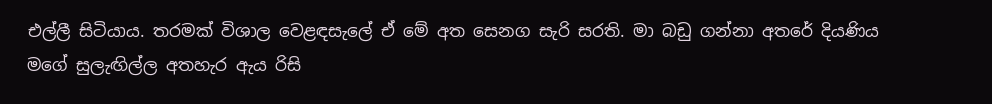එල්ලී සිටියාය. තරමක් විශාල වෙළඳසැලේ ඒ මේ අත සෙනග සැරි සරති. මා බඩු ගන්නා අතරේ දියණිය මගේ සුලැඟිල්ල අතහැර ඇය රිසි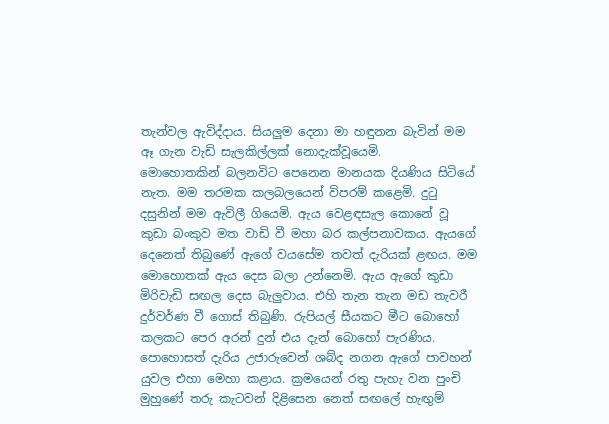තැන්වල ඇවිද්දාය. සියලුම දෙනා මා හඳුනන බැවින් මම ඈ ගැන වැඩි සැලකිල්ලක් නොදැක්වූයෙමි.
මොහොතකින් බලනවිට පෙනෙන මානයක දියණිය සිටියේ නැත. මම තරමක කලබලයෙන් විපරම් කළෙමි. දුටු දසුනින් මම ඇවිලී ගියෙමි. ඇය වෙළඳසැල කොනේ වූ කුඩා බංකුව මත වාඩි වී මහා බර කල්පනාවකය. ඇයගේ දෙනෙත් තිබුණේ ඇගේ වයසේම තවත් දැරියක් ළඟය. මම මොහොතක් ඇය දෙස බලා උන්නෙමි. ඇය ඇගේ කුඩා මිරිවැඩි සඟල දෙස බැලුවාය. එහි තැන තැන මඩ තැවරී දුර්වර්ණ වී ගොස් තිබුණි. රුපියල් සීයකට මීට බොහෝ කලකට පෙර අරන් දුන් එය දැන් බොහෝ පැරණිය. පොහොසත් දැරිය උජාරුවෙන් ශබ්ද නගන ඇගේ පාවහන් යුවල එහා මෙහා කළාය. ක්‍රමයෙන් රතු පැහැ වන පුංචි මුහුණේ තරු කැටවන් දිළිසෙන නෙත් සඟලේ හැඟුම්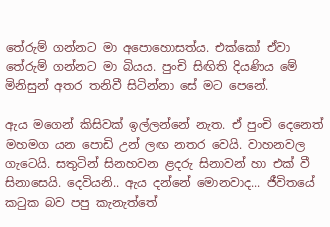තේරුම් ගන්නට මා අපොහොසත්ය. එක්කෝ ඒවා තේරුම් ගන්නට මා බියය. පුංචි සිඟිති දියණිය මේ මිනිසුන් අතර තනිවී සිටින්නා සේ මට පෙනේ.

ඇය මගෙන් කිසිවක් ඉල්ලන්නේ නැත. ඒ පුංචි දෙනෙත් මහමග යන පොඩි උන් ලඟ නතර වෙයි. වාහනවල ගැටෙයි. සතුටින් සිනහවන ළදරු සිනාවන් හා එක් වී සිනාසෙයි. දෙවියනි.. ඇය දන්නේ මොනවාද... ජීවිතයේ කටුක බව පපු කැනැත්තේ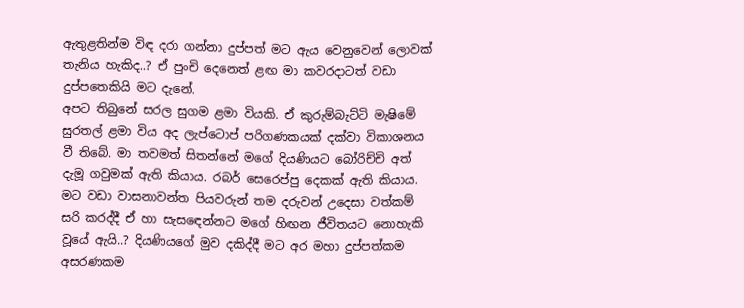ඇතුළතින්ම විඳ දරා ගන්නා දුප්පත් මට ඇය වෙනුවෙන් ලොවක් තැනිය හැකිද..? ඒ පුංචි දෙනෙත් ළඟ මා කවරදාටත් වඩා දුප්පතෙකියි මට දැනේ.
අපට තිබුනේ සරල සුගම ළමා වියකි. ඒ කුරුම්බැට්ටි මැෂිමේ සුරතල් ළමා විය අද ලැප්ටොප් පරිගණකයක් දක්වා විකාශනය වී තිබේ. මා තවමත් සිතන්නේ මගේ දියණියට බෝරිච්චි අත් දැමූ ගවුමක් ඇති කියාය. රබර් සෙරෙප්පු දෙකක් ඇති කියාය. මට වඩා වාසනාවන්ත පියවරුන් තම දරුවන් උදෙසා වත්කම් සරි කරද්දී ඒ හා සැසඳෙන්නට මගේ හිඟන ජීවිතයට නොහැකි වූයේ ඇයි..? දියණියගේ මුව දකිද්දී මට අර මහා දුප්පත්කම අසරණකම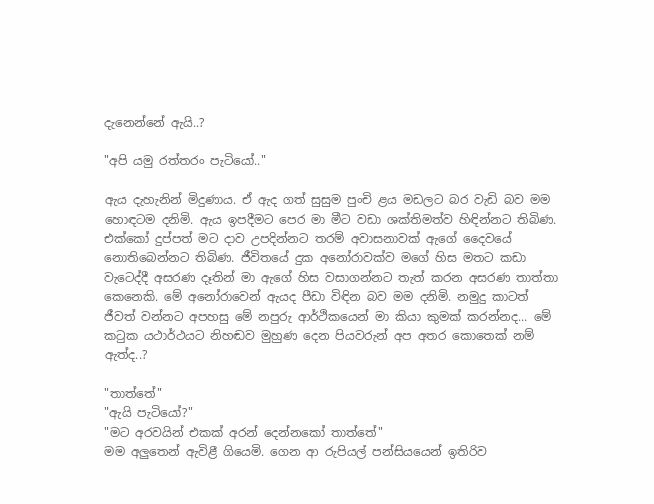දැනෙන්නේ ඇයි..?

"අපි යමු රත්තරං පැටියෝ.."

ඇය දැහැනින් මිදුණාය. ඒ ඇද ගත් සුසුම පුංචි ළය මඩලට බර වැඩි බව මම හොඳටම දනිමි. ඇය ඉපදීමට පෙර මා මීට වඩා ශක්තිමත්ව හිඳින්නට තිබිණ. එක්කෝ දුප්පත් මට දාව උපදින්නට තරම් අවාසනාවක් ඇගේ දෛවයේ නොතිබෙන්නට තිබිණ. ජීවිතයේ දුක අනෝරාවක්ව මගේ හිස මතට කඩා වැටෙද්දී අසරණ දෑතින් මා ඇගේ හිස වසාගන්නට තැත් කරන අසරණ තාත්තා කෙනෙකි. මේ අනෝරාවෙන් ඇයද පීඩා විඳින බව මම දනිමි. නමුදු කාටත් ජීවත් වන්නට අපහසු මේ නපුරු ආර්ථිකයෙන් මා කියා කුමක් කරන්නද... මේ කටුක යථාර්ථයට නිහඬව මුහුණ දෙන පියවරුන් අප අතර කොතෙක් නම් ඇත්ද..?

"තාත්තේ"
"ඇයි පැටියෝ?"
"මට අරවයින් එකක් අරන් දෙන්නකෝ තාත්තේ"
මම අලුතෙන් ඇවිළී ගියෙමි. ගෙන ආ රුපියල් පන්සියයෙන් ඉතිරිව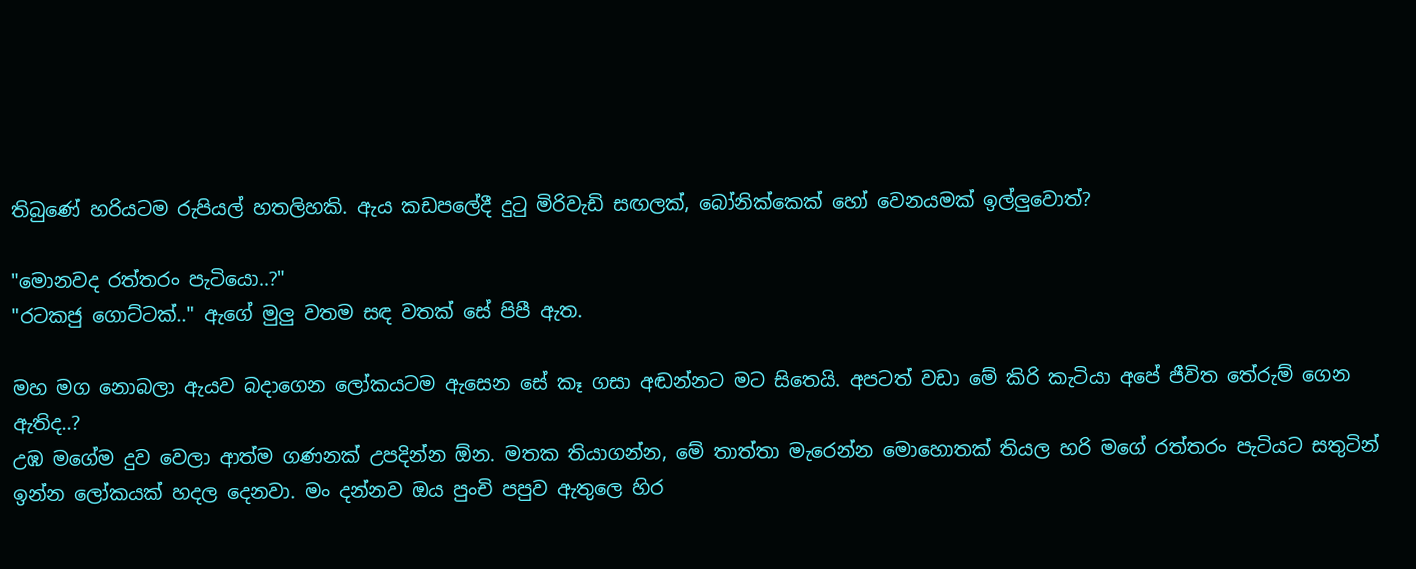තිබුණේ හරියටම රුපියල් හතලිහකි. ඇය කඩපලේදී දුටු මිරිවැඩි සඟලක්, බෝනික්කෙක් හෝ වෙනයමක් ඉල්ලුවොත්?

"මොනවද රත්තරං පැටියො..?"
"රටකජු ගොට්ටක්.." ඇගේ මුලු වතම සඳ වතක් සේ පිපී ඇත.

මහ මග නොබලා ඇයව බදාගෙන ලෝකයටම ඇසෙන සේ කෑ ගසා අඬන්නට මට සිතෙයි. අපටත් වඩා මේ කිරි කැටියා අපේ ජීවිත තේරුම් ගෙන ඇතිද..?
උඹ මගේම දුව වෙලා ආත්ම ගණනක් උපදින්න ඕන. මතක තියාගන්න, මේ තාත්තා මැරෙන්න මොහොතක් තියල හරි මගේ රත්තරං පැටියට සතුටින් ඉන්න ලෝකයක් හදල දෙනවා. මං දන්නව ඔය පුංචි පපුව ඇතුලෙ හිර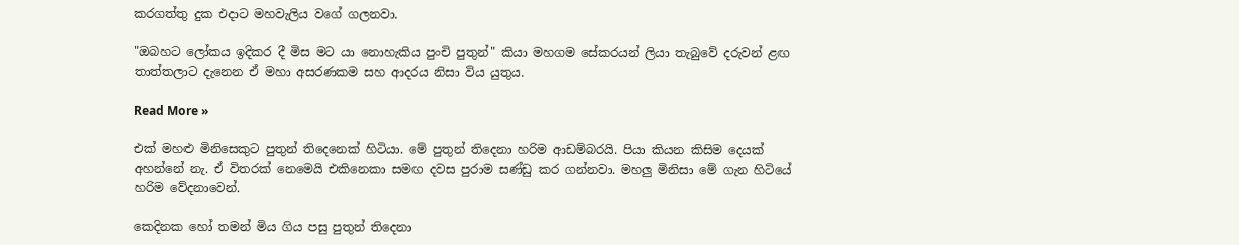කරගත්තු දුක එදාට මහවැලිය වගේ ගලනවා.

"ඔබහට ලෝකය ඉදිකර දී මිස මට යා නොහැකිය පුංචි පුතුන්" කියා මහගම සේකරයන් ලියා තැබුවේ දරුවන් ළඟ තාත්තලාට දැනෙන ඒ මහා අසරණකම සහ ආදරය නිසා විය යුතුය.

Read More »

එක් මහළු මිනිසෙකුට පුතුන් තිදෙනෙක් හිටියා. මේ පුතුන් තිදෙනා හරිම ආඩම්බරයි. පියා කියන කිසිම දෙයක් අහන්නේ නැ. ඒ විතරක් නෙමෙයි එකිනෙකා සමඟ දවස පුරාම සණ්ඩු කර ගන්නවා. මහලු මිනිසා මේ ගැන හිටියේ හරිම වේදනාවෙන්.

කෙදිනක හෝ තමන් මිය ගිය පසු පුතුන් තිදෙනා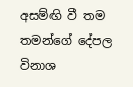අසම්ඟි වී තම තමන්ගේ දේපල විනාශ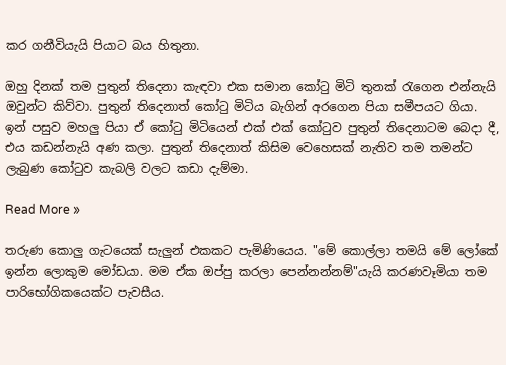කර ගනීවියැයි පියාට බය හිතුනා.

ඔහු දිනක් තම පුතුන් තිදෙනා කැඳවා එක සමාන කෝටු මිටි තුනක් රැගෙන එන්නැයි ඔවුන්ට කිව්වා. පුතුන් තිදෙනාත් කෝටු මිටිය බැගින් අරගෙන පියා සමීපයට ගියා. ඉන් පසුව මහලු පියා ඒ කෝටු මිටියෙන් එක් එක් කෝටුව පුතුන් තිදෙනාටම බෙදා දී, එය කඩන්නැයි අණ කලා. පුතුන් තිදෙනාත් කිසිම වෙහෙසක් නැතිව තම තමන්ට ලැබුණ කෝටුව කැබලි වලට කඩා දැම්මා.

Read More »

තරුණ කොලු ගැටයෙක් සැලුන් එකකට පැමිණියෙය. "මේ කොල්ලා තමයි මේ ලෝකේ ඉන්න ලොකුම මෝඩයා. මම ඒක ඔප්පු කරලා පෙන්නන්නම්"යැයි කරණවෑමියා තම පාරිභෝගිකයෙක්ට පැවසීය.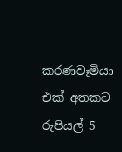කරණවෑමියා එක් අතකට රුපියල් 5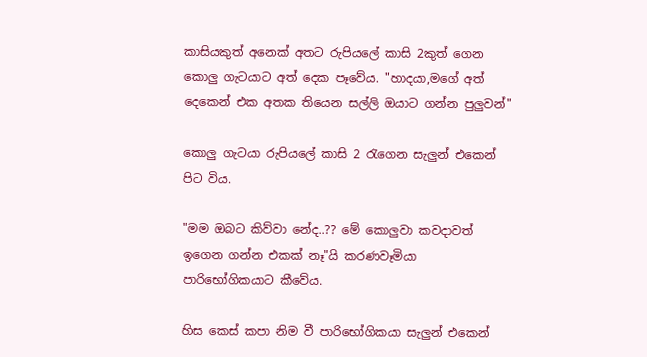කාසියකුත් අනෙක් අතට රුපියලේ කාසි 2කුත් ගෙන කොලු ගැටයාට අත් දෙක පෑවේය. "හාදයා,මගේ අත් දෙකෙන් එක අතක තියෙන සල්ලි ඔයාට ගන්න පුලුවන්"

කොලු ගැටයා රුපියලේ කාසි 2 රැගෙන සැලුන් එකෙන් පිට විය.

"මම ඔබට කිව්වා නේද..?? මේ කොලුවා කවදාවත් ඉගෙන ගන්න එකක් නෑ"යි කරණවෑමියා පාරිභෝගිකයාට කීවේය.

හිස කෙස් කපා නිම වී පාරිභෝගිකයා සැලුන් එකෙන්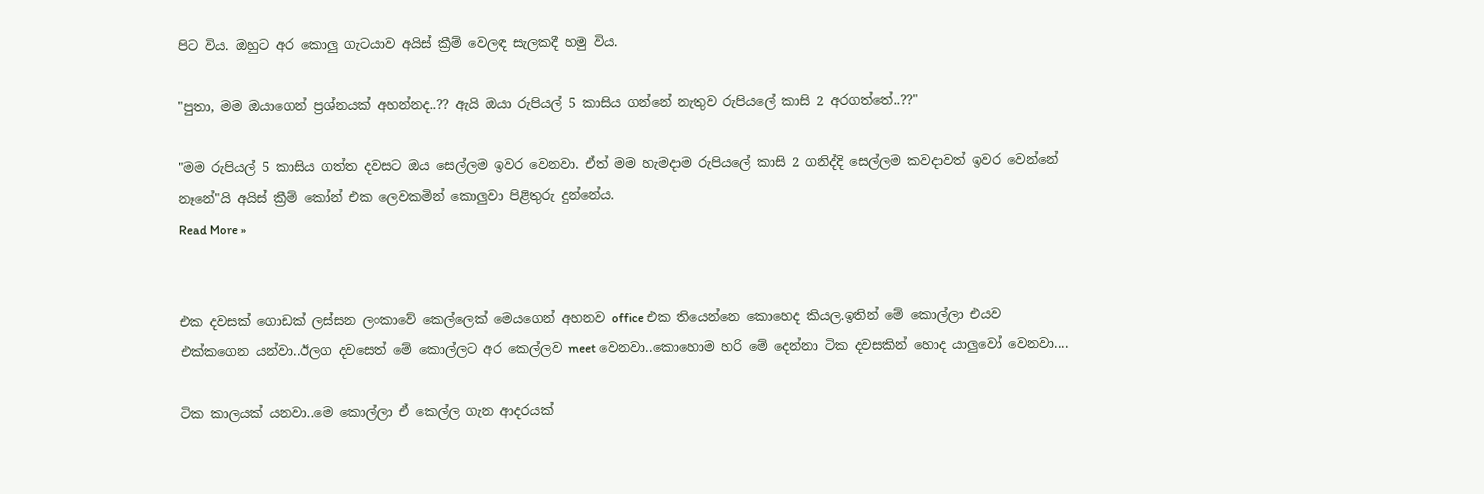පිට විය. ඔහුට අර කොලු ගැටයාව අයිස් ක්‍රීම් වෙලඳ සැලකදී හමු විය.

"පුතා, මම ඔයාගෙන් ප්‍රශ්නයක් අහන්නද..?? ඇයි ඔයා රුපියල් 5 කාසිය ගන්නේ නැතුව රුපියලේ කාසි 2 අරගත්තේ..??"

"මම රුපියල් 5 කාසිය ගත්ත දවසට ඔය සෙල්ලම ඉවර වෙනවා. ඒත් මම හැමදාම රුපියලේ කාසි 2 ගනිද්දි සෙල්ලම කවදාවත් ඉවර වෙන්නේ නෑනේ"යි අයිස් ක්‍රීම් කෝන් එක ලෙවකමින් කොලුවා පිළිතුරු දුන්නේය.
Read More »


එක දවසක්‌ ගොඩක්‌ ලස්‌සන ලංකාවේ කෙල්ලෙක්‌ මෙයගෙන් අහනව office එක තියෙන්නෙ කොහෙද කියල.ඉතින් මේ කොල්ලා එයව එක්‌කගෙන යන්වා..ඊලග දවසෙත් මේ කොල්ලට අර කෙල්ලව meet වෙනවා..කොහොම හරි මේ දෙන්නා ටික දවසකින් හොද යාලුවෝ වෙනවා....

ටික කාලයක්‌ යනවා..මෙ කොල්ලා ඒ කෙල්ල ගැන ආදරයක්‌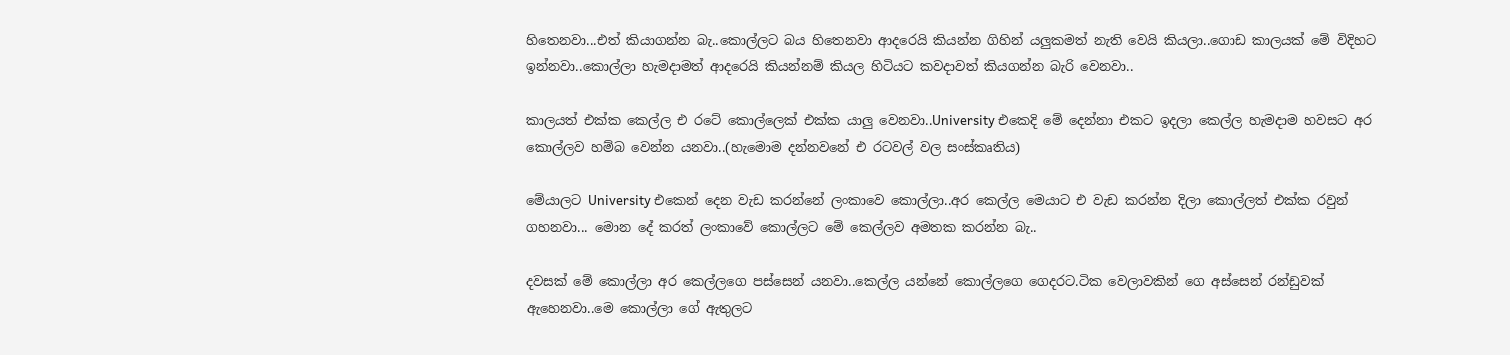හිතෙනවා...එත් කියාගන්න බැ..කොල්ලට බය හිතෙනවා ආදරෙයි කියන්න ගිහින් යලුකමත් නැති වෙයි කියලා..ගොඩ කාලයක්‌ මේ විදිහට ඉන්නවා..කොල්ලා හැමදාමත් ආදරෙයි කියන්නම් කියල හිටියට කවදාවත් කියගන්න බැරි වෙනවා..

කාලයත් එක්‌ක කෙල්ල එ රටේ කොල්ලෙක්‌ එක්‌ක යාලු වෙනවා..University එකෙදි මේ දෙන්නා එකට ඉදලා කෙල්ල හැමදාම හවසට අර කොල්ලව හම්බ වෙන්න යනවා..(හැමොම දන්නවනේ එ රටවල් වල සංස්‌කෘතිය)

මේයාලට University එකෙන් දෙන වැඩ කරන්නේ ලංකාවෙ කොල්ලා..අර කෙල්ල මෙයාට එ වැඩ කරන්න දිලා කොල්ලත් එක්‌ක රවුන් ගහනවා... මොන දේ කරත් ලංකාවේ කොල්ලට මේ කෙල්ලව අමතක කරන්න බැ..

දවසක්‌ මේ කොල්ලා අර කෙල්ලගෙ පස්‌සෙන් යනවා..කෙල්ල යන්නේ කොල්ලගෙ ගෙදරට.ටික වෙලාවකින් ගෙ අස්‌සෙන් රන්ඩුවක්‌ ඇහෙනවා..මෙ කොල්ලා ගේ ඇතුලට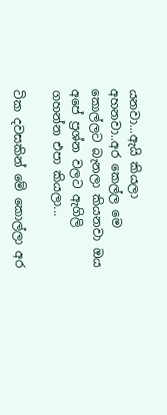යනවා...ඇයි කියලා අහනවා..අර කෙල්ල මෙ කොල්ලට බැනලා කියනවා ඔය අපේ ප්‍රශ්න වලට ඇගිලි ගහන්න එපා කියලා...

ටික දවසකින් මේ කොල්ලා අර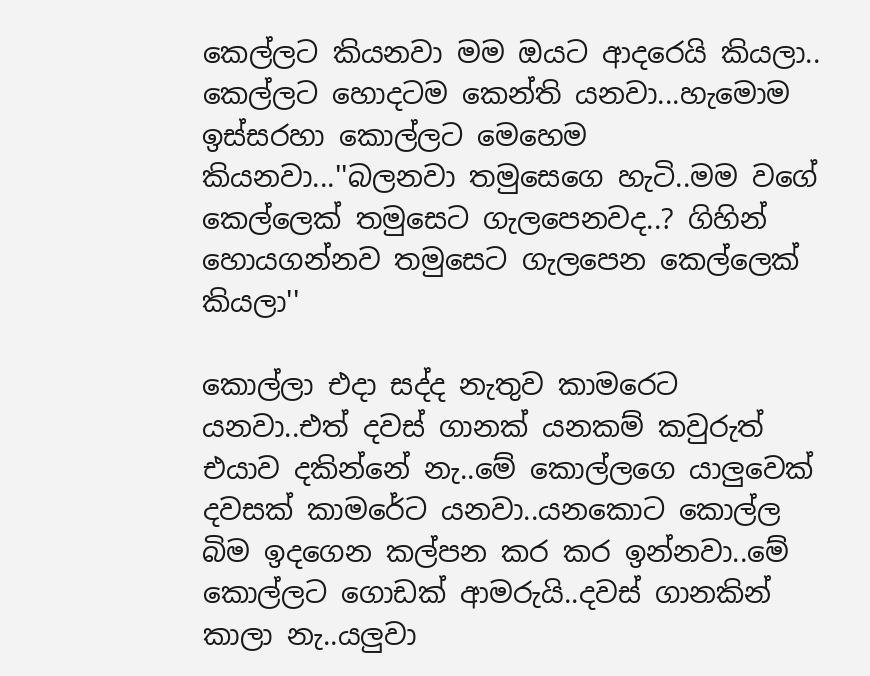කෙල්ලට කියනවා මම ඔයට ආදරෙයි කියලා.. කෙල්ලට හොදටම කෙන්ති යනවා...හැමොම ඉස්‌සරහා කොල්ලට මෙහෙම කියනවා...''බලනවා තමුසෙගෙ හැටි..මම වගේ කෙල්ලෙක්‌ තමුසෙට ගැලපෙනවද..? ගිහින් හොයගන්නව තමුසෙට ගැලපෙන කෙල්ලෙක්‌ කියලා''

කොල්ලා එදා සද්ද නැතුව කාමරෙට යනවා..එත් දවස්‌ ගානක්‌ යනකම් කවුරුත් එයාව දකින්නේ නැ..මේ කොල්ලගෙ යාලුවෙක්‌ දවසක්‌ කාමරේට යනවා..යනකොට කොල්ල බිම ඉදගෙන කල්පන කර කර ඉන්නවා..මේ කොල්ලට ගොඩක්‌ ආමරුයි..දවස්‌ ගානකින් කාලා නැ..යලුවා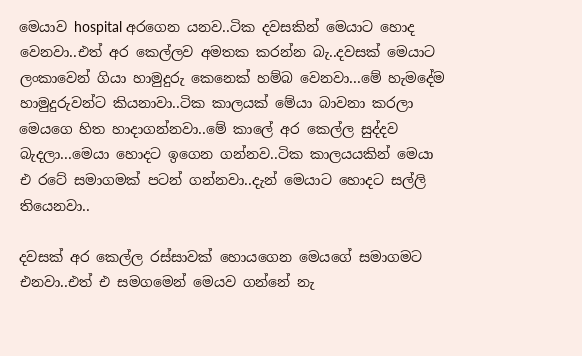මෙයාව hospital අරගෙන යනව..ටික දවසකින් මෙයාට හොද වෙනවා..එත් අර කෙල්ලව අමතක කරන්න බැ..දවසක්‌ මෙයාට ලංකාවෙන් ගියා හාමුදුරු කෙනෙක්‌ හම්බ වෙනවා...මේ හැමදේම හාමුදුරුවන්ට කියනාවා..ටික කාලයක්‌ මේයා බාවනා කරලා මෙයගෙ හිත හාදාගන්නවා..මේ කාලේ අර කෙල්ල සුද්දව බැදලා...මෙයා හොදට ඉගෙන ගන්නව..ටික කාලයයකින් මෙයා එ රටේ සමාගමක්‌ පටන් ගන්නවා..දැන් මෙයාට හොදට සල්ලි තියෙනවා..

දවසක්‌ අර කෙල්ල රස්‌සාවක්‌ හොයගෙන මෙයගේ සමාගමට එනවා..එත් එ සමගමෙන් මෙයව ගන්නේ නැ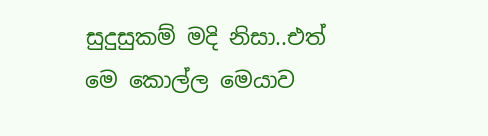සුදුසුකම් මදි නිසා..එත් මෙ කොල්ල මෙයාව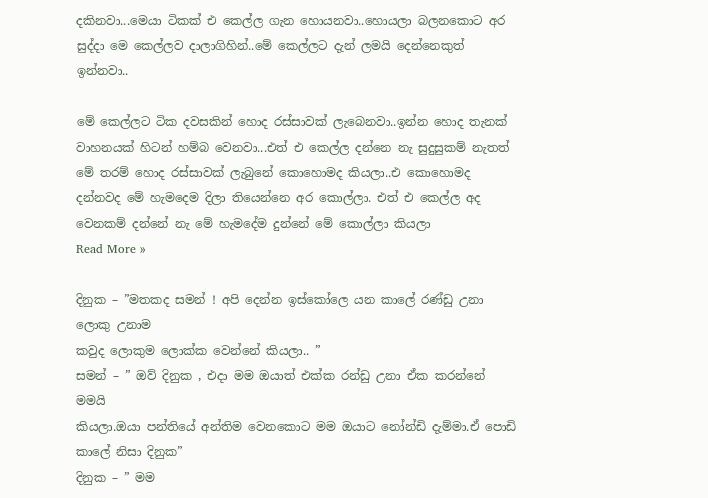දකිනවා...මෙයා ටිකක්‌ එ කෙල්ල ගැන හොයනවා..හොයලා බලනකොට අර සුද්දා මෙ කෙල්ලව දාලාගිහින්..මේ කෙල්ලට දැන් ලමයි දෙන්නෙකුත් ඉන්නවා..

මේ කෙල්ලට ටික දවසකින් හොද රස්‌සාවක්‌ ලැබෙනවා..ඉන්න හොද තැනක්‌ වාහනයක්‌ හිටන් හම්බ වෙනවා...එත් එ කෙල්ල දන්නෙ නැ සුදුසුකම් නැතත් මේ තරම් හොද රස්‌සාවක්‌ ලැබුනේ කොහොමද කියලා..එ කොහොමද දන්නවද මේ හැමදෙම දිලා තියෙන්නෙ අර කොල්ලා. එත් එ කෙල්ල අද වෙනකම් දන්නේ නැ මේ හැමදේම දුන්නේ මේ කොල්ලා කියලා
Read More »

දිනුක – ”මතකද සමන් ! අපි දෙන්න ඉස්කෝලෙ යන කාලේ රණ්ඩු උනා ලොකු උනාම
කවුද ලොකුම ලොක්ක වෙන්නේ කියලා.. ”
සමන් – ” ඔව් දිනුක , එදා මම ඔයාත් එක්ක රන්ඩු උනා ඒක කරන්නේ මමයි
කියලා.ඔයා පන්තියේ අන්තිම වෙනකොට මම ඔයාට නෝන්ඩි දැම්මා.ඒ පොඩි
කාලේ නිසා දිනුක”
දිනුක – ” මම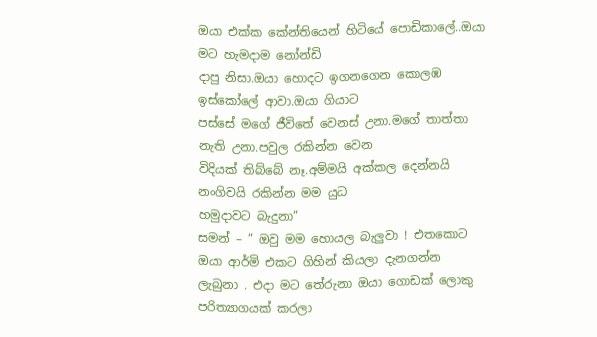ඔයා එක්ක කේන්තියෙන් හිටියේ පොඩිකාලේ..ඔයා මට හැමදාම නෝන්ඩි
දාපු නිසා.ඔයා හොදට ඉගනගෙන කොලඹ ඉස්කෝලේ ආවා.ඔයා ගියාට
පස්සේ මගේ ජීවිතේ වෙනස් උනා.මගේ තාත්තා නැති උනා.පවුල රකින්න වෙන
විදියක් තිබ්‍බේ නෑ.අම්මයි අක්කල දෙන්නයි නංගිවයි රකින්න මම යුධ
හමුදාවට බැදුනා”
සමන් – ” ඔවු මම හොයල බැලුවා ! එතකොට ඔයා ආර්මි එකට ගිහින් කියලා දැනගන්න
ලැබුනා . එදා මට තේරුනා ඔයා ගොඩක් ලොකු පරිත්‍යාගයක් කරලා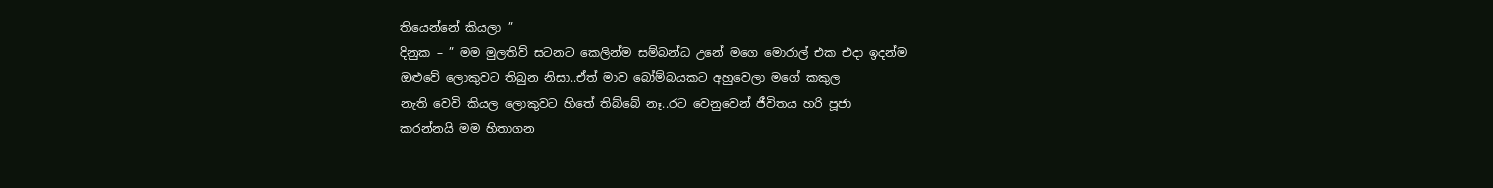තියෙන්නේ කියලා ”
දිනුක – ” මම මුලතිව් සටනට කෙලින්ම සම්බන්ධ උනේ මගෙ මොරාල් එක එදා ඉදන්ම
ඔළුවේ ලොකුවට තිබුන නිසා..ඒත් මාව බෝම්බයකට අහුවෙලා මගේ කකුල
නැති වෙවි කියල ලොකුවට හිතේ තිබ්බේ නෑ..රට වෙනුවෙන් ජීවිතය හරි පූජා
කරන්නයි මම හිතාගන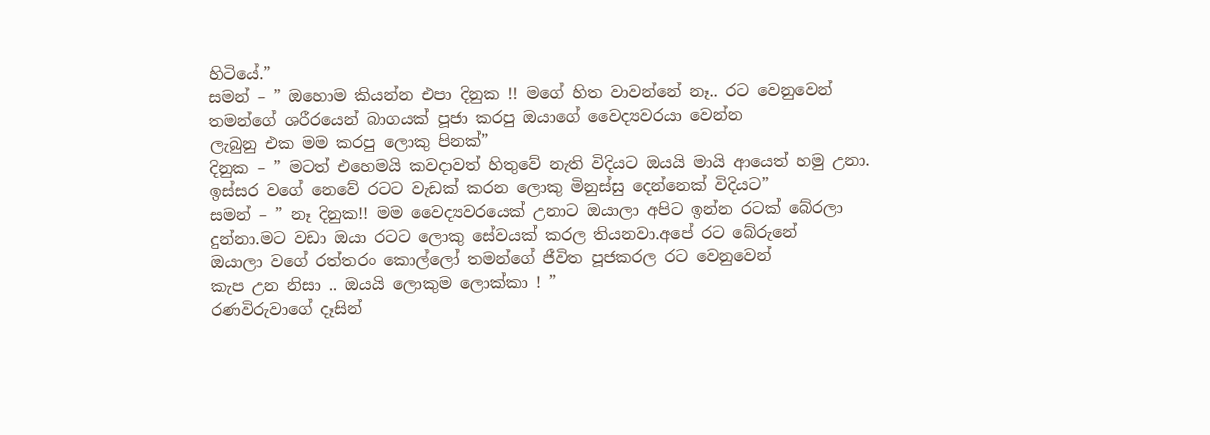හිටියේ.”
සමන් – ” ඔහොම කියන්න එපා දිනුක !! මගේ හිත වාවන්නේ නෑ.. රට වෙනුවෙන්
තමන්ගේ ශරීරයෙන් බාගයක් පූජා කරපු ඔයාගේ වෛද්‍යවරයා වෙන්න
ලැබුනු එක මම කරපු ලොකු පිනක්”
දිනුක – ” මටත් එහෙමයි කවදාවත් හිතුවේ නැති විදියට ඔයයි මායි ආයෙත් හමු උනා.
ඉස්සර ව‍ගේ නෙවේ රටට වැඩක් කරන ලොකු මිනුස්සු දෙන්නෙක් විදියට”
සමන් – ” නෑ දිනුක!! මම වෛද්‍යවරයෙක් උනාට ඔයාලා අපිට ඉන්න රටක් බේරලා
දුන්නා.මට වඩා ඔයා රටට ලොකු සේවයක් කරල තියනවා.අපේ රට බේරුනේ
ඔයාලා වගේ රත්තරං කොල්ලෝ තමන්ගේ ජීවිත පූජකරල රට වෙනුවෙන්
කැප උන නිසා .. ඔයයි ලොකුම ලොක්කා ! ”
රණවිරුවාගේ දෑසින්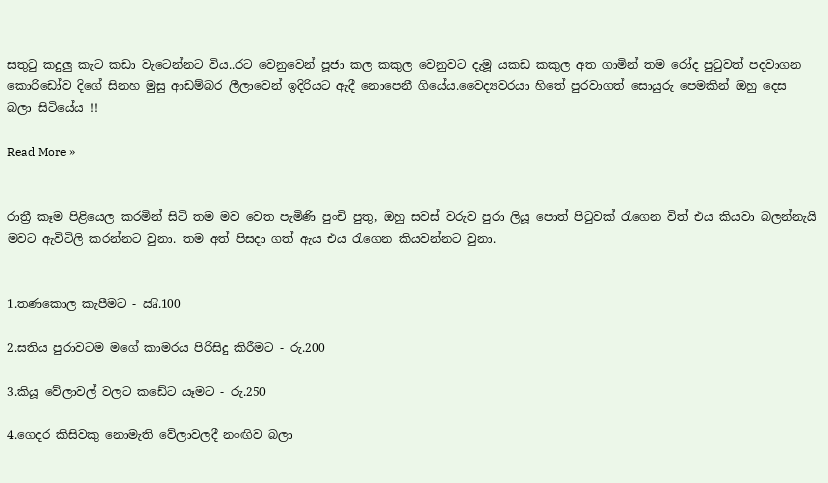සතුටු කදුලු කැට කඩා වැටෙන්නට විය..රට වෙනුවෙන් පූජා කල කකුල වෙනුවට දැමූ යකඩ කකුල අත ගාමින් තම රෝද පුටුවත් පදවාගන කොරිඩෝව දිගේ සිනහ මුසු ආඩම්බර ලීලාවෙන් ඉදිරියට ඇදී නොපෙනී ගියේය.වෛද්‍යවරයා හිතේ පුරවාගත් සොයුරු පෙමකින් ඔහු දෙස බලා සිටියේය !!

Read More »


රාත්‍රී කෑම පිළියෙල කරමින් සිටි තම මව වෙත පැමිණි පුංචි පුතු, ඔහු සවස් වරුව පුරා ලියූ පොත් පිටුවක් රැගෙන විත් එය කියවා බලන්නැයි මවට ඇවිටිලි කරන්නට වුනා. තම අත් පිසදා ගත් ඇය එය රැගෙන කියවන්නට වුනා.


1.තණකොල කැපීමට - ඍි.100

2.සතිය පුරාවටම මගේ කාමරය පිරිසිදු කිරීමට - රු.200

3.කියූ වේලාවල් වලට කඩේට යෑමට - රු.250

4.ගෙදර කිසිවකු නොමැති වේලාවලදී නංඟිව බලා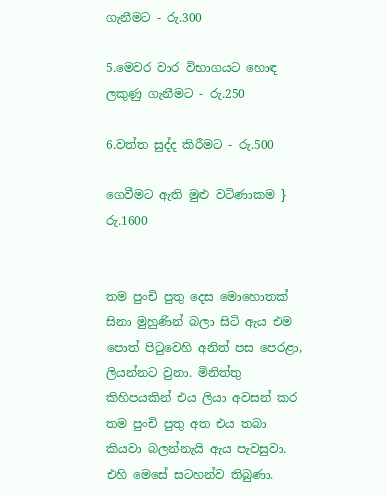ගැනීමට - රු.300

5.මෙවර වාර විභාගයට හොඳ ලකුණු ගැනීමට - රු.250

6.වත්ත සුද්ද කිරීමට - රු.500

ගෙවීමට ඇති මුළු වටිණාකම } රු.1600


තම පුංචි පුතු දෙස මොහොතක් සිනා මුහුණින් බලා සිටි ඇය එම පොත් පිටුවෙහි අනිත් පස පෙරළා, ලියන්නට වුනා. මිනිත්තු කිහිපයකින් එය ලියා අවසන් කර තම පුංචි පුතු අත එය තබා කියවා බලන්නැයි ඇය පැවසුවා. එහි මෙසේ සටහන්ව තිබුණා.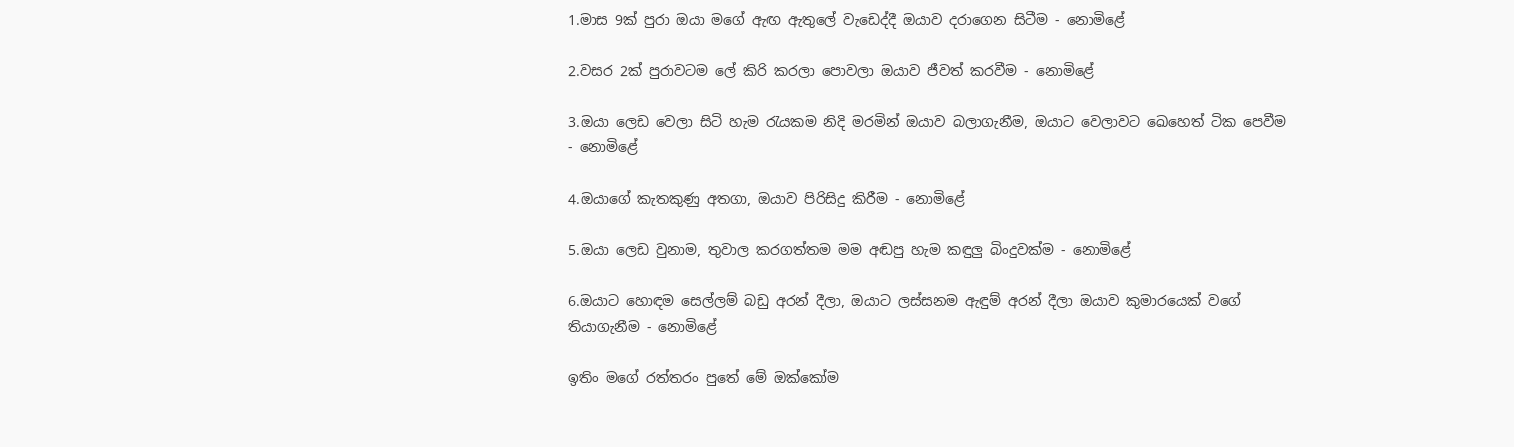1.මාස 9ක් පුරා ඔයා මගේ ඇඟ ඇතුලේ වැඩෙද්දී ඔයාව දරාගෙන සිටීම - නොමිළේ

2.වසර 2ක් පුරාවටම ලේ කිරි කරලා පොවලා ඔයාව ජීවත් කරවීම - නොමිළේ

3.ඔයා ලෙඩ වෙලා සිටි හැම රැයකම නිදි මරමින් ඔයාව බලාගැනීම, ඔයාට වෙලාවට ඛෙහෙත් ටික පෙවීම - නොමිළේ

4.ඔයාගේ කැතකුණු අතගා, ඔයාව පිරිසිදු කිරීම - නොමිළේ

5.ඔයා ලෙඩ වුනාම, තුවාල කරගත්තම මම අඬපු හැම කඳුලු බිංදුවක්ම - නොමිළේ

6.ඔයාට හොඳම සෙල්ලම් බඩු අරන් දීලා, ඔයාට ලස්සනම ඇඳුම් අරන් දීලා ඔයාව කුමාරයෙක් වගේ තියාගැනීම - නොමිළේ

ඉතිං මගේ රත්තරං පුතේ මේ ඔක්කෝම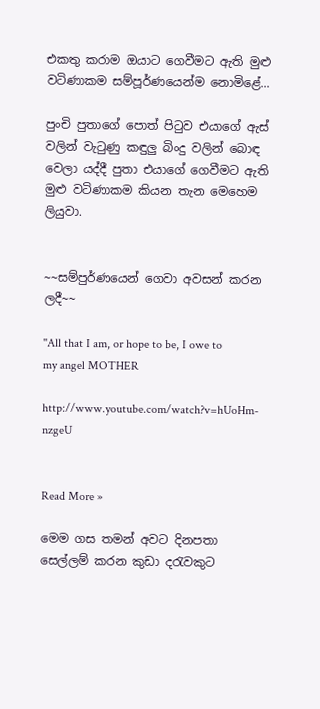එකතු කරාම ඔයාට ගෙවීමට ඇති මුළු වටිණාකම සම්පූර්ණයෙන්ම නොමිළේ...

පුංචි පුතාගේ පොත් පිටුව එයාගේ ඇස් වලින් වැටුණු කඳුලු බිංදු වලින් බොඳ වෙලා යද්දී පුතා එයාගේ ගෙවීමට ඇති මුළු වටිණාකම කියන තැන මෙහෙම ලියුවා.


~~සම්පුර්ණයෙන් ගෙවා අවසන් කරන ලදී~~

''All that I am, or hope to be, I owe to my angel MOTHER

http://www.youtube.com/watch?v=hUoHm-nzgeU


Read More »

මෙම ගස තමන් අවට දිනපතා සෙල්ලම් කරන කුඩා දරැවකුට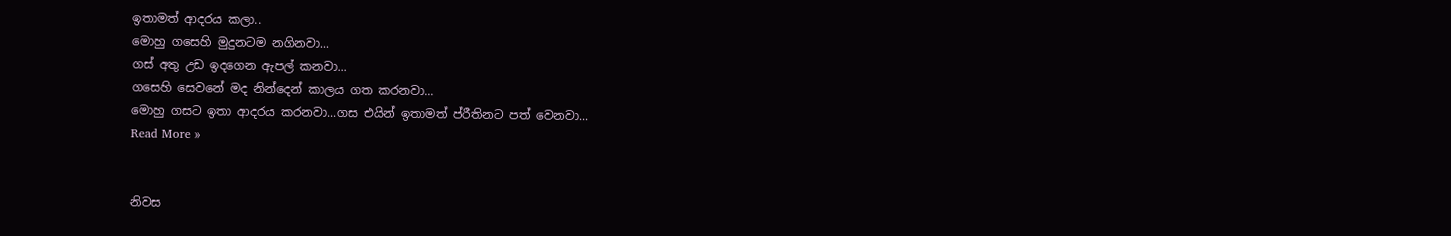ඉතාමත් ආදරය කලා..
මොහු ගසෙහි මුදුනටම නගිනවා...
ගස් අතු උඩ ඉදගෙන ඇපල් කනවා...
ගසෙහි සෙවනේ මද නින්දෙන් කාලය ගත කරනවා...
මොහු ගසට ඉතා ආදරය කරනවා...ගස එයින් ඉතාමත් ප්රීතිනට පත් වෙනවා...
Read More »


නිවස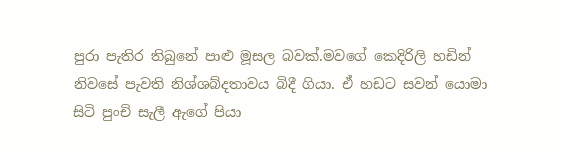පුරා පැතිර තිබුනේ පාළු මූසල බවක්.මවගේ කෙදිරිලි හඩින් නිවසේ පැවති නිශ්ශබ්දතාවය බිදී ගියා. ඒ හඩට සවන් යොමා සිටි පුංචි සැලී ඇගේ පියා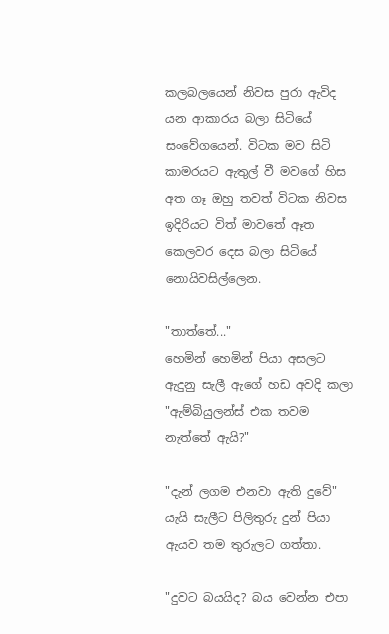කලබලයෙන් නිවස පුරා ඇවිද යන ආකාරය බලා සිටියේ සංවේගයෙන්. විටක මව සිටි කාමරයට ඇතුල් වී මවගේ හිස අත ගෑ ඔහු තවත් විටක නිවස ඉදිරියට විත් මාවතේ ඈත කෙලවර දෙස බලා සිටියේ නොයිවසිල්ලෙන.

"තාත්තේ..."
හෙමින් හෙමින් පියා අසලට ඇදුනු සැලී ඇගේ හඩ අවදි කලා
"ඇම්බියුලන්ස් එක තවම නැත්තේ ඇයි?"

"දැන් ලගම එනවා ඇති දුවේ" යැයි සැලීට පිලිතුරු දුන් පියා ඇයව තම තුරුලට ගත්තා.

"දුවට බයයිද? බය වෙන්න එපා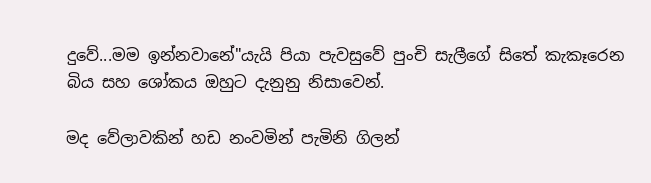දුවේ...මම ඉන්නවානේ"යැයි පියා පැවසුවේ පුංචි සැලීගේ සිතේ කැකෑරෙන බිය සහ ශෝකය ඔහුට දැනුනු නිසාවෙන්.

මද වේලාවකින් හඩ නංවමින් පැමිනි ගිලන්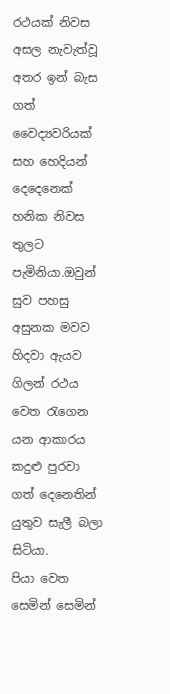රථයක් නිවස අසල නැවැත්වූ අතර ඉන් බැස ගත් වෛද්‍යවරියක් සහ හෙදියන් දෙදෙනෙක් හනික නිවස තුලට පැමිනියා.ඔවුන් සුව පහසු අසුනක මවව හිදවා ඇයව ගිලන් රථය වෙත රැගෙන යන ආකාරය කදුළු පුරවා ගත් දෙනෙතින් යුතුව සැලී බලා සිටියා.
පියා වෙත සෙමින් සෙමින්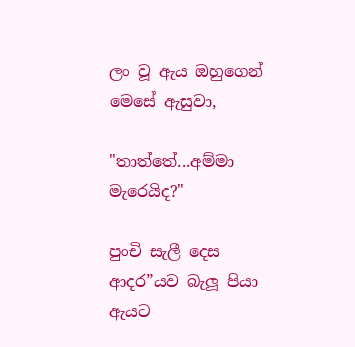ලං වූ ඇය ඔහුගෙන් මෙසේ ඇසුවා,

"තාත්තේ...අම්මා මැරෙයිද?"

පුංචි සැලී දෙස ආදර”යව බැලූ පියා ඇයට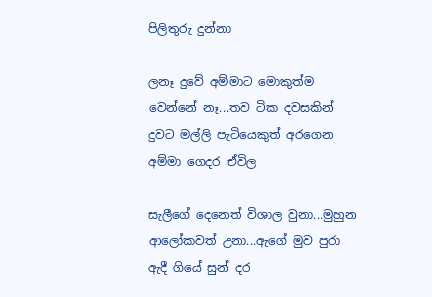පිලිතුරු දුන්නා

ලනෑ දුවේ අම්මාට මොකුත්ම වෙන්නේ නෑ...තව ටික දවසකින් දුවට මල්ලි පැටියෙකුත් අරගෙන අම්මා ගෙදර ඒවිල

සැලීගේ දෙනෙත් විශාල වුනා...මුහුන ආලෝකවත් උනා...ඇගේ මුව පුරා ඇදී ගියේ සුන් දර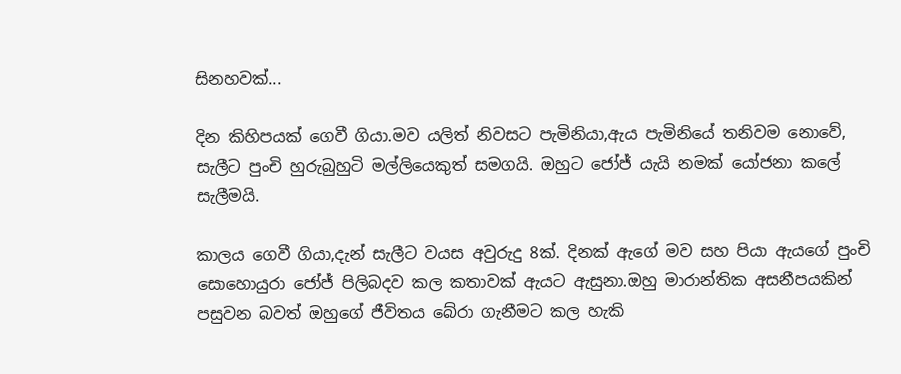සිනහවක්...

දින කිහිපයක් ගෙවී ගියා.මව යලිත් නිවසට පැමිනියා,ඇය පැමිනියේ තනිවම නොවේ, සැලීට පුංචි හුරුබුහුටි මල්ලියෙකුත් සමගයි. ඔහුට ජෝජ් යැයි නමක් යෝජනා කලේ සැලීමයි.

කාලය ගෙවී ගියා,දැන් සැලීට වයස අවුරුදු 8ක්. දිනක් ඇගේ මව සහ පියා ඇයගේ පුංචි සොහොයුරා ජෝජ් පිලිබදව කල කතාවක් ඇයට ඇසුනා.ඔහු මාරාන්තික අසනීපයකින් පසුවන බවත් ඔහුගේ ජීවිතය බේරා ගැනීමට කල හැකි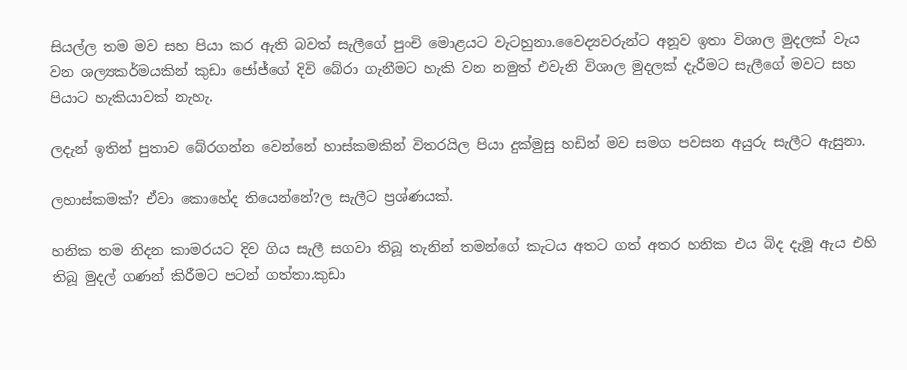සියල්ල තම මව සහ පියා කර ඇති බවත් සැලීගේ පුංචි මොළයට වැටහුනා.වෛද්‍යවරුන්ට අනූව ඉතා විශාල මුදලක් වැය වන ශල්‍යකර්මයකින් කුඩා ජෝජ්ගේ දිවි බේරා ගැනීමට හැකි වන නමුත් එවැනි විශාල මුදලක් දැරීමට සැලීගේ මවට සහ පියාට හැකියාවක් නැහැ.

ලදැන් ඉතින් පුතාව බේරගන්න වෙන්නේ හාස්කමකින් විතරයිල පියා දුක්මුසු හඩින් මව සමග පවසන අයුරු සැලීට ඇසුනා.

ලහාස්කමක්? ඒවා කොහේද තියෙන්නේ?ල සැලීට ප්‍රශ්ණයක්.

හනික තම නිදන කාමරයට දිව ගිය සැලී සගවා තිබූ තැනින් තමන්ගේ කැටය අතට ගත් අතර හනික එය බිද දැමූ ඇය එහි තිබූ මුදල් ගණන් කිරීමට පටන් ගත්තා.කුඩා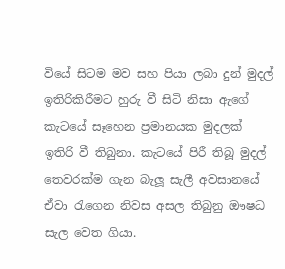වියේ සිටම මව සහ පියා ලබා දුන් මුදල් ඉතිරිකිරීමට හුරු වී සිටි නිසා ඇගේ කැටයේ සෑහෙන ප්‍රමානයක මුදලක් ඉතිරි වී තිබුනා. කැටයේ පිරී තිබූ මුදල් තෙවරක්ම ගැන බැලූ සැලී අවසානයේ ඒවා රැගෙන නිවස අසල තිබුනු ඖෂධ සැල වෙත ගියා.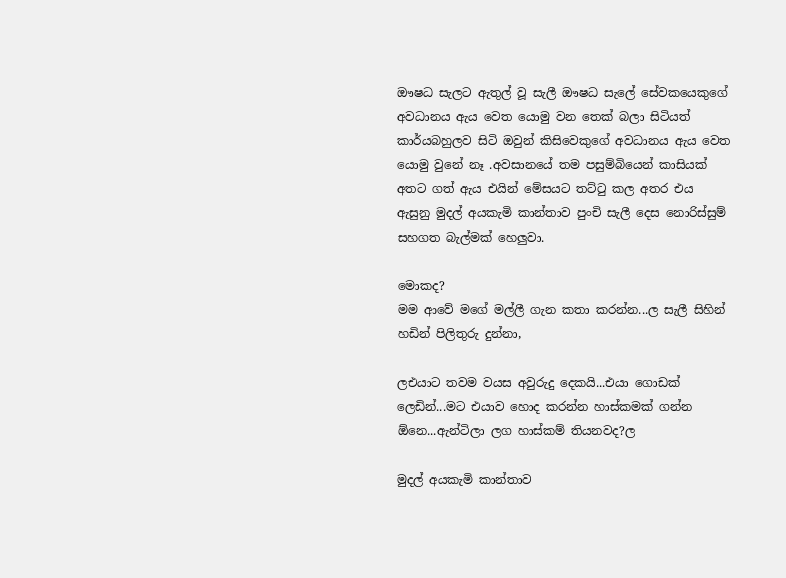ඖෂධ සැලට ඇතුල් වූ සැලී ඖෂධ සැලේ සේවකයෙකුගේ අවධානය ඇය වෙත යොමු වන තෙක් බලා සිටියත් කාර්යබහුලව සිටි ඔවුන් කිසිවෙකුගේ අවධානය ඇය වෙත යොමු වුනේ නෑ .අවසානයේ තම පසුම්බියෙන් කාසියක් අතට ගත් ඇය එයින් මේසයට තට්ටු කල අතර එය ඇසුනු මුදල් අයකැමි කාන්තාව පුංචි සැලී දෙස නොරිස්සුම් සහගත බැල්මක් හෙලුවා.

මොකද?
මම ආවේ මගේ මල්ලී ගැන කතා කරන්න...ල සැලී සිහින් හඩින් පිලිතුරු දුන්නා,

ලඑයාට තවම වයස අවුරුදු දෙකයි...එයා ගොඩක් ලෙඩින්...මට එයාව හොද කරන්න හාස්කමක් ගන්න ඕනෙ...ඇන්ටිලා ලග හාස්කම් තියනවද?ල

මුදල් අයකැමි කාන්තාව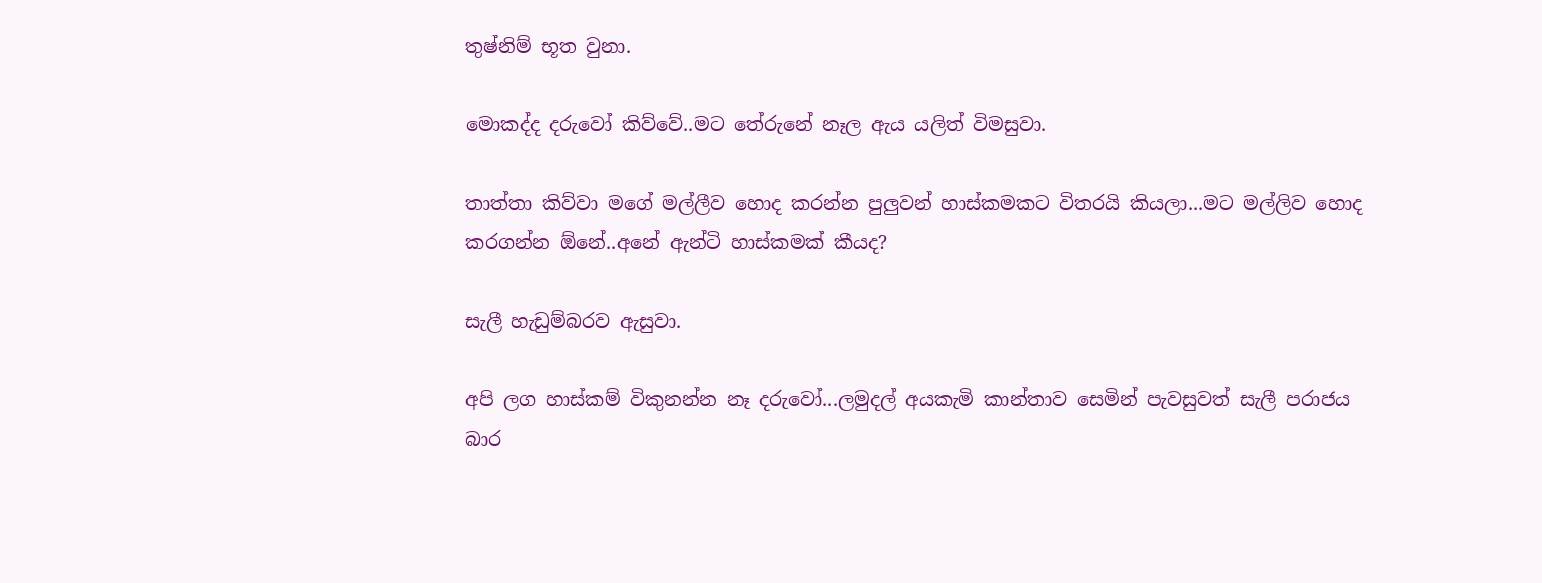තුෂ්නිම් භූත වුනා.

මොකද්ද දරුවෝ කිව්වේ..මට තේරුනේ නෑල ඇය යලිත් විමසුවා.

තාත්තා කිව්වා මගේ මල්ලීව හොද කරන්න පුලුවන් හාස්කමකට විතරයි කියලා...මට මල්ලිව හොද කරගන්න ඕනේ..අනේ ඇන්ටි හාස්කමක් කීයද?

සැලී හැඩුම්බරව ඇසුවා.

අපි ලග හාස්කම් විකුනන්න නෑ දරුවෝ...ලමුදල් අයකැමි කාන්තාව සෙමින් පැවසුවත් සැලී පරාජය බාර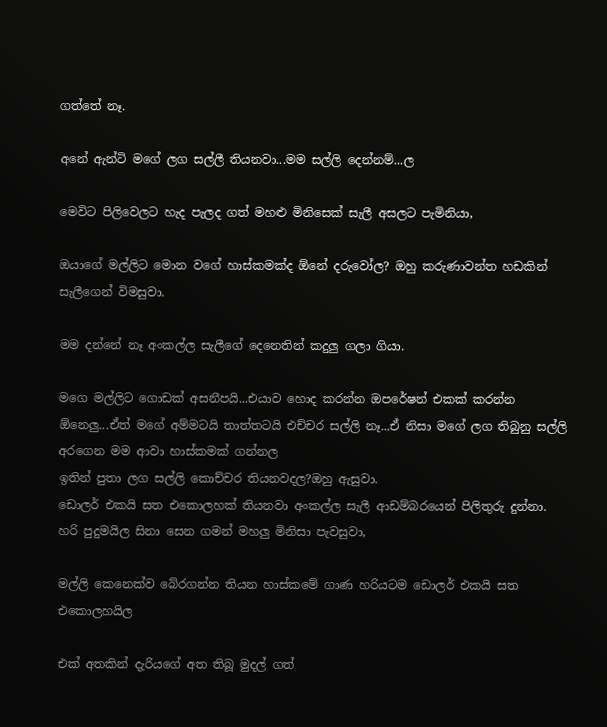ගත්තේ නෑ.

අනේ ඇන්ටි මගේ ලග සල්ලී තියනවා...මම සල්ලි දෙන්නම්...ල

මෙවිට පිලිවෙලට හැද පැලද ගත් මහළු මිනිසෙක් සැලී අසලට පැමිනියා,

ඔයාගේ මල්ලිට මොන වගේ හාස්කමක්ද ඕනේ දරුවෝල? ඔහු කරුණාවන්ත හඩකින් සැලීගෙන් විමසුවා.

මම දන්නේ නෑ අංකල්ල සැලීගේ දෙනෙතින් කදුලු ගලා ගියා.

මගෙ මල්ලිට ගොඩක් අසනීපයි...එයාව හොද කරන්න ඔපරේෂන් එකක් කරන්න ඕනෙලු...ඒත් මගේ අම්මටයි තාත්තටයි එච්චර සල්ලි නෑ...ඒ නිසා මගේ ලග තිබුනු සල්ලි අරගෙන මම ආවා හාස්කමක් ගන්නල
ඉතින් පුතා ලග සල්ලි කොච්චර තියනවදල?ඔහු ඇසුවා.
ඩොලර් එකයි සත එකොලහක් තියනවා අංකල්ල සැලී ආඩම්බරයෙන් පිලිතුරු දුන්නා.
හරි පුදුමයිල සිනා සෙන ගමන් මහලු මිනිසා පැවසුවා,

මල්ලි කෙනෙක්ව බේරගන්න තියන හාස්කමේ ගාණ හරියටම ඩොලර් එකයි සත එකොලහයිල

එක් අතකින් දැරියගේ අත තිබූ මුදල් ගත්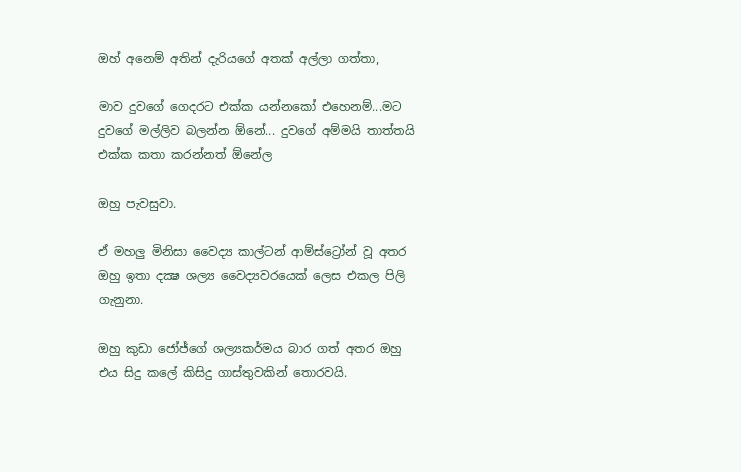ඔහ් අනෙම් අතින් දැරියගේ අතක් අල්ලා ගත්තා,

මාව දුවගේ ගෙදරට එක්ක යන්නකෝ එහෙනම්...මට දුවගේ මල්ලිව බලන්න ඕනේ... දුවගේ අම්මයි තාත්තයි එක්ක කතා කරන්නත් ඕනේල

ඔහු පැවසුවා.

ඒ මහලු මිනිසා වෛද්‍ය කාල්ටන් ආම්ස්ට්‍රෝන් වූ අතර ඔහු ඉතා දක්‍ෂ ශල්‍ය වෛද්‍යවරයෙක් ලෙස එකල පිලි ගැනුනා.

ඔහු කුඩා ජෝජ්ගේ ශල්‍යකර්මය බාර ගත් අතර ඔහු එය සිදු කලේ කිසිදු ගාස්තුවකින් තොරවයි.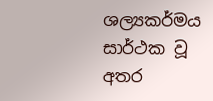ශල්‍යකර්මය සාර්ථක වූ අතර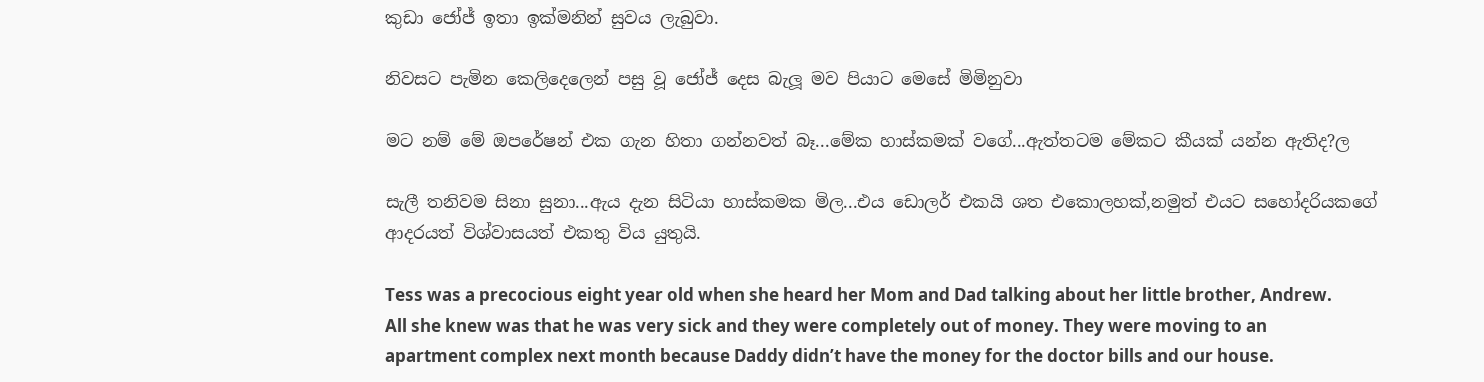කුඩා ජෝජ් ඉතා ඉක්මනින් සුවය ලැබුවා.

නිවසට පැමින කෙලිදෙලෙන් පසු වූ ජෝජ් දෙස බැලූ මව පියාට මෙසේ මිමිනුවා

මට නම් මේ ඔපරේෂන් එක ගැන හිතා ගන්නවත් බෑ...මේක හාස්කමක් වගේ...ඇත්තටම මේකට කීයක් යන්න ඇතිද?ල

සැලී තනිවම සිනා සුනා...ඇය දැන සිටියා හාස්කමක මිල...එය ඩොලර් එකයි ශත එකොලහක්,නමුත් එයට සහෝදරියකගේ ආදරයත් විශ්වාසයත් එකතු විය යුතුයි.

Tess was a precocious eight year old when she heard her Mom and Dad talking about her little brother, Andrew. All she knew was that he was very sick and they were completely out of money. They were moving to an apartment complex next month because Daddy didn’t have the money for the doctor bills and our house.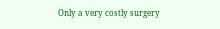Only a very costly surgery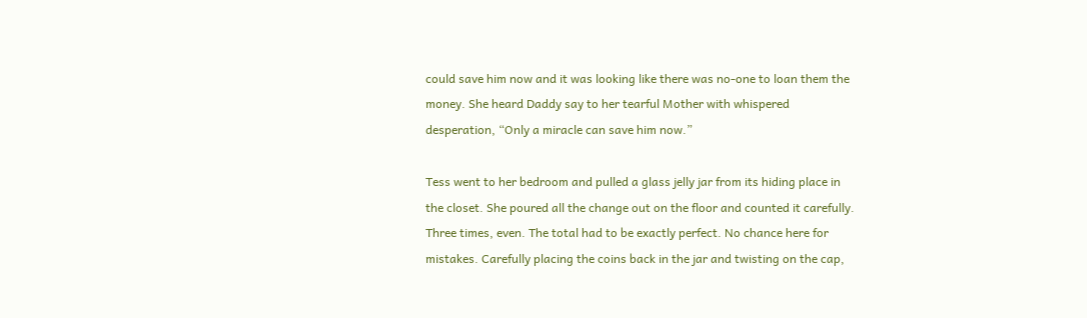could save him now and it was looking like there was no-one to loan them the money. She heard Daddy say to her tearful Mother with whispered desperation, “Only a miracle can save him now.”

Tess went to her bedroom and pulled a glass jelly jar from its hiding place in the closet. She poured all the change out on the floor and counted it carefully. Three times, even. The total had to be exactly perfect. No chance here for mistakes. Carefully placing the coins back in the jar and twisting on the cap,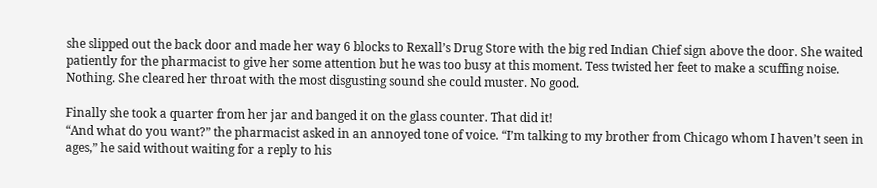she slipped out the back door and made her way 6 blocks to Rexall’s Drug Store with the big red Indian Chief sign above the door. She waited patiently for the pharmacist to give her some attention but he was too busy at this moment. Tess twisted her feet to make a scuffing noise. Nothing. She cleared her throat with the most disgusting sound she could muster. No good.

Finally she took a quarter from her jar and banged it on the glass counter. That did it!
“And what do you want?” the pharmacist asked in an annoyed tone of voice. “I’m talking to my brother from Chicago whom I haven’t seen in ages,” he said without waiting for a reply to his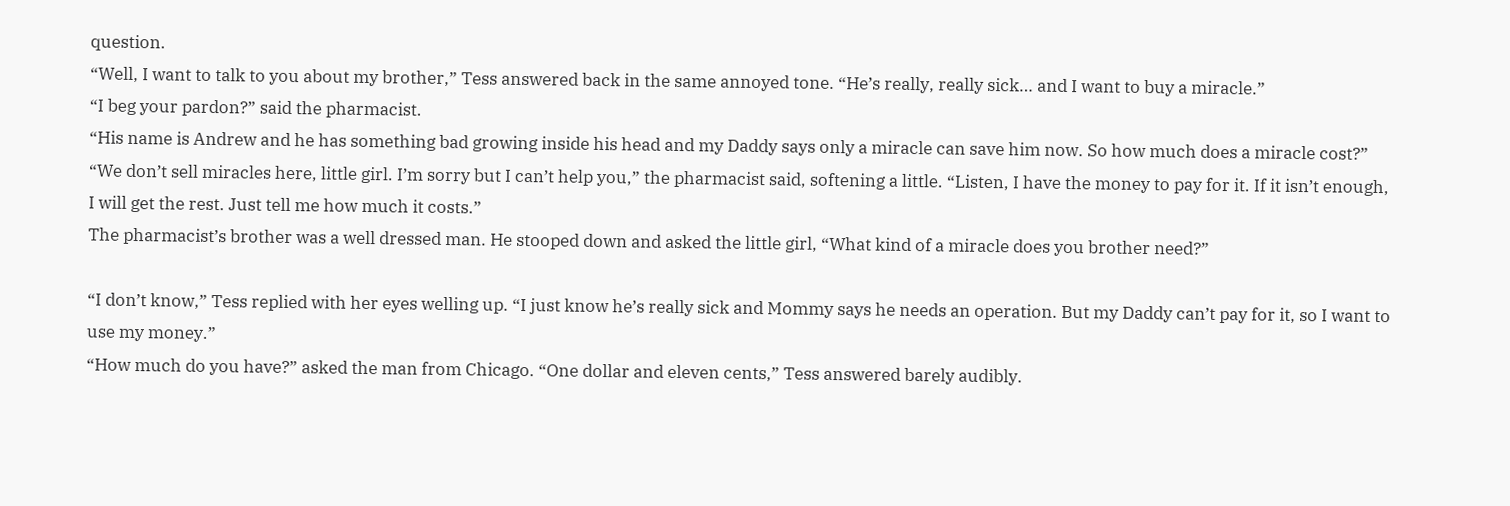question.
“Well, I want to talk to you about my brother,” Tess answered back in the same annoyed tone. “He’s really, really sick… and I want to buy a miracle.”
“I beg your pardon?” said the pharmacist.
“His name is Andrew and he has something bad growing inside his head and my Daddy says only a miracle can save him now. So how much does a miracle cost?”
“We don’t sell miracles here, little girl. I’m sorry but I can’t help you,” the pharmacist said, softening a little. “Listen, I have the money to pay for it. If it isn’t enough, I will get the rest. Just tell me how much it costs.”
The pharmacist’s brother was a well dressed man. He stooped down and asked the little girl, “What kind of a miracle does you brother need?”

“I don’t know,” Tess replied with her eyes welling up. “I just know he’s really sick and Mommy says he needs an operation. But my Daddy can’t pay for it, so I want to use my money.”
“How much do you have?” asked the man from Chicago. “One dollar and eleven cents,” Tess answered barely audibly.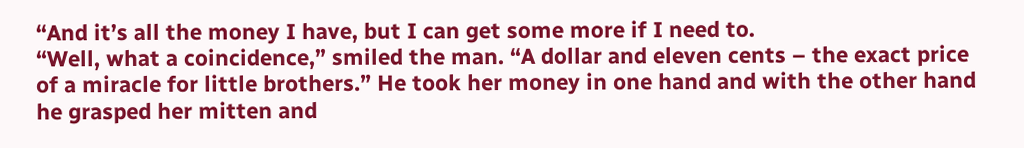“And it’s all the money I have, but I can get some more if I need to.
“Well, what a coincidence,” smiled the man. “A dollar and eleven cents – the exact price of a miracle for little brothers.” He took her money in one hand and with the other hand he grasped her mitten and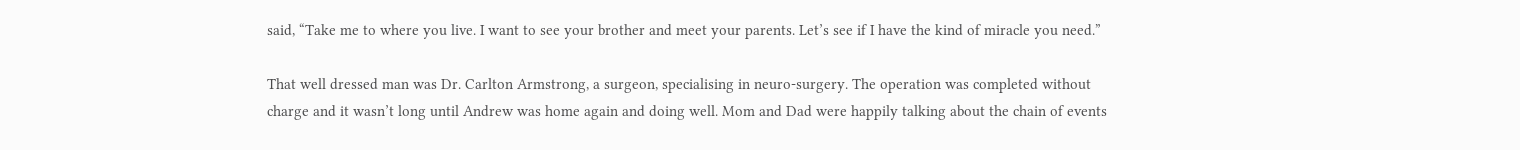said, “Take me to where you live. I want to see your brother and meet your parents. Let’s see if I have the kind of miracle you need.”

That well dressed man was Dr. Carlton Armstrong, a surgeon, specialising in neuro-surgery. The operation was completed without charge and it wasn’t long until Andrew was home again and doing well. Mom and Dad were happily talking about the chain of events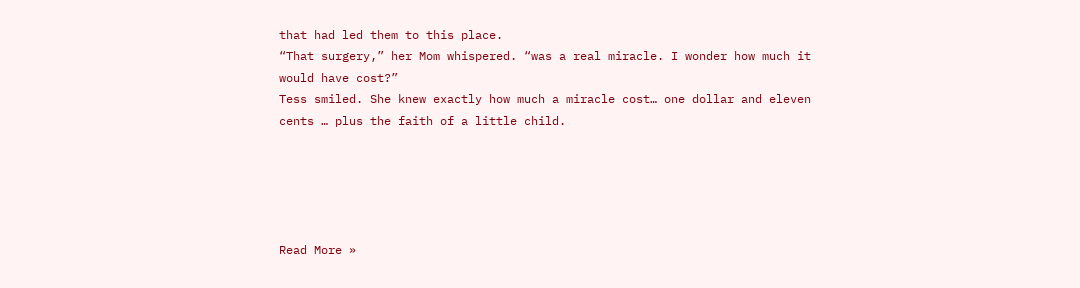that had led them to this place.
“That surgery,” her Mom whispered. “was a real miracle. I wonder how much it would have cost?”
Tess smiled. She knew exactly how much a miracle cost… one dollar and eleven cents … plus the faith of a little child.





Read More »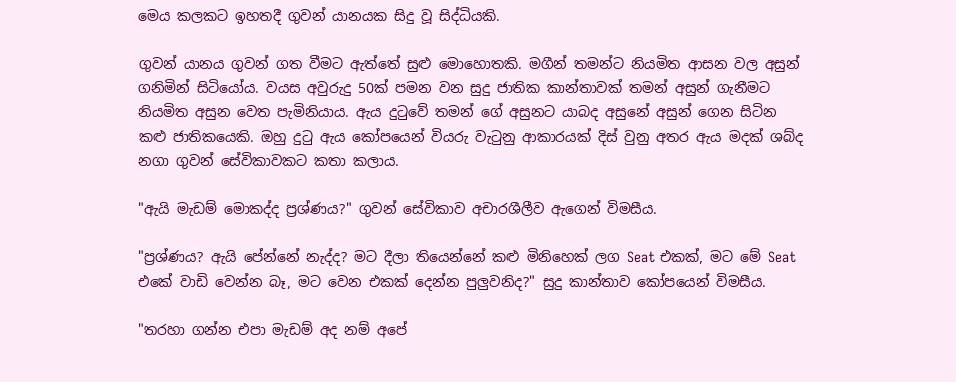මෙය කලකට ඉහතදී ගුවන් යානයක සිදු වූ සිද්ධියකි.

ගුවන් යානය ගුවන් ගත වීමට ඇත්තේ සුළු මොහොතකි. මගීන් තමන්ට නියමිත ආසන වල අසුන් ගනිමින් සිටියෝය. වයස අවුරුදු 50ක් පමන වන සුදු ජාතික කාන්තාවක් තමන් අසුන් ගැනීමට නියමිත අසුන වෙත පැමිනියාය. ඇය දුටුවේ තමන් ගේ අසුනට යාබද අසුනේ අසුන් ගෙන සිටින කළු ජාතිකයෙකි. ඔහු දුටු ඇය කෝපයෙන් වියරු වැටුනු ආකාරයක් දිස් වුනු අතර ඇය මදක් ශබ්ද නගා ගුවන් සේවිකාවකට කතා කලාය.

"ඇයි මැඩම් මොකද්ද ප්‍රශ්ණය?" ගුවන් සේවිකාව අචාරශීලීව ඇගෙන් විමසීය.

"ප්‍රශ්ණය? ඇයි පේන්නේ නැද්ද? මට දීලා තියෙන්නේ කළු මිනිහෙක් ලග Seat එකක්, මට මේ Seat එකේ වාඩි වෙන්න බෑ, මට වෙන එකක් දෙන්න පුලුවනිද?" සුදු කාන්තාව කෝපයෙන් විමසීය.

"තරහා ගන්න එපා මැඩම් අද නම් අපේ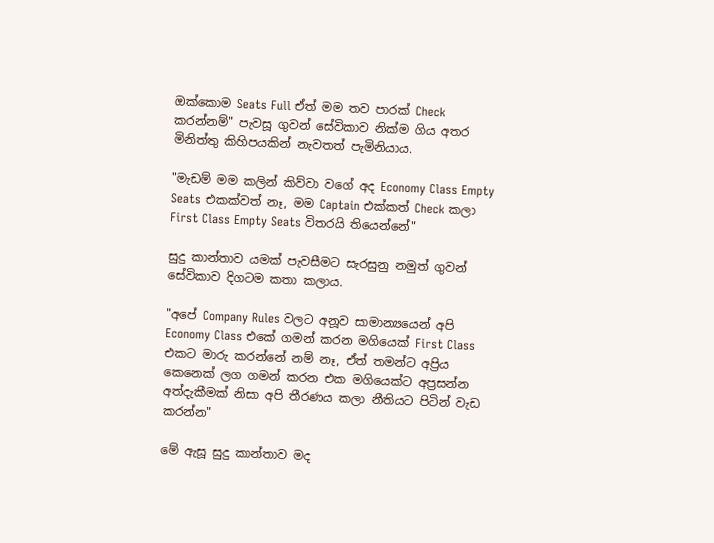ඔක්කොම Seats Full ඒත් මම තව පාරක් Check කරන්නම්" පැවසූ ගුවන් සේවිකාව නික්ම ගිය අතර මිනිත්තු කිහිපයකින් නැවතත් පැමිනියාය.

"මැඩම් මම කලින් කිව්වා වගේ අද Economy Class Empty Seats එකක්වත් නෑ, මම Captain එක්කත් Check කලා First Class Empty Seats විතරයි තියෙන්නේ"

සුදු කාන්තාව යමක් පැවසීමට සැරසුනු නමුත් ගුවන් සේවිකාව දිගටම කතා කලාය.

"අපේ Company Rules වලට අනූව සාමාන්‍යයෙන් අපි Economy Class එකේ ගමන් කරන මගියෙක් First Class එකට මාරු කරන්නේ නම් නෑ, ඒත් තමන්ට අප්‍රිය කෙනෙක් ලග ගමන් කරන එක මගියෙක්ට අප්‍රසන්න අත්දැකීමක් නිසා අපි තීරණය කලා නීතියට පිටින් වැඩ කරන්න"

මේ ඇසූ සුදු කාන්තාව මද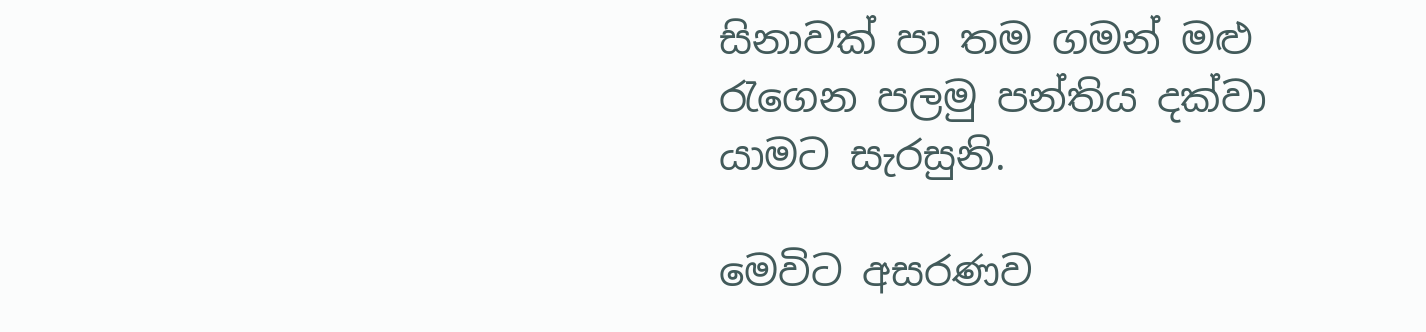සිනාවක් පා තම ගමන් මළු රැගෙන පලමු පන්තිය දක්වා යාමට සැරසුනි.

මෙවිට අසරණව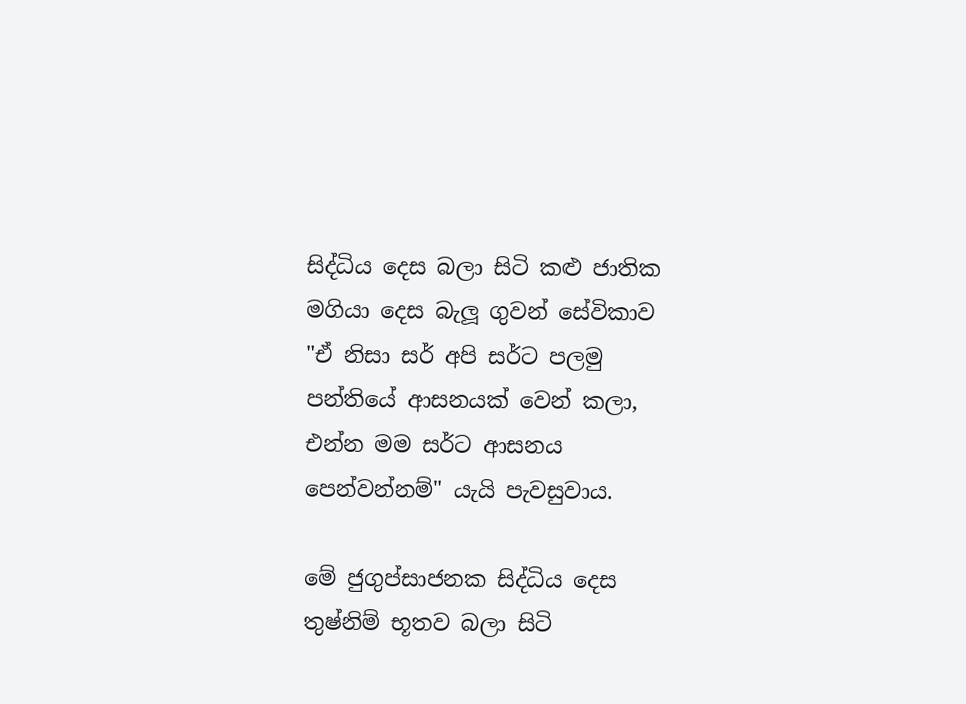සිද්ධිය දෙස බලා සිටි කළු ජාතික මගියා දෙස බැලූ ගුවන් සේවිකාව "ඒ නිසා සර් අපි සර්ට පලමු පන්තියේ ආසනයක් වෙන් කලා, එන්න මම සර්ට ආසනය පෙන්වන්නම්" යැයි පැවසුවාය.

මේ ජුගුප්සාජනක සිද්ධිය දෙස තුෂ්නිම් භූතව බලා සිටි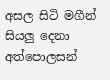අසල සිටි මගීන් සියලු දෙනා අත්පොලසන්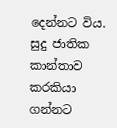දෙන්නට විය. සුදු ජාතික කාන්තාව කරකියා ගන්නට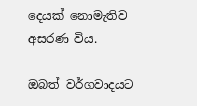දෙයක් නොමැතිව අසරණ විය.

ඔබත් වර්ගවාදයට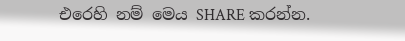එරෙහි නම් මෙය SHARE කරන්න.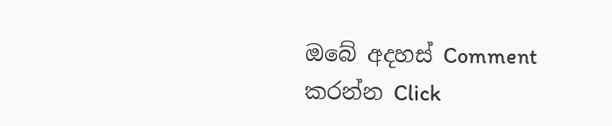ඔබේ අදහස් Comment කරන්න Click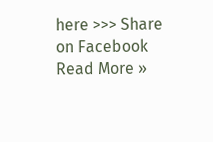here >>> Share on Facebook
Read More »